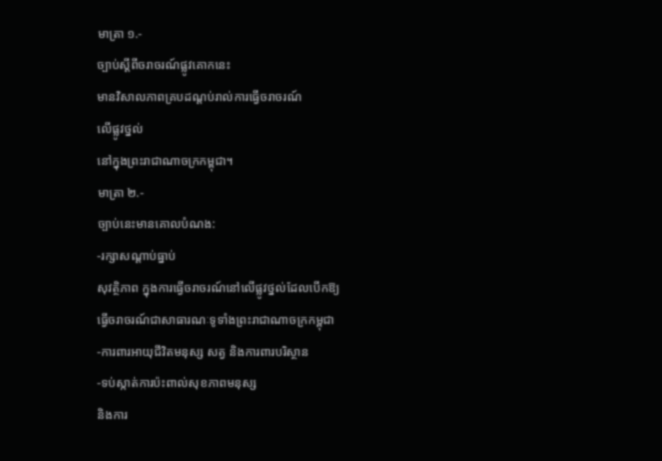មាត្រា ១.-
ច្បាប់ស្ដីពីចរាចរណ៍ផ្លូវគោកនេះ
មានវិសាលភាពគ្របដណ្ដប់រាល់ការធ្វើចរាចរណ៍
លើផ្លូវថ្នល់
នៅក្នុងព្រះរាជាណាចក្រកម្ពុជា។
មាត្រា ២.-
ច្បាប់នេះមានគោលបំណង:
-រក្សាសណ្ដាប់ធ្នាប់
សុវត្ថិភាព ក្នុងការធ្វើចរាចរណ៍នៅលើផ្លូវថ្នល់ដែលបើកឱ្យ
ធ្វើចរាចរណ៍ជាសាធារណៈទូទាំងព្រះរាជាណាចក្រកម្ពុជា
-ការពារអាយុជីវិតមនុស្ស សត្វ និងការពារបរិស្ថាន
-ទប់ស្កាត់ការប៉ះពាល់សុខភាពមនុស្ស
និងការ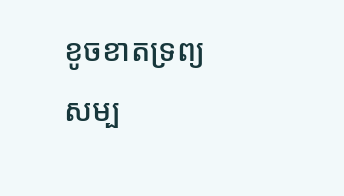ខូចខាតទ្រព្យសម្ប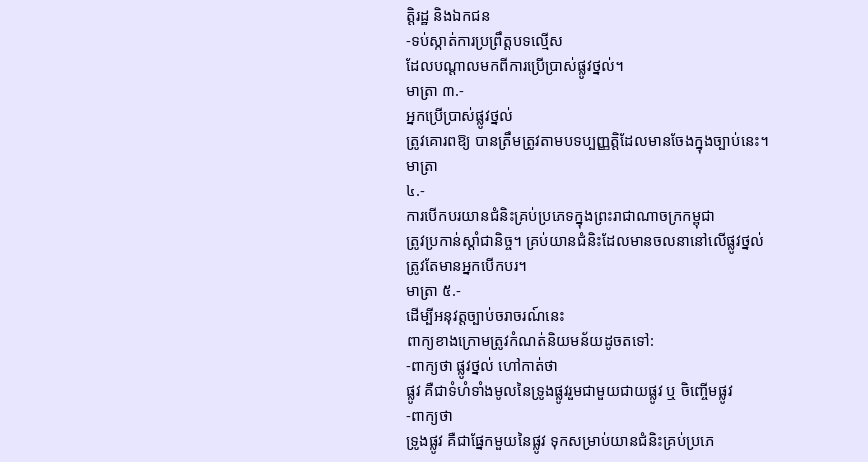ត្តិរដ្ឋ និងឯកជន
-ទប់ស្កាត់ការប្រព្រឹត្តបទល្មើស
ដែលបណ្ដាលមកពីការប្រើប្រាស់ផ្លូវថ្នល់។
មាត្រា ៣.-
អ្នកប្រើប្រាស់ផ្លូវថ្នល់
ត្រូវគោរពឱ្យ បានត្រឹមត្រូវតាមបទប្បញ្ញត្តិដែលមានចែងក្នុងច្បាប់នេះ។
មាត្រា
៤.-
ការបើកបរយានជំនិះគ្រប់ប្រភេទក្នុងព្រះរាជាណាចក្រកម្ពុជា
ត្រូវប្រកាន់ស្ដាំជានិច្ច។ គ្រប់យានជំនិះដែលមានចលនានៅលើផ្លូវថ្នល់
ត្រូវតែមានអ្នកបើកបរ។
មាត្រា ៥.-
ដើម្បីអនុវត្តច្បាប់ចរាចរណ៍នេះ
ពាក្យខាងក្រោមត្រូវកំណត់និយមន័យដូចតទៅ:
-ពាក្យថា ផ្លូវថ្នល់ ហៅកាត់ថា
ផ្លូវ គឺជាទំហំទាំងមូលនៃទ្រូងផ្លូវរួមជាមួយជាយផ្លូវ ឬ ចិញ្ចើមផ្លូវ
-ពាក្យថា
ទ្រូងផ្លូវ គឺជាផ្នែកមួយនៃផ្លូវ ទុកសម្រាប់យានជំនិះគ្រប់ប្រភេ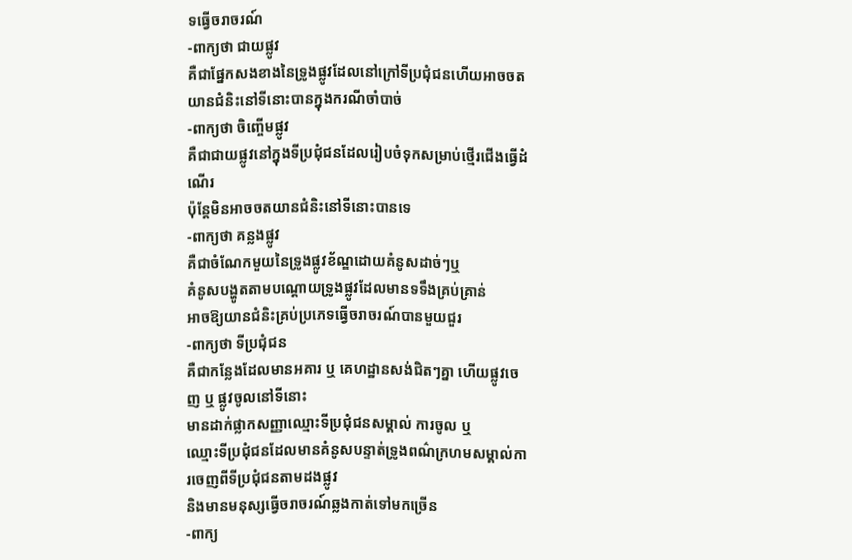ទធ្វើចរាចរណ៍
-ពាក្យថា ជាយផ្លូវ
គឺជាផ្នែកសងខាងនៃទ្រូងផ្លូវដែលនៅក្រៅទីប្រជុំជនហើយអាចចតយានជំនិះនៅទីនោះបានក្នុងករណីចាំបាច់
-ពាក្យថា ចិញ្ចើមផ្លូវ
គឺជាជាយផ្លូវនៅក្នុងទីប្រជុំជនដែលរៀបចំទុកសម្រាប់ថ្មើរជើងធ្វើដំណើរ
ប៉ុន្តែមិនអាចចតយានជំនិះនៅទីនោះបានទេ
-ពាក្យថា គន្លងផ្លូវ
គឺជាចំណែកមួយនៃទ្រូងផ្លូវខ័ណ្ឌដោយគំនូសដាច់ៗឬ
គំនូសបង្ហូតតាមបណ្ដោយទ្រូងផ្លូវដែលមានទទឹងគ្រប់គ្រាន់
អាចឱ្យយានជំនិះគ្រប់ប្រភេទធ្វើចរាចរណ៍បានមួយជួរ
-ពាក្យថា ទីប្រជុំជន
គឺជាកន្លែងដែលមានអគារ ឬ គេហដ្ឋានសង់ជិតៗគ្នា ហើយផ្លូវចេញ ឬ ផ្លូវចូលនៅទីនោះ
មានដាក់ផ្លាកសញ្ញាឈ្មោះទីប្រជុំជនសម្គាល់ ការចូល ឬ
ឈ្មោះទីប្រជុំជនដែលមានគំនូសបន្ទាត់ទ្រូងពណ៌ក្រហមសម្គាល់ការចេញពីទីប្រជុំជនតាមដងផ្លូវ
និងមានមនុស្សធ្វើចរាចរណ៍ឆ្លងកាត់ទៅមកច្រើន
-ពាក្យ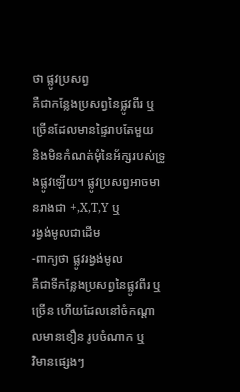ថា ផ្លូវប្រសព្វ
គឺជាកន្លែងប្រសព្វនៃផ្លូវពីរ ឬ ច្រើនដែលមានផ្ទៃរាបតែមួយ
និងមិនកំណត់មុំនៃអ័ក្សរបស់ទ្រូងផ្លូវឡើយ។ ផ្លូវប្រសព្វអាចមានរាងជា +,X,T,Y ឬ
រង្វង់មូលជាដើម
-ពាក្យថា ផ្លូវរង្វង់មូល
គឺជាទីកន្លែងប្រសព្វនៃផ្លូវពីរ ឬ ច្រើន ហើយដែលនៅចំកណ្ដាលមានខឿន រូបចំណាក ឬ
វិមានផ្សេងៗ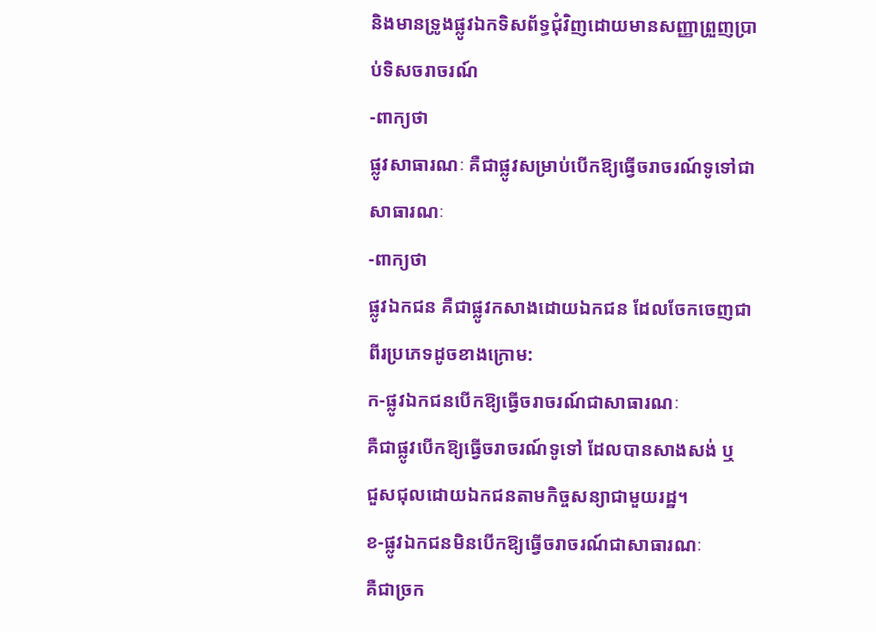និងមានទ្រូងផ្លូវឯកទិសព័ទ្ធជុំវិញដោយមានសញ្ញាព្រួញប្រាប់ទិសចរាចរណ៍
-ពាក្យថា
ផ្លូវសាធារណៈ គឺជាផ្លូវសម្រាប់បើកឱ្យធ្វើចរាចរណ៍ទូទៅជាសាធារណៈ
-ពាក្យថា
ផ្លូវឯកជន គឺជាផ្លូវកសាងដោយឯកជន ដែលចែកចេញជាពីរប្រភេទដូចខាងក្រោម:
ក-ផ្លូវឯកជនបើកឱ្យធ្វើចរាចរណ៍ជាសាធារណៈ
គឺជាផ្លូវបើកឱ្យធ្វើចរាចរណ៍ទូទៅ ដែលបានសាងសង់ ឬ
ជួសជុលដោយឯកជនតាមកិច្ចសន្យាជាមួយរដ្ឋ។
ខ-ផ្លូវឯកជនមិនបើកឱ្យធ្វើចរាចរណ៍ជាសាធារណៈ
គឺជាច្រក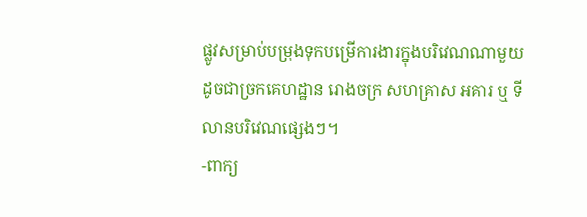ផ្លូវសម្រាប់បម្រុងទុកបម្រើការងារក្នុងបរិវេណណាមួយ
ដូចជាច្រកគេហដ្ឋាន រោងចក្រ សហគ្រាស អគារ ឬ ទីលានបរិវេណផ្សេងៗ។
-ពាក្យ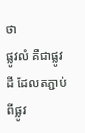ថា
ផ្លូវលំ គឺជាផ្លូវដី ដែលតភ្ជាប់ពីផ្លូវ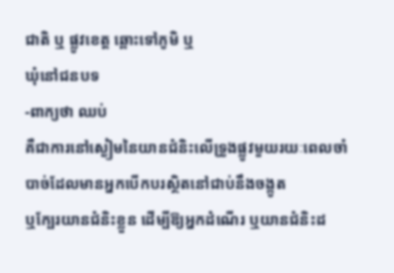ជាតិ ឬ ផ្លូវខេត្ត ឆ្ពោះទៅភូមិ ឬ
ឃុំនៅជនបទ
-ពាក្យថា ឈប់
គឺជាការនៅស្ងៀមនៃយានជំនិះលើទ្រូងផ្លូវមួយរយៈពេលចាំបាច់ដែលមានអ្នកបើកបរស្ថិតនៅជាប់នឹងចង្កូត
ឬក្បែរយានជំនិះខ្លួន ដើម្បីឱ្យអ្នកដំណើរ ឬយានជំនិះដ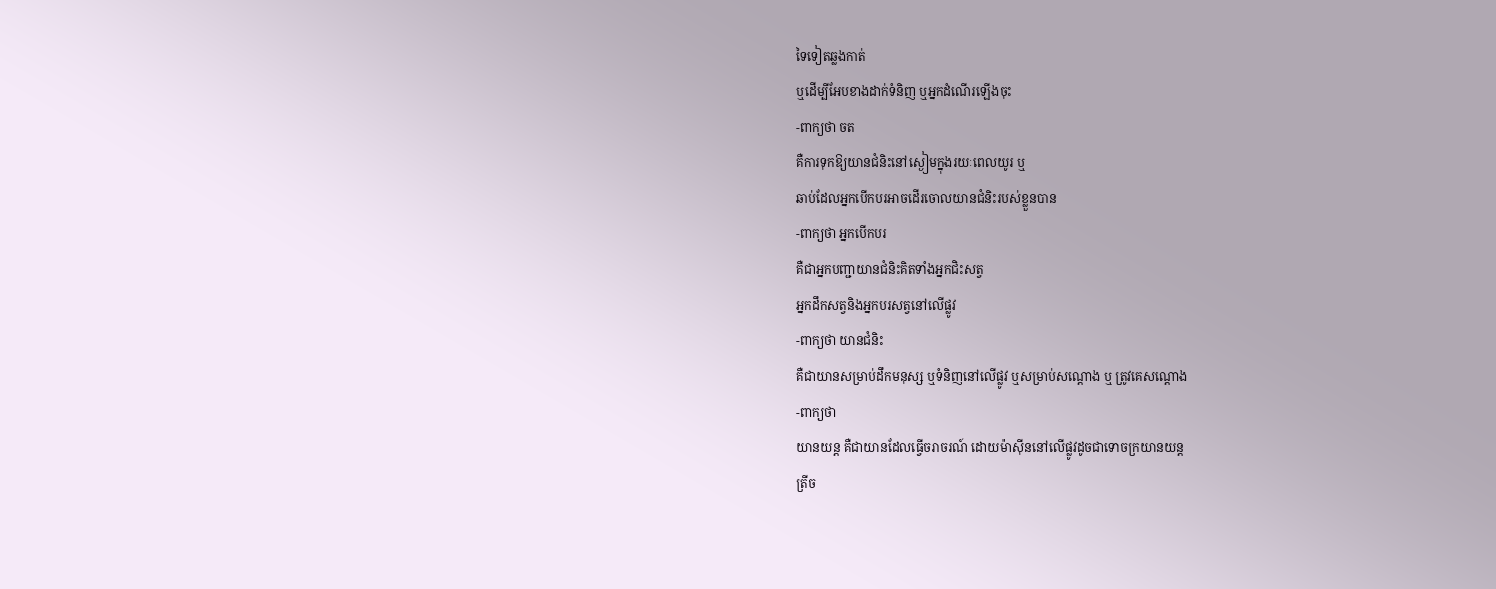ទៃទៀតឆ្លងកាត់
ឬដើម្បីអែបខាងដាក់ទំនិញ ឬអ្នកដំណើរឡើងចុះ
-ពាក្យថា ចត
គឺការទុកឱ្យយានជំនិះនៅស្ងៀមក្នុងរយៈពេលយូរ ឬ
ឆាប់ដែលអ្នកបើកបរអាចដើរចោលយានជំនិះរបស់ខ្លួនបាន
-ពាក្យថា អ្នកបើកបរ
គឺជាអ្នកបញ្ជាយានជំនិះគិតទាំងអ្នកជិះសត្វ
អ្នកដឹកសត្វនិងអ្នកបរសត្វនៅលើផ្លូវ
-ពាក្យថា យានជំនិះ
គឺជាយានសម្រាប់ដឹកមនុស្ស ឬទំនិញនៅលើផ្លូវ ឬសម្រាប់សណ្ដោង ឬ ត្រូវគេសណ្ដោង
-ពាក្យថា
យានយន្ត គឺជាយានដែលធ្វើចរាចរណ៍ ដោយម៉ាស៊ីននៅលើផ្លូវដូចជាទោចក្រយានយន្ត
ត្រីច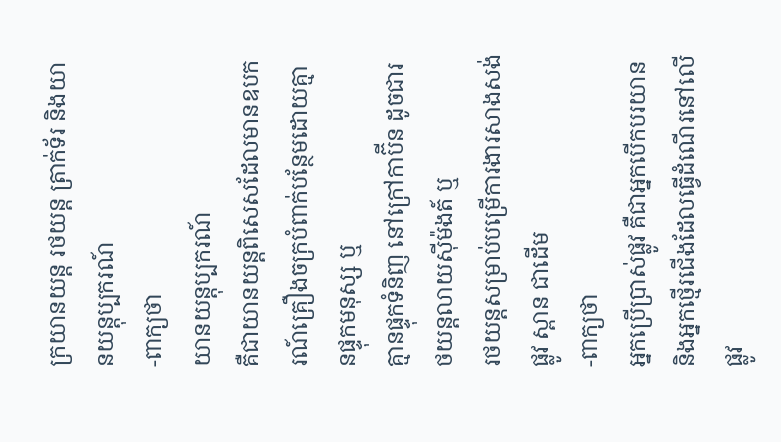ក្រយានយន្ត រថយន្ត ត្រាក់ទ័រ និងយានយន្តុប្បករណ៍
-ពាក្យថា
យានយន្តុប្បករណ៍
គឺជាយានយន្តពិសេសដែលមានឧបករណ៍គ្រឿងចក្របំពាក់បន្ថែមដោយគ្មានផ្ទុកមនុស្ស ឬ
គ្មានផ្ទុកទំនិញ នៅក្រៅកាប៊ីន ដូចជារថយន្តលាយស៊ីម៉ងត៍ ឬ
រថយន្តសម្រាប់បម្រើការងារសាងសង់ផ្លូវ ស្ពាន ជាដើម
-ពាក្យថា
អ្នកប្រើប្រាស់ផ្លូវ គឺជាអ្នកបើកបរយាន
និងអ្នកថ្មើរជើងដែលធ្វើដំណើរនៅលើផ្លូវ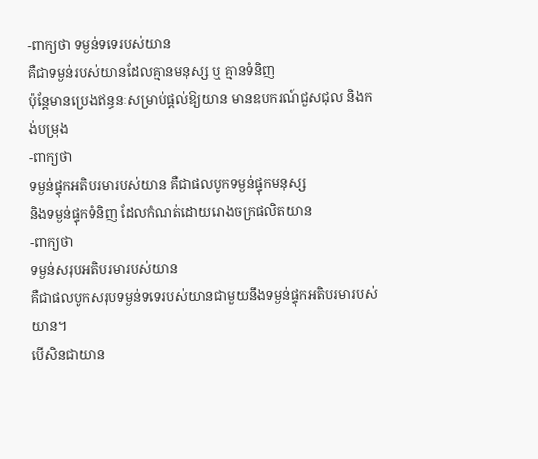-ពាក្យថា ទម្ងន់ទទេរបស់យាន
គឺជាទម្ងន់របស់យានដែលគ្មានមនុស្ស ឬ គ្មានទំនិញ
ប៉ុន្តែមានប្រេងឥន្ធនៈសម្រាប់ផ្ដល់ឱ្យយាន មានឧបករណ៍ជួសជុល និងកង់បម្រុង
-ពាក្យថា
ទម្ងន់ផ្ទុកអតិបរមារបស់យាន គឺជាផលបូកទម្ងន់ផ្ទុកមនុស្ស
និងទម្ងន់ផ្ទុកទំនិញ ដែលកំណត់ដោយរោងចក្រផលិតយាន
-ពាក្យថា
ទម្ងន់សរុបអតិបរមារបស់យាន
គឺជាផលបូកសរុបទម្ងន់ទទេរបស់យានជាមួយនឹងទម្ងន់ផ្ទុកអតិបរមារបស់យាន។
បើសិនជាយាន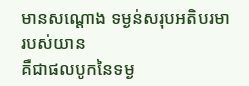មានសណ្ដោង ទម្ងន់សរុបអតិបរមារបស់យាន
គឺជាផលបូកនៃទម្ង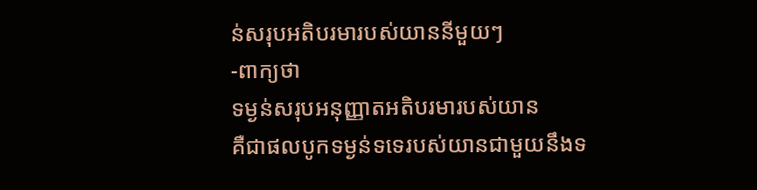ន់សរុបអតិបរមារបស់យាននីមួយៗ
-ពាក្យថា
ទម្ងន់សរុបអនុញ្ញាតអតិបរមារបស់យាន
គឺជាផលបូកទម្ងន់ទទេរបស់យានជាមួយនឹងទ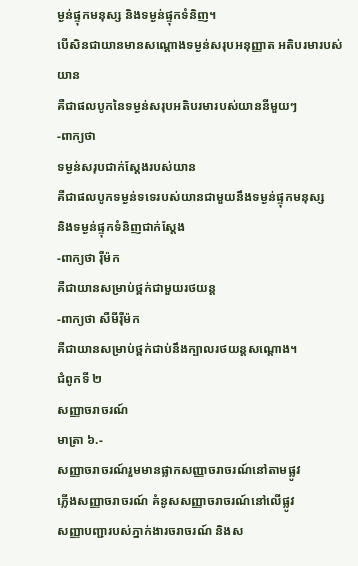ម្ងន់ផ្ទុកមនុស្ស និងទម្ងន់ផ្ទុកទំនិញ។
បើសិនជាយានមានសណ្ដោងទម្ងន់សរុបអនុញ្ញាត អតិបរមារបស់យាន
គឺជាផលបូកនៃទម្ងន់សរុបអតិបរមារបស់យាននីមួយៗ
-ពាក្យថា
ទម្ងន់សរុបជាក់ស្ដែងរបស់យាន
គឺជាផលបូកទម្ងន់ទទេរបស់យានជាមួយនឹងទម្ងន់ផ្ទុកមនុស្ស
និងទម្ងន់ផ្ទុកទំនិញជាក់ស្ដែង
-ពាក្យថា រ៉ឺម៉ក
គឺជាយានសម្រាប់ថ្ពក់ជាមួយរថយន្ត
-ពាក្យថា សឺមីរ៉ឺម៉ក
គឺជាយានសម្រាប់ថ្ពក់ជាប់នឹងក្បាលរថយន្តសណ្ដោង។
ជំពូកទី ២
សញ្ញាចរាចរណ៍
មាត្រា ៦.-
សញ្ញាចរាចរណ៍រួមមានផ្លាកសញ្ញាចរាចរណ៍នៅតាមផ្លូវ
ភ្លើងសញ្ញាចរាចរណ៍ គំនូសសញ្ញាចរាចរណ៍នៅលើផ្លូវ
សញ្ញាបញ្ជារបស់ភ្នាក់ងារចរាចរណ៍ និងស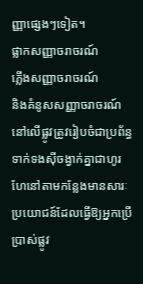ញ្ញាផ្សេងៗទៀត។
ផ្លាកសញ្ញាចរាចរណ៍
ភ្លើងសញ្ញាចរាចរណ៍
និងគំនូសសញ្ញាចរាចរណ៍នៅលើផ្លូវត្រូវរៀបចំជាប្រព័ន្ធទាក់ទងស៊ីចង្វាក់គ្នាជាហូរហែនៅតាមកន្លែងមានសារៈប្រយោជន៍ដែលធ្វើឱ្យអ្នកប្រើប្រាស់ផ្លូវ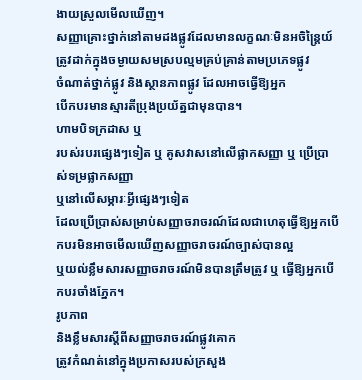ងាយស្រួលមើលឃើញ។
សញ្ញាគ្រោះថ្នាក់នៅតាមដងផ្លូវដែលមានលក្ខណៈមិនអចិន្ត្រៃយ៍
ត្រូវដាក់ក្នុងចម្ងាយសមស្របល្មមគ្រប់គ្រាន់តាមប្រភេទផ្លូវ
ចំណាត់ថ្នាក់ផ្លូវ និងស្ថានភាពផ្លូវ ដែលអាចធ្វើឱ្យអ្នក
បើកបរមានស្មារតីប្រុងប្រយ័ត្នជាមុនបាន។
ហាមបិទក្រដាស ឬ
របស់របរផ្សេងៗទៀត ឬ គូសវាសនៅលើផ្លាកសញ្ញា ឬ ប្រើប្រាស់ទម្រផ្លាកសញ្ញា
ឬនៅលើសម្ភារៈអ្វីផ្សេងៗទៀត
ដែលប្រើប្រាស់សម្រាប់សញ្ញាចរាចរណ៍ដែលជាហេតុធ្វើឱ្យអ្នកបើកបរមិនអាចមើលឃើញសញ្ញាចរាចរណ៍ច្បាស់បានល្អ
ឬយល់ខ្លឹមសារសញ្ញាចរាចរណ៍មិនបានត្រឹមត្រូវ ឬ ធ្វើឱ្យអ្នកបើកបរចាំងភ្នែក។
រូបភាព
និងខ្លឹមសារស្ដីពីសញ្ញាចរាចរណ៍ផ្លូវគោក
ត្រូវកំណត់នៅក្នុងប្រកាសរបស់ក្រសួង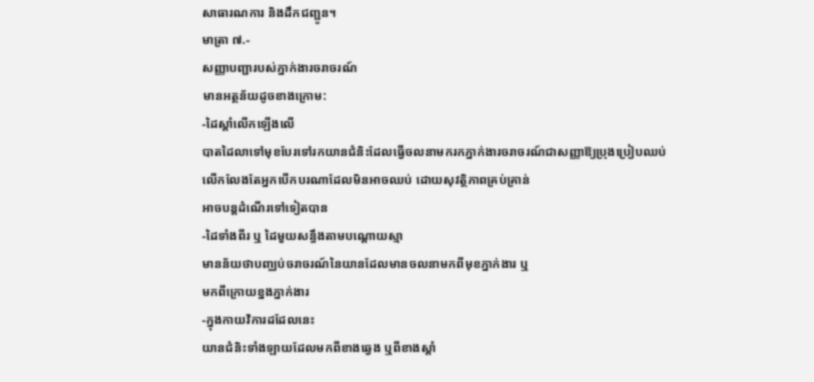សាធារណការ និងដឹកជញ្ជូន។
មាត្រា ៧.-
សញ្ញាបញ្ជារបស់ភ្នាក់ងារចរាចរណ៍
មានអត្ថន័យដូចខាងក្រោម:
-ដៃស្ដាំលើកឡើងលើ
បាតដៃលាទៅមុខបែរទៅរកយានជំនិះដែលធ្វើចលនាមករកភ្នាក់ងារចរាចរណ៍ជាសញ្ញាឱ្យប្រុងប្រៀបឈប់
លើកលែងតែអ្នកបើកបរណាដែលមិនអាចឈប់ ដោយសុវត្ថិភាពគ្រប់គ្រាន់
អាចបន្តដំណើរទៅទៀតបាន
-ដៃទាំងពីរ ឬ ដៃមួយសន្ធឹងតាមបណ្ដោយស្មា
មានន័យថាបញ្ឈប់ចរាចរណ៍នៃយានដែលមានចលនាមកពីមុខភ្នាក់ងារ ឬ
មកពីក្រោយខ្នងភ្នាក់ងារ
-ក្នុងកាយវិការដដែលនេះ
យានជំនិះទាំងឡាយដែលមកពីខាងឆ្វេង ឬពីខាងស្ដាំ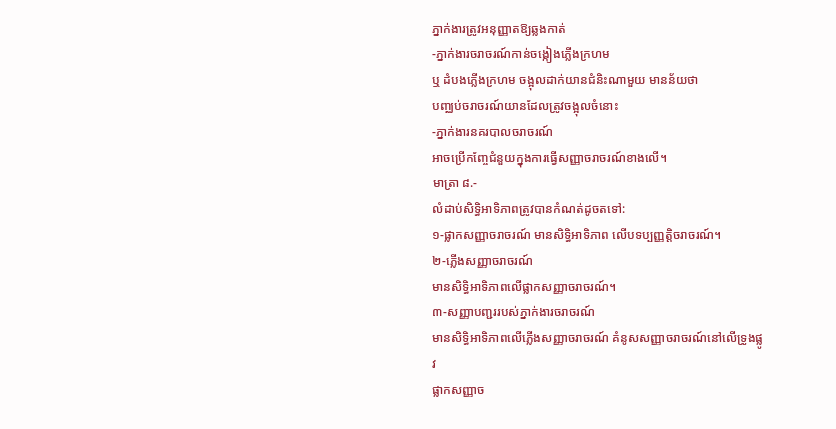ភ្នាក់ងារត្រូវអនុញ្ញាតឱ្យឆ្លងកាត់
-ភ្នាក់ងារចរាចរណ៍កាន់ចង្កៀងភ្លើងក្រហម
ឬ ដំបងភ្លើងក្រហម ចង្អុលដាក់យានជំនិះណាមួយ មានន័យថា
បញ្ឈប់ចរាចរណ៍យានដែលត្រូវចង្អុលចំនោះ
-ភ្នាក់ងារនគរបាលចរាចរណ៍
អាចប្រើកញ្ចែជំនួយក្នុងការធ្វើសញ្ញាចរាចរណ៍ខាងលើ។
មាត្រា ៨.-
លំដាប់សិទ្ធិអាទិភាពត្រូវបានកំណត់ដូចតទៅ:
១-ផ្លាកសញ្ញាចរាចរណ៍ មានសិទ្ធិអាទិភាព លើបទប្បញ្ញត្តិចរាចរណ៍។
២-ភ្លើងសញ្ញាចរាចរណ៍
មានសិទ្ធិអាទិភាពលើផ្លាកសញ្ញាចរាចរណ៍។
៣-សញ្ញាបញ្ជររបស់ភ្នាក់ងារចរាចរណ៍
មានសិទ្ធិអាទិភាពលើភ្លើងសញ្ញាចរាចរណ៍ គំនូសសញ្ញាចរាចរណ៍នៅលើទ្រូងផ្លូវ
ផ្លាកសញ្ញាច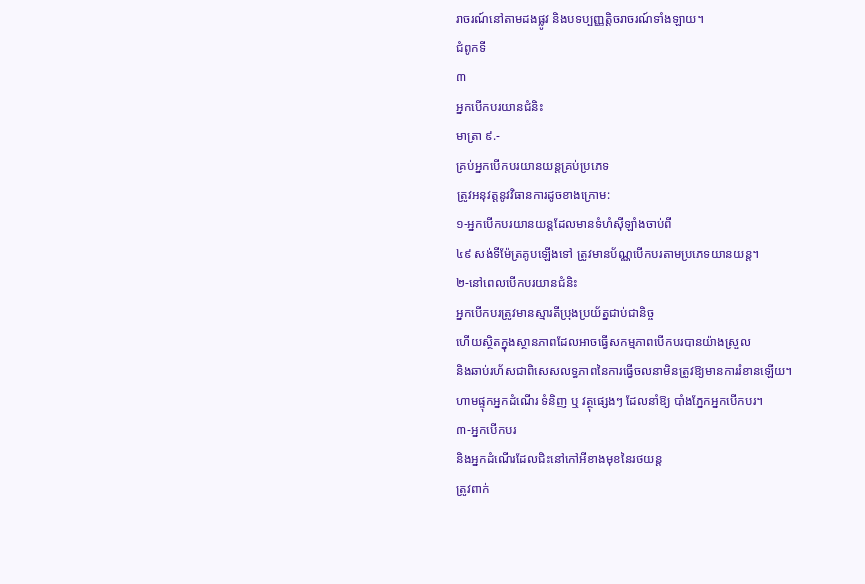រាចរណ៍នៅតាមដងផ្លូវ និងបទប្បញ្ញត្តិចរាចរណ៍ទាំងឡាយ។
ជំពូកទី
៣
អ្នកបើកបរយានជំនិះ
មាត្រា ៩.-
គ្រប់អ្នកបើកបរយានយន្តគ្រប់ប្រភេទ
ត្រូវអនុវត្តនូវវិធានការដូចខាងក្រោម:
១-អ្នកបើកបរយានយន្តដែលមានទំហំស៊ីឡាំងចាប់ពី
៤៩ សង់ទីម៉ែត្រគូបឡើងទៅ ត្រូវមានប័ណ្ណបើកបរតាមប្រភេទយានយន្ត។
២-នៅពេលបើកបរយានជំនិះ
អ្នកបើកបរត្រូវមានស្មារតីប្រុងប្រយ័ត្នជាប់ជានិច្ច
ហើយស្ថិតក្នុងស្ថានភាពដែលអាចធ្វើសកម្មភាពបើកបរបានយ៉ាងស្រួល
និងឆាប់រហ័សជាពិសេសលទ្ធភាពនៃការធ្វើចលនាមិនត្រូវឱ្យមានការរំខានឡើយ។
ហាមផ្ទុកអ្នកដំណើរ ទំនិញ ឬ វត្ថុផ្សេងៗ ដែលនាំឱ្យ បាំងភ្នែកអ្នកបើកបរ។
៣-អ្នកបើកបរ
និងអ្នកដំណើរដែលជិះនៅកៅអីខាងមុខនៃរថយន្ត
ត្រូវពាក់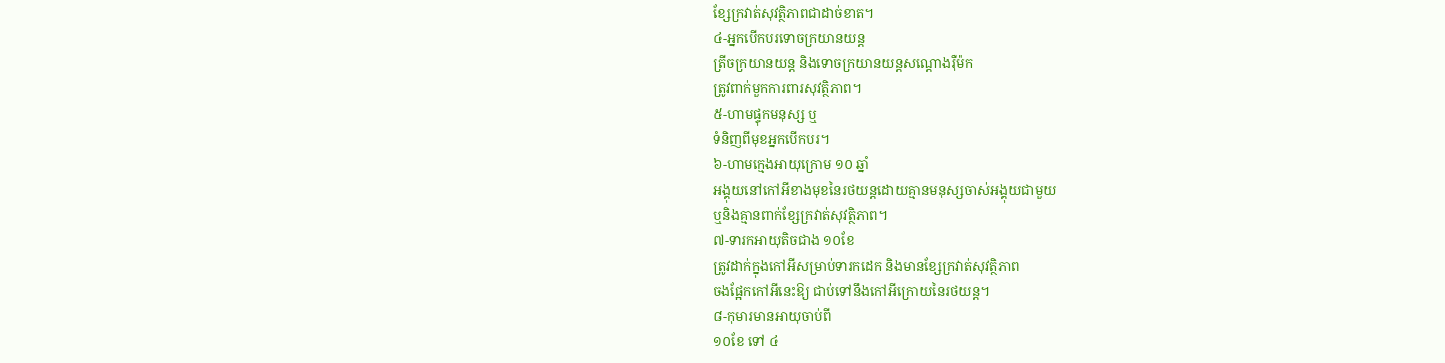ខ្សែក្រវាត់សុវត្ថិភាពជាដាច់ខាត។
៤-អ្នកបើកបរទោចក្រយានយន្ត
ត្រីចក្រយានយន្ត និងទោចក្រយានយន្តសណ្ដោងរ៉ឺម៉ក
ត្រូវពាក់មួកការពារសុវត្ថិភាព។
៥-ហាមផ្ទុកមនុស្ស ឬ
ទំនិញពីមុខអ្នកបើកបរ។
៦-ហាមក្មេងអាយុក្រោម ១០ ឆ្នាំ
អង្គុយនៅកៅអីខាងមុខនៃរថយន្តដោយគ្មានមនុស្សចាស់អង្គុយជាមួយ
ឬនិងគ្មានពាក់ខ្សែក្រវាត់សុវត្ថិភាព។
៧-ទារកអាយុតិចជាង ១០ខែ
ត្រូវដាក់ក្នុងកៅអីសម្រាប់ទារកដេក និងមានខ្សែក្រវាត់សុវត្ថិភាព
ចងផ្អែកកៅអីនេះឱ្យ ជាប់ទៅនឹងកៅអីក្រោយនៃរថយន្ត។
៨-កុមារមានអាយុចាប់ពី
១០ខែ ទៅ ៤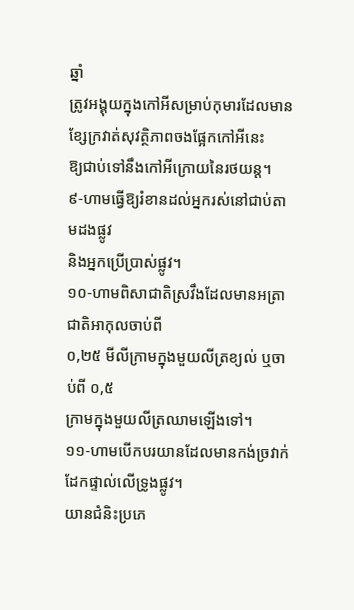ឆ្នាំ
ត្រូវអង្គុយក្នុងកៅអីសម្រាប់កុមារដែលមានខ្សែក្រវាត់សុវត្ថិភាពចងផ្អែកកៅអីនេះ
ឱ្យជាប់ទៅនឹងកៅអីក្រោយនៃរថយន្ត។
៩-ហាមធ្វើឱ្យរំខានដល់អ្នករស់នៅជាប់តាមដងផ្លូវ
និងអ្នកប្រើប្រាស់ផ្លូវ។
១០-ហាមពិសាជាតិស្រវឹងដែលមានអត្រាជាតិអាកុលចាប់ពី
០,២៥ មីលីក្រាមក្នុងមួយលីត្រខ្យល់ ឬចាប់ពី ០,៥
ក្រាមក្នុងមួយលីត្រឈាមឡើងទៅ។
១១-ហាមបើកបរយានដែលមានកង់ច្រវាក់ដែកផ្ទាល់លើទ្រូងផ្លូវ។
យានជំនិះប្រភេ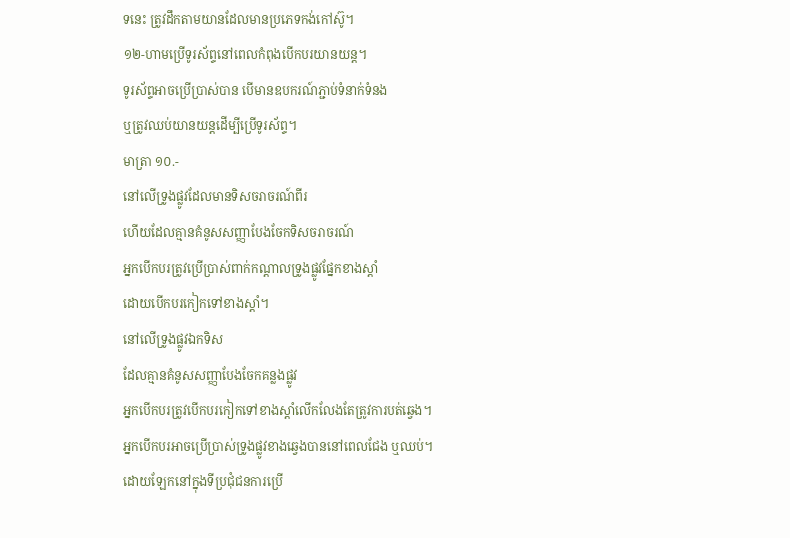ទនេះ ត្រូវដឹកតាមយានដែលមានប្រភេទកង់កៅស៊ូ។
១២-ហាមប្រើទូរស័ព្ទនៅពេលកំពុងបើកបរយានយន្ត។
ទូរស័ព្ទអាចប្រើប្រាស់បាន បើមានឧបករណ៍ភ្ជាប់ទំនាក់ទំនង
ឬត្រូវឈប់យានយន្តដើម្បីប្រើទូរស័ព្ទ។
មាត្រា ១០.-
នៅលើទ្រូងផ្លូវដែលមានទិសចរាចរណ៍ពីរ
ហើយដែលគ្មានគំនូសសញ្ញាបែងចែកទិសចរាចរណ៍
អ្នកបើកបរត្រូវប្រើប្រាស់ពាក់កណ្ដាលទ្រូងផ្លូវផ្នែកខាងស្ដាំ
ដោយបើកបរកៀកទៅខាងស្ដាំ។
នៅលើទ្រូងផ្លូវឯកទិស
ដែលគ្មានគំនូសសញ្ញាបែងចែកគន្លងផ្លូវ
អ្នកបើកបរត្រូវបើកបរកៀកទៅខាងស្ដាំលើកលែងតែត្រូវការបត់ឆ្វេង។
អ្នកបើកបរអាចប្រើប្រាស់ទ្រូងផ្លូវខាងឆ្វេងបាននៅពេលជែង ឬឈប់។
ដោយឡែកនៅក្នុងទីប្រជុំជនការប្រើ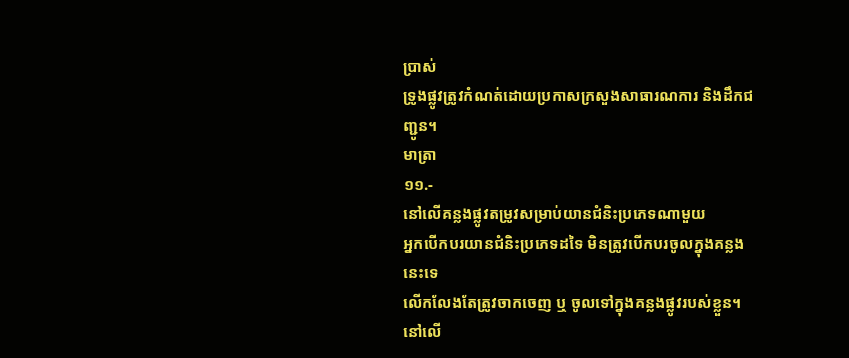ប្រាស់
ទ្រូងផ្លូវត្រូវកំណត់ដោយប្រកាសក្រសួងសាធារណការ និងដឹកជញ្ជូន។
មាត្រា
១១.-
នៅលើគន្លងផ្លូវតម្រូវសម្រាប់យានជំនិះប្រភេទណាមួយ
អ្នកបើកបរយានជំនិះប្រភេទដទៃ មិនត្រូវបើកបរចូលក្នុងគន្លងនេះទេ
លើកលែងតែត្រូវចាកចេញ ឬ ចូលទៅក្នុងគន្លងផ្លូវរបស់ខ្លួន។
នៅលើ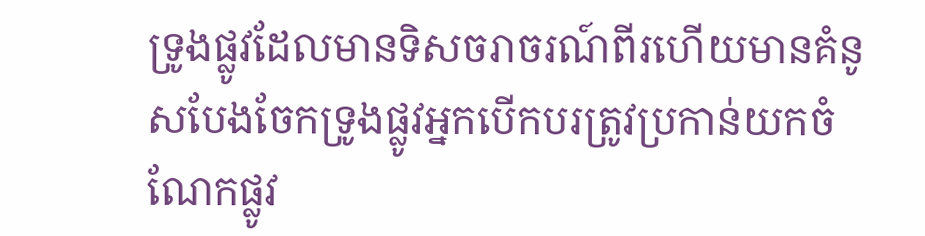ទ្រូងផ្លូវដែលមានទិសចរាចរណ៍ពីរហើយមានគំនូសបែងចែកទ្រូងផ្លូវអ្នកបើកបរត្រូវប្រកាន់យកចំណែកផ្លូវ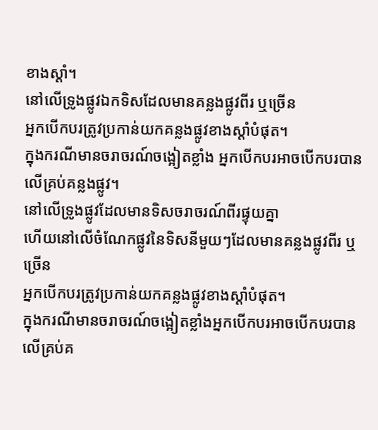ខាងស្ដាំ។
នៅលើទ្រូងផ្លូវឯកទិសដែលមានគន្លងផ្លូវពីរ ឬច្រើន
អ្នកបើកបរត្រូវប្រកាន់យកគន្លងផ្លូវខាងស្ដាំបំផុត។
ក្នុងករណីមានចរាចរណ៍ចង្អៀតខ្លាំង អ្នកបើកបរអាចបើកបរបានលើគ្រប់គន្លងផ្លូវ។
នៅលើទ្រូងផ្លូវដែលមានទិសចរាចរណ៍ពីរផ្ទុយគ្នា
ហើយនៅលើចំណែកផ្លូវនៃទិសនីមួយៗដែលមានគន្លងផ្លូវពីរ ឬច្រើន
អ្នកបើកបរត្រូវប្រកាន់យកគន្លងផ្លូវខាងស្ដាំបំផុត។
ក្នុងករណីមានចរាចរណ៍ចង្អៀតខ្លាំងអ្នកបើកបរអាចបើកបរបានលើគ្រប់គ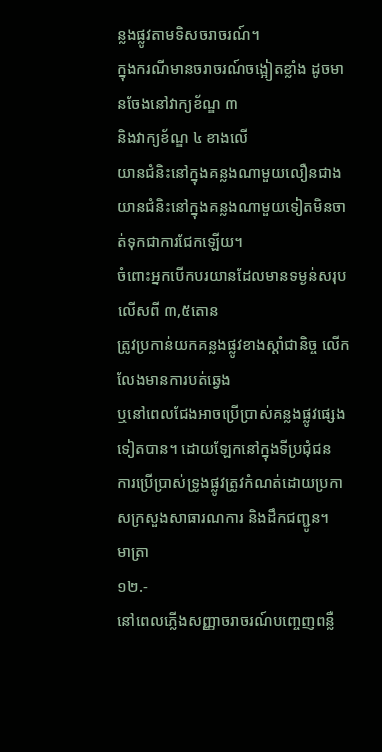ន្លងផ្លូវតាមទិសចរាចរណ៍។
ក្នុងករណីមានចរាចរណ៍ចង្អៀតខ្លាំង ដូចមានចែងនៅវាក្យខ័ណ្ឌ ៣
និងវាក្យខ័ណ្ឌ ៤ ខាងលើ
យានជំនិះនៅក្នុងគន្លងណាមួយលឿនជាងយានជំនិះនៅក្នុងគន្លងណាមួយទៀតមិនចាត់ទុកជាការជែកឡើយ។
ចំពោះអ្នកបើកបរយានដែលមានទម្ងន់សរុបលើសពី ៣,៥តោន
ត្រូវប្រកាន់យកគន្លងផ្លូវខាងស្ដាំជានិច្ច លើកលែងមានការបត់ឆ្វេង
ឬនៅពេលជែងអាចប្រើប្រាស់គន្លងផ្លូវផ្សេងទៀតបាន។ ដោយឡែកនៅក្នុងទីប្រជុំជន
ការប្រើប្រាស់ទ្រូងផ្លូវត្រូវកំណត់ដោយប្រកាសក្រសួងសាធារណការ និងដឹកជញ្ជូន។
មាត្រា
១២.-
នៅពេលភ្លើងសញ្ញាចរាចរណ៍បញ្ចេញពន្លឺ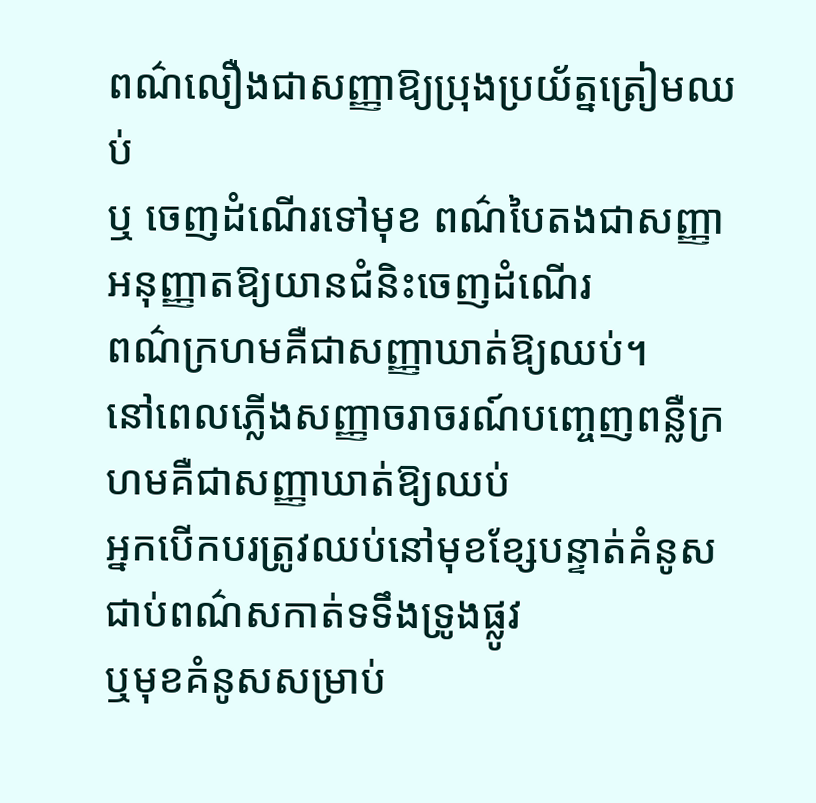ពណ៌លឿងជាសញ្ញាឱ្យប្រុងប្រយ័ត្នត្រៀមឈប់
ឬ ចេញដំណើរទៅមុខ ពណ៌បៃតងជាសញ្ញាអនុញ្ញាតឱ្យយានជំនិះចេញដំណើរ
ពណ៌ក្រហមគឺជាសញ្ញាឃាត់ឱ្យឈប់។
នៅពេលភ្លើងសញ្ញាចរាចរណ៍បញ្ចេញពន្លឺក្រហមគឺជាសញ្ញាឃាត់ឱ្យឈប់
អ្នកបើកបរត្រូវឈប់នៅមុខខ្សែបន្ទាត់គំនូសជាប់ពណ៌សកាត់ទទឹងទ្រូងផ្លូវ
ឬមុខគំនូសសម្រាប់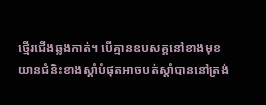ថ្មើរជើងឆ្លងកាត់។ បើគ្មានឧបសគ្គនៅខាងមុខ
យានជំនិះខាងស្ដាំបំផុតអាចបត់ស្ដាំបាននៅត្រង់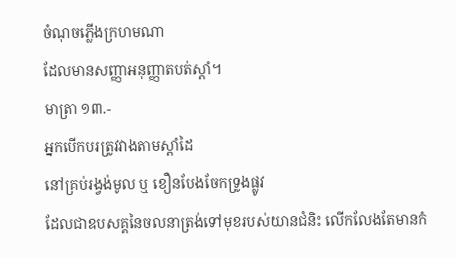ចំណុចភ្លើងក្រហមណា
ដែលមានសញ្ញាអនុញ្ញាតបត់ស្ដាំ។
មាត្រា ១៣.-
អ្នកបើកបរត្រូវវាងតាមស្ដាំដៃ
នៅគ្រប់រង្វង់មូល ឬ ខឿនបែងចែកទ្រូងផ្លូវ
ដែលជាឧបសគ្គនៃចលនាត្រង់ទៅមុខរបស់យានជំនិះ លើកលែងតែមានកំ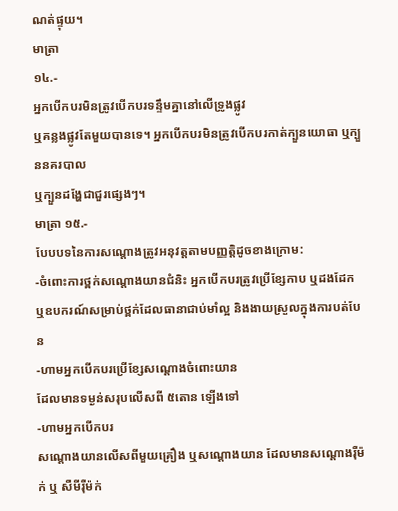ណត់ផ្ទុយ។
មាត្រា
១៤.-
អ្នកបើកបរមិនត្រូវបើកបរទន្ទឹមគ្នានៅលើទ្រូងផ្លូវ
ឬគន្លងផ្លូវតែមួយបានទេ។ អ្នកបើកបរមិនត្រូវបើកបរកាត់ក្បួនយោធា ឬក្បួននគរបាល
ឬក្បួនដង្ហែជាជួរផ្សេងៗ។
មាត្រា ១៥.-
បែបបទនៃការសណ្ដោងត្រូវអនុវត្តតាមបញ្ញត្តិដូចខាងក្រោម:
-ចំពោះការថ្ពក់សណ្ដោងយានជំនិះ អ្នកបើកបរត្រូវប្រើខ្សែកាប ឬដងដែក
ឬឧបករណ៍សម្រាប់ថ្ពក់ដែលធានាជាប់មាំល្អ និងងាយស្រួលក្នុងការបត់បែន
-ហាមអ្នកបើកបរប្រើខ្សែសណ្ដោងចំពោះយាន
ដែលមានទម្ងន់សរុបលើសពី ៥តោន ឡើងទៅ
-ហាមអ្នកបើកបរ
សណ្ដោងយានលើសពីមួយគ្រឿង ឬសណ្ដោងយាន ដែលមានសណ្ដោងរ៉ឺម៉ក់ ឬ សឺមីរ៉ឺម៉ក់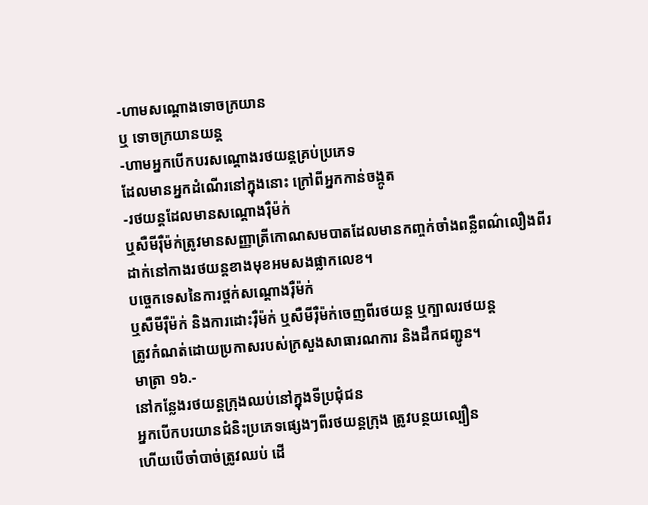-ហាមសណ្ដោងទោចក្រយាន
ឬ ទោចក្រយានយន្ត
-ហាមអ្នកបើកបរសណ្ដោងរថយន្តគ្រប់ប្រភេទ
ដែលមានអ្នកដំណើរនៅក្នុងនោះ ក្រៅពីអ្នកកាន់ចង្កូត
-រថយន្តដែលមានសណ្ដោងរ៉ឺម៉ក់
ឬសឺមីរ៉ឺម៉ក់ត្រូវមានសញ្ញាត្រីកោណសមបាតដែលមានកញ្ចក់ចាំងពន្លឺពណ៌លឿងពីរ
ដាក់នៅកាងរថយន្តខាងមុខអមសងផ្លាកលេខ។
បច្ចេកទេសនៃការថ្ពក់សណ្ដោងរ៉ឺម៉ក់
ឬសឺមីរ៉ឺម៉ក់ និងការដោះរ៉ឺម៉ក់ ឬសឺមីរ៉ឺម៉ក់ចេញពីរថយន្ត ឬក្បាលរថយន្ត
ត្រូវកំណត់ដោយប្រកាសរបស់ក្រសួងសាធារណការ និងដឹកជញ្ជូន។
មាត្រា ១៦.-
នៅកន្លែងរថយន្តក្រុងឈប់នៅក្នុងទីប្រជុំជន
អ្នកបើកបរយានជំនិះប្រភេទផ្សេងៗពីរថយន្តក្រុង ត្រូវបន្ថយល្បឿន
ហើយបើចាំបាច់ត្រូវឈប់ ដើ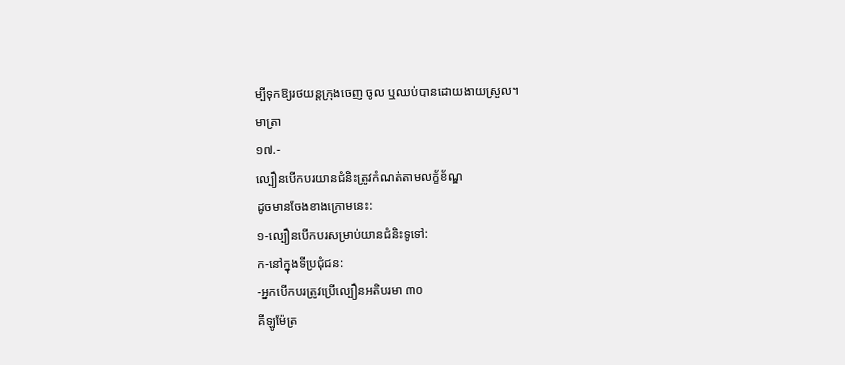ម្បីទុកឱ្យរថយន្តក្រុងចេញ ចូល ឬឈប់បានដោយងាយស្រួល។
មាត្រា
១៧.-
ល្បឿនបើកបរយានជំនិះត្រូវកំណត់តាមលក្ខ័ខ័ណ្ឌ
ដូចមានចែងខាងក្រោមនេះ:
១-ល្បឿនបើកបរសម្រាប់យានជំនិះទូទៅ:
ក-នៅក្នុងទីប្រជុំជន:
-អ្នកបើកបរត្រូវប្រើល្បឿនអតិបរមា ៣០
គីឡូម៉ែត្រ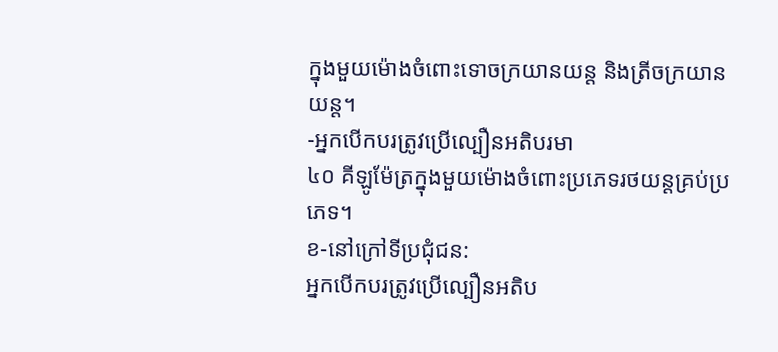ក្នុងមួយម៉ោងចំពោះទោចក្រយានយន្ត និងត្រីចក្រយានយន្ត។
-អ្នកបើកបរត្រូវប្រើល្បឿនអតិបរមា
៤០ គីឡូម៉ែត្រក្នុងមួយម៉ោងចំពោះប្រភេទរថយន្តគ្រប់ប្រភេទ។
ខ-នៅក្រៅទីប្រជុំជន:
អ្នកបើកបរត្រូវប្រើល្បឿនអតិប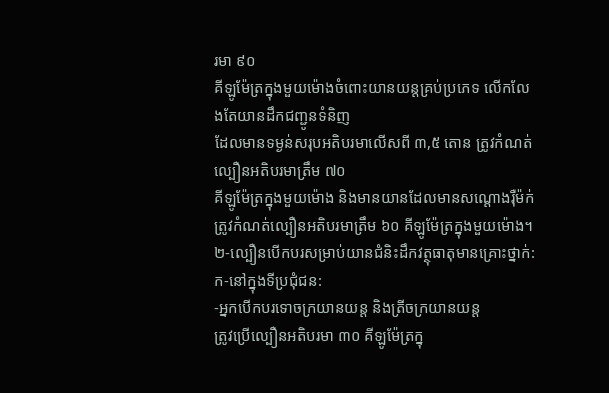រមា ៩០
គីឡូម៉ែត្រក្នុងមួយម៉ោងចំពោះយានយន្តគ្រប់ប្រភេទ លើកលែងតែយានដឹកជញ្ជូនទំនិញ
ដែលមានទម្ងន់សរុបអតិបរមាលើសពី ៣,៥ តោន ត្រូវកំណត់ល្បឿនអតិបរមាត្រឹម ៧០
គីឡូម៉ែត្រក្នុងមួយម៉ោង និងមានយានដែលមានសណ្ដោងរ៉ឺម៉ក់
ត្រូវកំណត់ល្បឿនអតិបរមាត្រឹម ៦០ គីឡូម៉ែត្រក្នុងមួយម៉ោង។
២-ល្បឿនបើកបរសម្រាប់យានជំនិះដឹកវត្ថុធាតុមានគ្រោះថ្នាក់:
ក-នៅក្នុងទីប្រជុំជន:
-អ្នកបើកបរទោចក្រយានយន្ត និងត្រីចក្រយានយន្ត
ត្រូវប្រើល្បឿនអតិបរមា ៣០ គីឡូម៉ែត្រក្នុ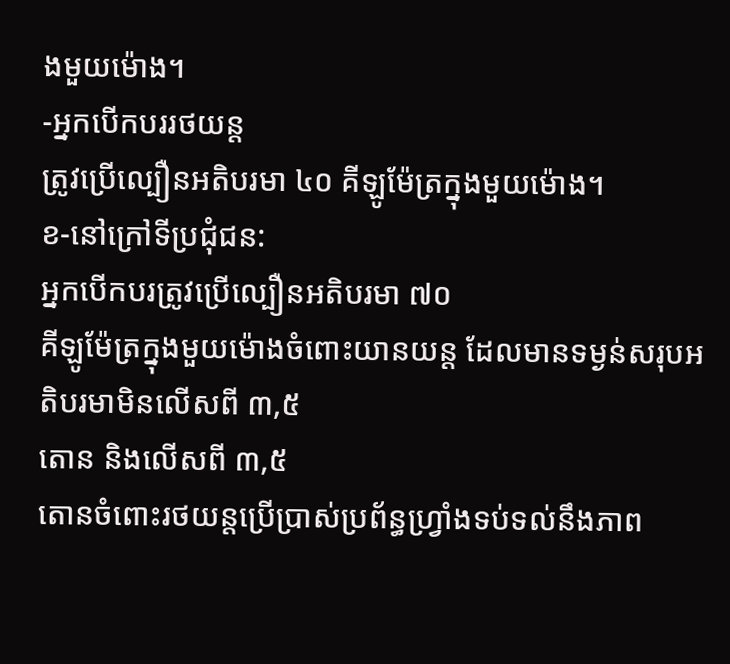ងមួយម៉ោង។
-អ្នកបើកបររថយន្ត
ត្រូវប្រើល្បឿនអតិបរមា ៤០ គីឡូម៉ែត្រក្នុងមួយម៉ោង។
ខ-នៅក្រៅទីប្រជុំជន:
អ្នកបើកបរត្រូវប្រើល្បឿនអតិបរមា ៧០
គីឡូម៉ែត្រក្នុងមួយម៉ោងចំពោះយានយន្ត ដែលមានទម្ងន់សរុបអតិបរមាមិនលើសពី ៣,៥
តោន និងលើសពី ៣,៥
តោនចំពោះរថយន្តប្រើប្រាស់ប្រព័ន្ធហ្រ្វាំងទប់ទល់នឹងភាព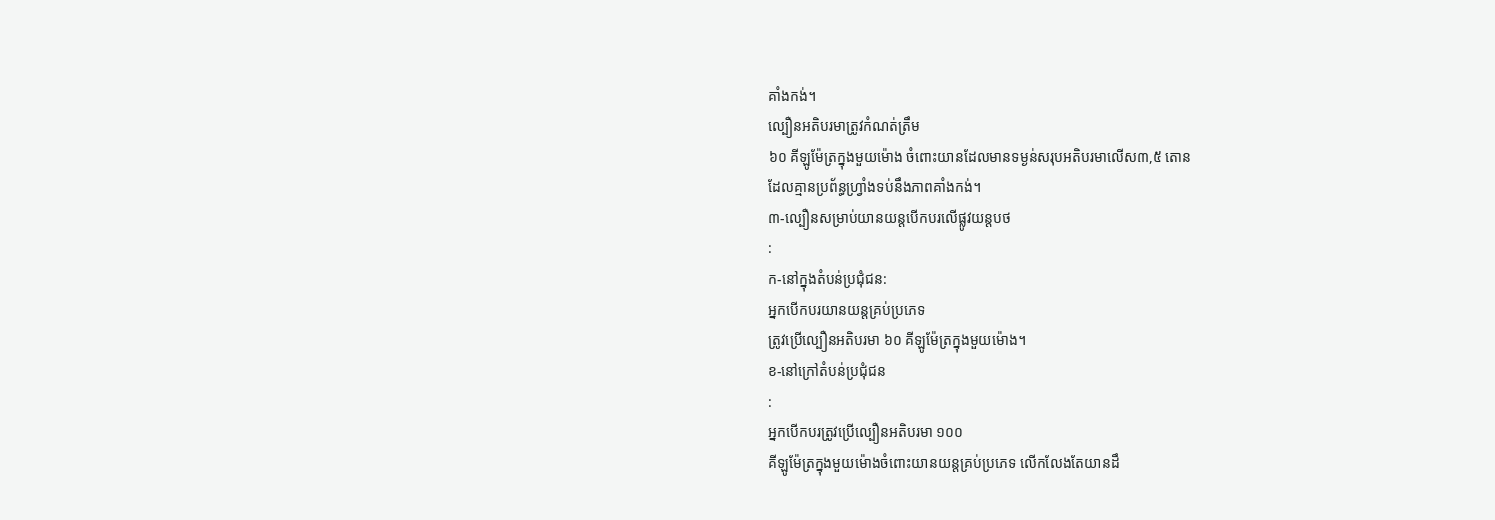គាំងកង់។
ល្បឿនអតិបរមាត្រូវកំណត់ត្រឹម
៦០ គីឡូម៉ែត្រក្នុងមួយម៉ោង ចំពោះយានដែលមានទម្ងន់សរុបអតិបរមាលើស៣,៥ តោន
ដែលគ្មានប្រព័ន្ធហ្រ្វាំងទប់នឹងភាពគាំងកង់។
៣-ល្បឿនសម្រាប់យានយន្តបើកបរលើផ្លូវយន្តបថ
:
ក-នៅក្នុងតំបន់ប្រជុំជន:
អ្នកបើកបរយានយន្តគ្រប់ប្រភេទ
ត្រូវប្រើល្បឿនអតិបរមា ៦០ គីឡូម៉ែត្រក្នុងមួយម៉ោង។
ខ-នៅក្រៅតំបន់ប្រជុំជន
:
អ្នកបើកបរត្រូវប្រើល្បឿនអតិបរមា ១០០
គីឡូម៉ែត្រក្នុងមួយម៉ោងចំពោះយានយន្តគ្រប់ប្រភេទ លើកលែងតែយានដឹ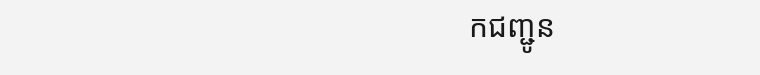កជញ្ជូន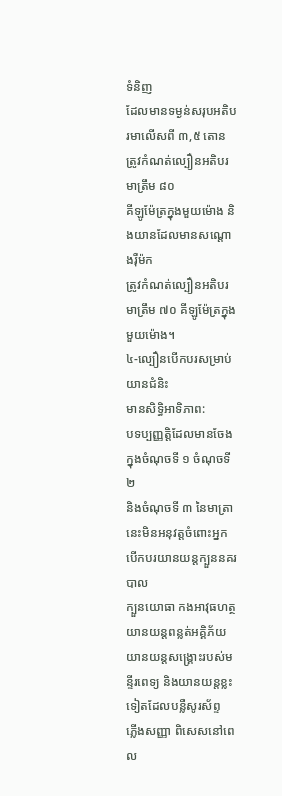ទំនិញ
ដែលមានទម្ងន់សរុបអតិបរមាលើសពី ៣,៥ តោន ត្រូវកំណត់ល្បឿនអតិបរមាត្រឹម ៨០
គីឡូម៉ែត្រក្នុងមួយម៉ោង និងយានដែលមានសណ្ដោងរ៉ឺម៉ក
ត្រូវកំណត់ល្បឿនអតិបរមាត្រឹម ៧០ គីឡូម៉ែត្រក្នុងមួយម៉ោង។
៤-ល្បឿនបើកបរសម្រាប់យានជំនិះ
មានសិទ្ធិអាទិភាព:
បទប្បញ្ញត្តិដែលមានចែងក្នុងចំណុចទី ១ ចំណុចទី ២
និងចំណុចទី ៣ នៃមាត្រានេះមិនអនុវត្តចំពោះអ្នកបើកបរយានយន្តក្បួននគរបាល
ក្បួនយោធា កងអាវុធហត្ថ យានយន្តពន្លត់អគ្គិភ័យ
យានយន្តសង្គ្រោះរបស់មន្ទីរពេទ្យ និងយានយន្តខ្លះទៀតដែលបន្លឺសូរស័ព្ទ
ភ្លើងសញ្ញា ពិសេសនៅពេល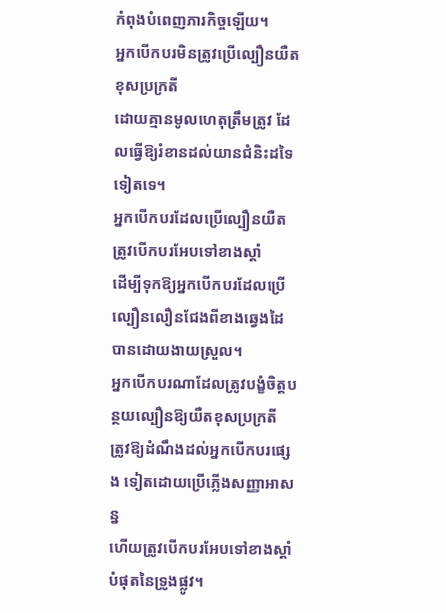កំពុងបំពេញភារកិច្ចឡើយ។
អ្នកបើកបរមិនត្រូវប្រើល្បឿនយឺតខុសប្រក្រតី
ដោយគ្មានមូលហេតុត្រឹមត្រូវ ដែលធ្វើឱ្យរំខានដល់យានជំនិះដទៃទៀតទេ។
អ្នកបើកបរដែលប្រើល្បឿនយឺត ត្រូវបើកបរអែបទៅខាងស្ដាំ
ដើម្បីទុកឱ្យអ្នកបើកបរដែលប្រើល្បឿនលឿនជែងពីខាងឆ្វេងដៃ បានដោយងាយស្រួល។
អ្នកបើកបរណាដែលត្រូវបង្ខំចិត្តបន្ថយល្បឿនឱ្យយឺតខុសប្រក្រតី
ត្រូវឱ្យដំណឹងដល់អ្នកបើកបរផ្សេង ទៀតដោយប្រើភ្លើងសញ្ញាអាសន្ន
ហើយត្រូវបើកបរអែបទៅខាងស្ដាំបំផុតនៃទ្រូងផ្លូវ។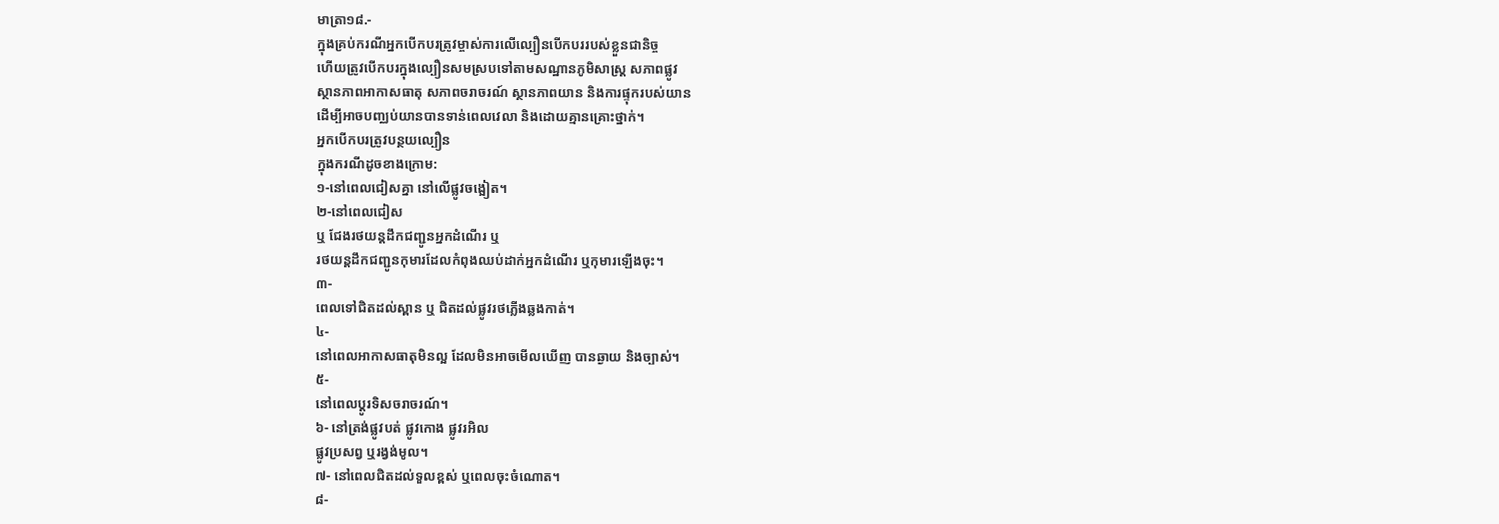មាត្រា១៨.-
ក្នុងគ្រប់ករណីអ្នកបើកបរត្រូវម្ចាស់ការលើល្បឿនបើកបររបស់ខ្លួនជានិច្ច
ហើយត្រូវបើកបរក្នុងល្បឿនសមស្របទៅតាមសណ្ឋានភូមិសាស្ត្រ សភាពផ្លូវ
ស្ថានភាពអាកាសធាតុ សភាពចរាចរណ៍ ស្ថានភាពយាន និងការផ្ទុករបស់យាន
ដើម្បីអាចបញ្ឈប់យានបានទាន់ពេលវេលា និងដោយគ្មានគ្រោះថ្នាក់។
អ្នកបើកបរត្រូវបន្ថយល្បឿន
ក្នុងករណីដូចខាងក្រោម:
១-នៅពេលជៀសគ្នា នៅលើផ្លូវចង្អៀត។
២-នៅពេលជៀស
ឬ ជែងរថយន្តដឹកជញ្ជូនអ្នកដំណើរ ឬ
រថយន្តដឹកជញ្ជូនកុមារដែលកំពុងឈប់ដាក់អ្នកដំណើរ ឬកុមារឡើងចុះ។
៣-
ពេលទៅជិតដល់ស្ពាន ឬ ជិតដល់ផ្លូវរថភ្លើងឆ្លងកាត់។
៤-
នៅពេលអាកាសធាតុមិនល្អ ដែលមិនអាចមើលឃើញ បានឆ្ងាយ និងច្បាស់។
៥-
នៅពេលប្ដូរទិសចរាចរណ៍។
៦- នៅត្រង់ផ្លូវបត់ ផ្លូវកោង ផ្លូវរអិល
ផ្លូវប្រសព្វ ឬរង្វង់មូល។
៧- នៅពេលជិតដល់ទួលខ្ពស់ ឬពេលចុះចំណោត។
៨-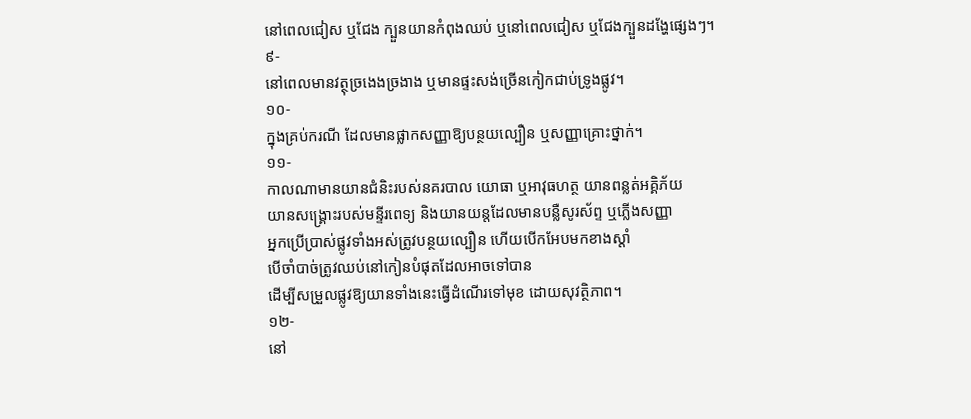នៅពេលជៀស ឬជែង ក្បួនយានកំពុងឈប់ ឬនៅពេលជៀស ឬជែងក្បួនដង្ហែផ្សេងៗ។
៩-
នៅពេលមានវត្ថុច្រងេងច្រងាង ឬមានផ្ទះសង់ច្រើនកៀកជាប់ទ្រូងផ្លូវ។
១០-
ក្នុងគ្រប់ករណី ដែលមានផ្លាកសញ្ញាឱ្យបន្ថយល្បឿន ឬសញ្ញាគ្រោះថ្នាក់។
១១-
កាលណាមានយានជំនិះរបស់នគរបាល យោធា ឬអាវុធហត្ថ យានពន្លត់អគ្គិភ័យ
យានសង្គ្រោះរបស់មន្ទីរពេទ្យ និងយានយន្តដែលមានបន្លឺសូរស័ព្ទ ឬភ្លើងសញ្ញា
អ្នកប្រើប្រាស់ផ្លូវទាំងអស់ត្រូវបន្ថយល្បឿន ហើយបើកអែបមកខាងស្ដាំ
បើចាំបាច់ត្រូវឈប់នៅកៀនបំផុតដែលអាចទៅបាន
ដើម្បីសម្រួលផ្លូវឱ្យយានទាំងនេះធ្វើដំណើរទៅមុខ ដោយសុវត្ថិភាព។
១២-
នៅ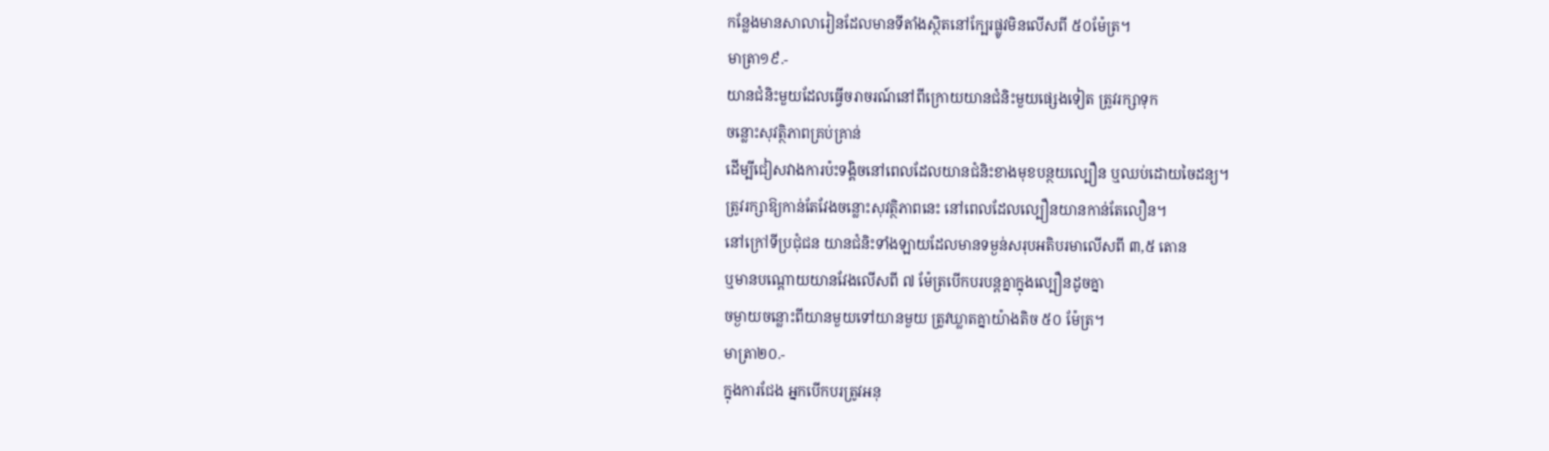កន្លែងមានសាលារៀនដែលមានទីតាំងស្ថិតនៅក្បែរផ្លូវមិនលើសពី ៥០ម៉ែត្រ។
មាត្រា១៩.-
យានជំនិះមួយដែលធ្វើចរាចរណ៍នៅពីក្រោយយានជំនិះមួយផ្សេងទៀត ត្រូវរក្សាទុក
ចន្លោះសុវត្ថិភាពគ្រប់គ្រាន់
ដើម្បីជៀសវាងការប៉ះទង្គិចនៅពេលដែលយានជំនិះខាងមុខបន្ថយល្បឿន ឬឈប់ដោយចៃដន្យ។
ត្រូវរក្សាឱ្យកាន់តែវែងចន្លោះសុវត្ថិភាពនេះ នៅពេលដែលល្បឿនយានកាន់តែលឿន។
នៅក្រៅទីប្រជុំជន យានជំនិះទាំងឡាយដែលមានទម្ងន់សរុបអតិបរមាលើសពី ៣,៥ តោន
ឬមានបណ្ដោយយានវែងលើសពី ៧ ម៉ែត្របើកបរបន្តគ្នាក្នុងល្បឿនដូចគ្នា
ចម្ងាយចន្លោះពីយានមួយទៅយានមួយ ត្រូវឃ្លាតគ្នាយ៉ាងតិច ៥០ ម៉ែត្រ។
មាត្រា២០.-
ក្នុងការជែង អ្នកបើកបរត្រូវអនុ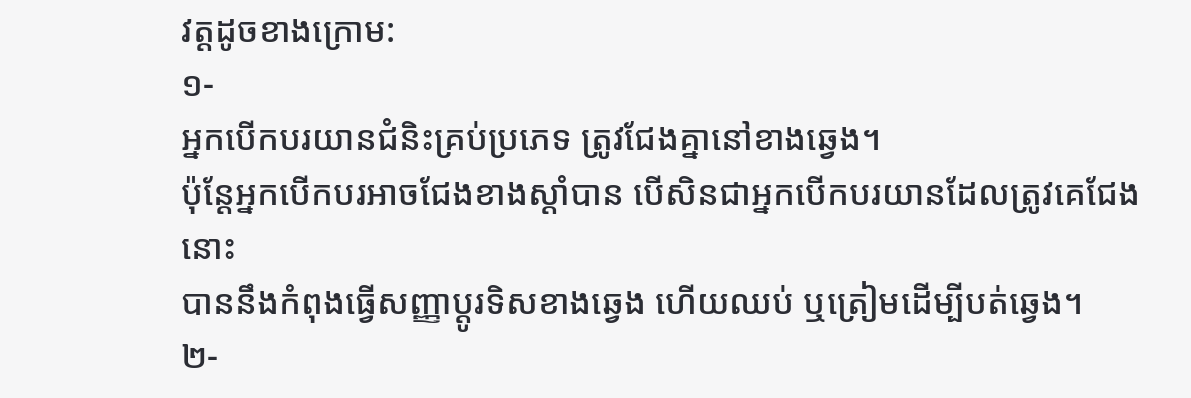វត្តដូចខាងក្រោម:
១-
អ្នកបើកបរយានជំនិះគ្រប់ប្រភេទ ត្រូវជែងគ្នានៅខាងឆ្វេង។
ប៉ុន្តែអ្នកបើកបរអាចជែងខាងស្ដាំបាន បើសិនជាអ្នកបើកបរយានដែលត្រូវគេជែងនោះ
បាននឹងកំពុងធ្វើសញ្ញាប្ដូរទិសខាងឆ្វេង ហើយឈប់ ឬត្រៀមដើម្បីបត់ឆ្វេង។
២-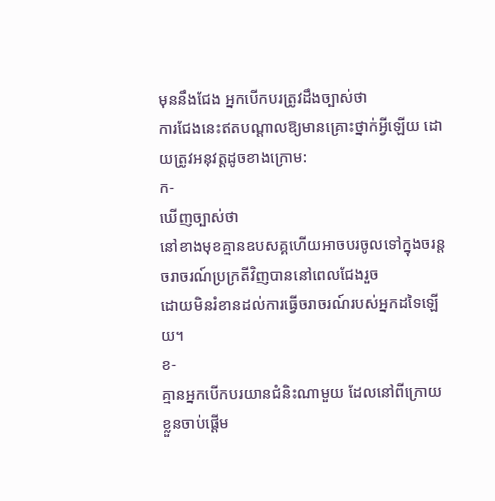មុននឹងជែង អ្នកបើកបរត្រូវដឹងច្បាស់ថា
ការជែងនេះឥតបណ្ដាលឱ្យមានគ្រោះថ្នាក់អ្វីឡើយ ដោយត្រូវអនុវត្តដូចខាងក្រោម:
ក-
ឃើញច្បាស់ថា
នៅខាងមុខគ្មានឧបសគ្គហើយអាចបរចូលទៅក្នុងចរន្តចរាចរណ៍ប្រក្រតីវិញបាននៅពេលជែងរួច
ដោយមិនរំខានដល់ការធ្វើចរាចរណ៍របស់អ្នកដទៃឡើយ។
ខ-
គ្មានអ្នកបើកបរយានជំនិះណាមួយ ដែលនៅពីក្រោយខ្លួនចាប់ផ្ដើម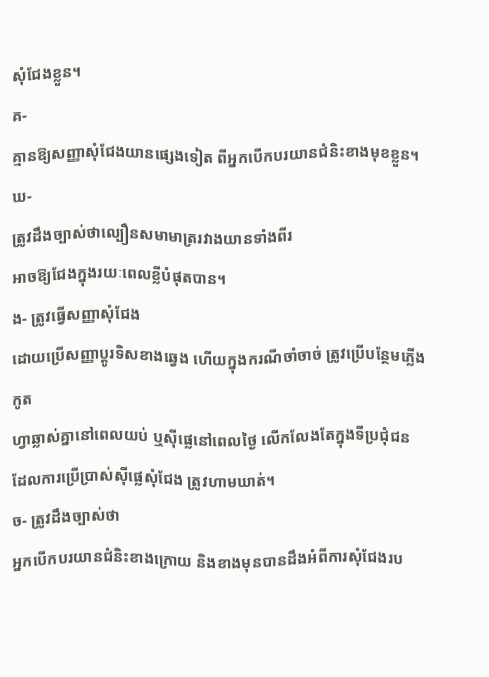សុំជែងខ្លួន។
គ-
គ្មានឱ្យសញ្ញាសុំជែងយានផ្សេងទៀត ពីអ្នកបើកបរយានជំនិះខាងមុខខ្លួន។
ឃ-
ត្រូវដឹងច្បាស់ថាល្បឿនសមាមាត្ររវាងយានទាំងពីរ
អាចឱ្យជែងក្នុងរយៈពេលខ្លីបំផុតបាន។
ង- ត្រូវធ្វើសញ្ញាសុំជែង
ដោយប្រើសញ្ញាប្ដូរទិសខាងឆ្វេង ហើយក្នុងករណីចាំចាច់ ត្រូវប្រើបន្ថែមភ្លើងកូត
ហ្វាឆ្លាស់គ្នានៅពេលយប់ ឬស៊ីផ្លេនៅពេលថ្ងៃ លើកលែងតែក្នុងទីប្រជុំជន
ដែលការប្រើប្រាស់ស៊ីផ្លេសុំជែង ត្រូវហាមឃាត់។
ច- ត្រូវដឹងច្បាស់ថា
អ្នកបើកបរយានជំនិះខាងក្រោយ និងខាងមុនបានដឹងអំពីការសុំជែងរប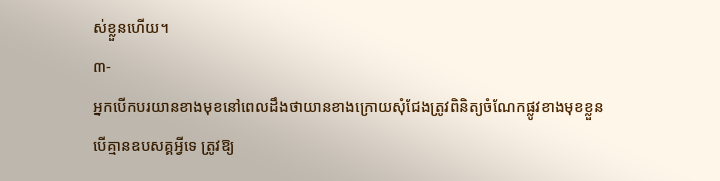ស់ខ្លួនហើយ។
៣-
អ្នកបើកបរយានខាងមុខនៅពេលដឹងថាយានខាងក្រោយសុំជែងត្រូវពិនិត្យចំណែកផ្លូវខាងមុខខ្លួន
បើគ្មានឧបសគ្គអ្វីទេ ត្រូវឱ្យ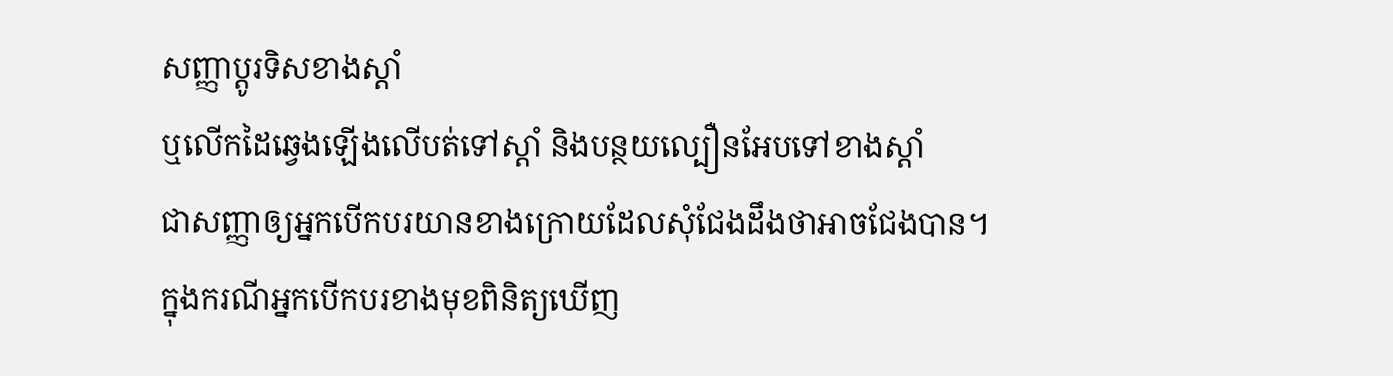សញ្ញាប្ដូរទិសខាងស្ដាំ
ឬលើកដៃឆ្វេងឡើងលើបត់ទៅស្តាំ និងបន្ថយល្បឿនអែបទៅខាងស្ដាំ
ជាសញ្ញាឲ្យអ្នកបើកបរយានខាងក្រោយដែលសុំជែងដឹងថាអាចជែងបាន។
ក្នុងករណីអ្នកបើកបរខាងមុខពិនិត្យឃើញ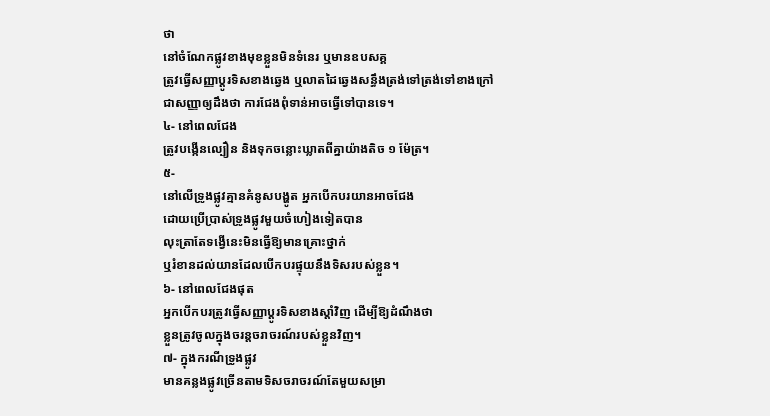ថា
នៅចំណែកផ្លូវខាងមុខខ្លួនមិនទំនេរ ឬមានឧបសគ្គ
ត្រូវធ្វើសញ្ញាប្តូរទិសខាងឆ្វេង ឬលាតដៃឆ្វេងសន្ធឹងត្រង់ទៅត្រង់ទៅខាងក្រៅ
ជាសញ្ញាឲ្យដឹងថា ការជែងពុំទាន់អាចធ្វើទៅបានទេ។
៤- នៅពេលជែង
ត្រូវបង្កើនល្បឿន និងទុកចន្លោះឃ្លាតពីគ្នាយ៉ាងតិច ១ ម៉ែត្រ។
៥-
នៅលើទ្រូងផ្លូវគ្មានគំនូសបង្ហូត អ្នកបើកបរយានអាចជែង
ដោយប្រើប្រាស់ទ្រូងផ្លូវមួយចំហៀងទៀតបាន
លុះត្រាតែទង្វើនេះមិនធ្វើឱ្យមានគ្រោះថ្នាក់
ឬរំខានដល់យានដែលបើកបរផ្ទុយនឹងទិសរបស់ខ្លួន។
៦- នៅពេលជែងផុត
អ្នកបើកបរត្រូវធ្វើសញ្ញាប្ដូរទិសខាងស្ដាំវិញ ដើម្បីឱ្យដំណឹងថា
ខ្លួនត្រូវចូលក្នុងចរន្តចរាចរណ៍របស់ខ្លួនវិញ។
៧- ក្នុងករណីទ្រូងផ្លូវ
មានគន្លងផ្លូវច្រើនតាមទិសចរាចរណ៍តែមួយសម្រា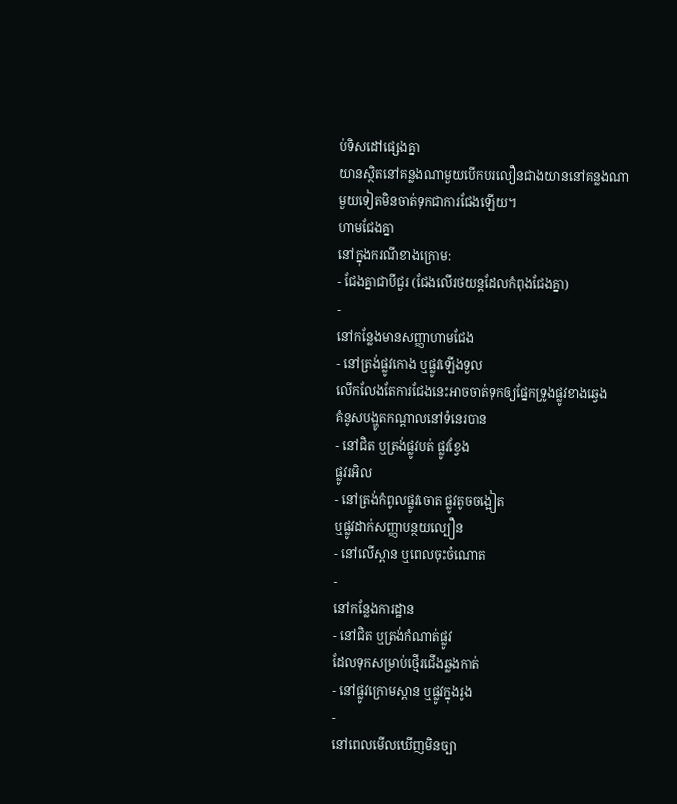ប់ទិសដៅផ្សេងគ្នា
យានស្ថិតនៅគន្លងណាមួយបើកបរលឿនជាងយាននៅគន្លងណាមួយទៀតមិនចាត់ទុកជាការជែងឡើយ។
ហាមជែងគ្នា
នៅក្នុងករណីខាងក្រោម:
- ជែងគ្នាជាបីជួរ (ជែងលើរថយន្តដែលកំពុងជែងគ្នា)
-
នៅកន្លែងមានសញ្ញាហាមជែង
- នៅត្រង់ផ្លូវកោង ឬផ្លូវឡើងទួល
លើកលែងតែការជែងនេះអាចចាត់ទុកឲ្យផ្នែកទ្រូងផ្លូវខាងឆ្វេង
គំនូសបង្ហូតកណ្ដាលនៅទំនេរបាន
- នៅជិត ឬត្រង់ផ្លូវបត់ ផ្លូវខ្វែង
ផ្លូវរអិល
- នៅត្រង់កំពូលផ្លូវចោត ផ្លូវតូចចង្អៀត
ឬផ្លូវដាក់សញ្ញាបន្ថយល្បឿន
- នៅលើស្ពាន ឬពេលចុះចំណោត
-
នៅកន្លែងការដ្ឋាន
- នៅជិត ឬត្រង់កំណាត់ផ្លូវ
ដែលទុកសម្រាប់ថ្មើរជើងឆ្លងកាត់
- នៅផ្លូវក្រោមស្ពាន ឬផ្លូវក្នុងរូង
-
នៅពេលមើលឃើញមិនច្បា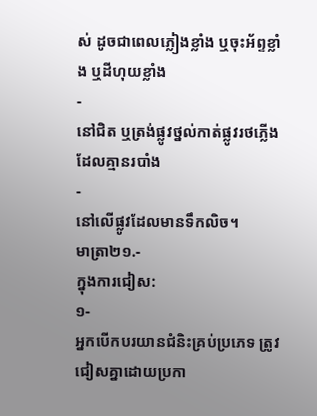ស់ ដូចជាពេលភ្លៀងខ្លាំង ឬចុះអ័ព្ទខ្លាំង ឬដីហុយខ្លាំង
-
នៅជិត ឬត្រង់ផ្លូវថ្នល់កាត់ផ្លូវរថភ្លើងដែលគ្មានរបាំង
-
នៅលើផ្លូវដែលមានទឹកលិច។
មាត្រា២១.-
ក្នុងការជៀស:
១-
អ្នកបើកបរយានជំនិះគ្រប់ប្រភេទ ត្រូវជៀសគ្នាដោយប្រកា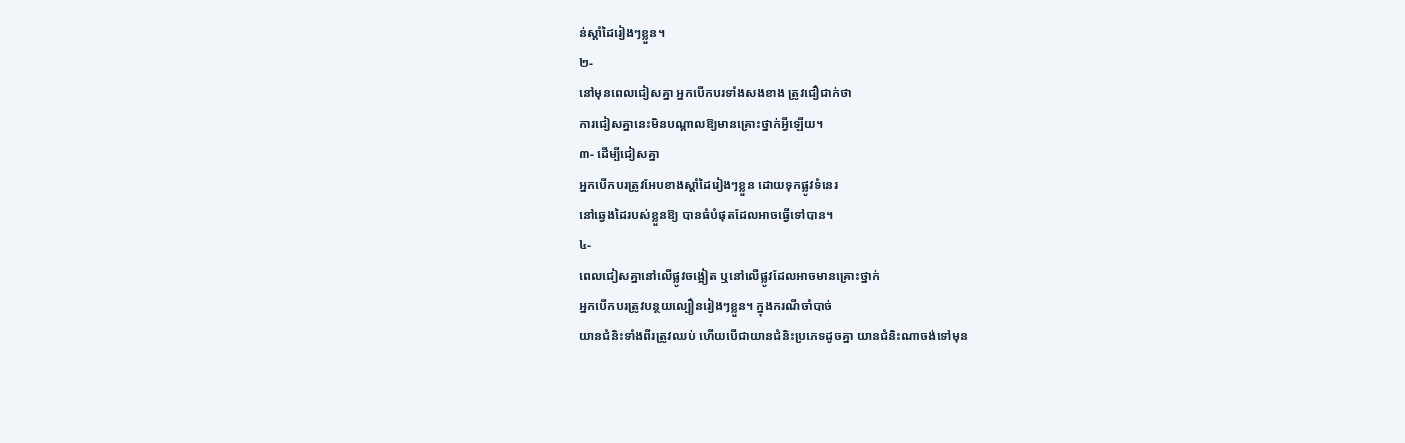ន់ស្ដាំដៃរៀងៗខ្លួន។
២-
នៅមុនពេលជៀសគ្នា អ្នកបើកបរទាំងសងខាង ត្រូវជឿជាក់ថា
ការជៀសគ្នានេះមិនបណ្ដាលឱ្យមានគ្រោះថ្នាក់អ្វីឡើយ។
៣- ដើម្បីជៀសគ្នា
អ្នកបើកបរត្រូវអែបខាងស្ដាំដៃរៀងៗខ្លួន ដោយទុកផ្លូវទំនេរ
នៅឆ្វេងដៃរបស់ខ្លួនឱ្យ បានធំបំផុតដែលអាចធ្វើទៅបាន។
៤-
ពេលជៀសគ្នានៅលើផ្លូវចង្អៀត ឬនៅលើផ្លូវដែលអាចមានគ្រោះថ្នាក់
អ្នកបើកបរត្រូវបន្ថយល្បឿនរៀងៗខ្លួន។ ក្នុងករណីចាំបាច់
យានជំនិះទាំងពីរត្រូវឈប់ ហើយបើជាយានជំនិះប្រភេទដូចគ្នា យានជំនិះណាចង់ទៅមុន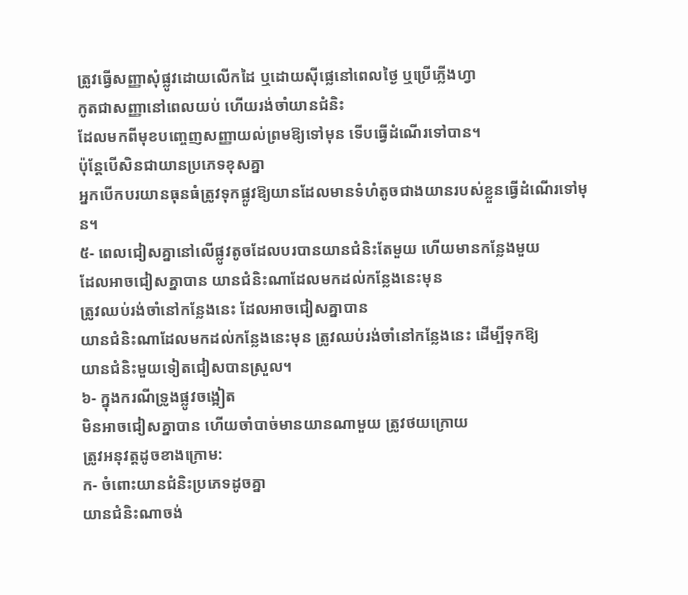ត្រូវធ្វើសញ្ញាសុំផ្លូវដោយលើកដៃ ឬដោយស៊ីផ្លេនៅពេលថ្ងៃ ឬប្រើភ្លើងហ្វា
កូតជាសញ្ញានៅពេលយប់ ហើយរង់ចាំយានជំនិះ
ដែលមកពីមុខបញ្ចេញសញ្ញាយល់ព្រមឱ្យទៅមុន ទើបធ្វើដំណើរទៅបាន។
ប៉ុន្តែបើសិនជាយានប្រភេទខុសគ្នា
អ្នកបើកបរយានធុនធំត្រូវទុកផ្លូវឱ្យយានដែលមានទំហំតូចជាងយានរបស់ខ្លួនធ្វើដំណើរទៅមុន។
៥- ពេលជៀសគ្នានៅលើផ្លូវតូចដែលបរបានយានជំនិះតែមួយ ហើយមានកន្លែងមួយ
ដែលអាចជៀសគ្នាបាន យានជំនិះណាដែលមកដល់កន្លែងនេះមុន
ត្រូវឈប់រង់ចាំនៅកន្លែងនេះ ដែលអាចជៀសគ្នាបាន
យានជំនិះណាដែលមកដល់កន្លែងនេះមុន ត្រូវឈប់រង់ចាំនៅកន្លែងនេះ ដើម្បីទុកឱ្យ
យានជំនិះមួយទៀតជៀសបានស្រួល។
៦- ក្នុងករណីទ្រូងផ្លូវចង្អៀត
មិនអាចជៀសគ្នាបាន ហើយចាំបាច់មានយានណាមួយ ត្រូវថយក្រោយ
ត្រូវអនុវត្តដូចខាងក្រោម:
ក- ចំពោះយានជំនិះប្រភេទដូចគ្នា
យានជំនិះណាចង់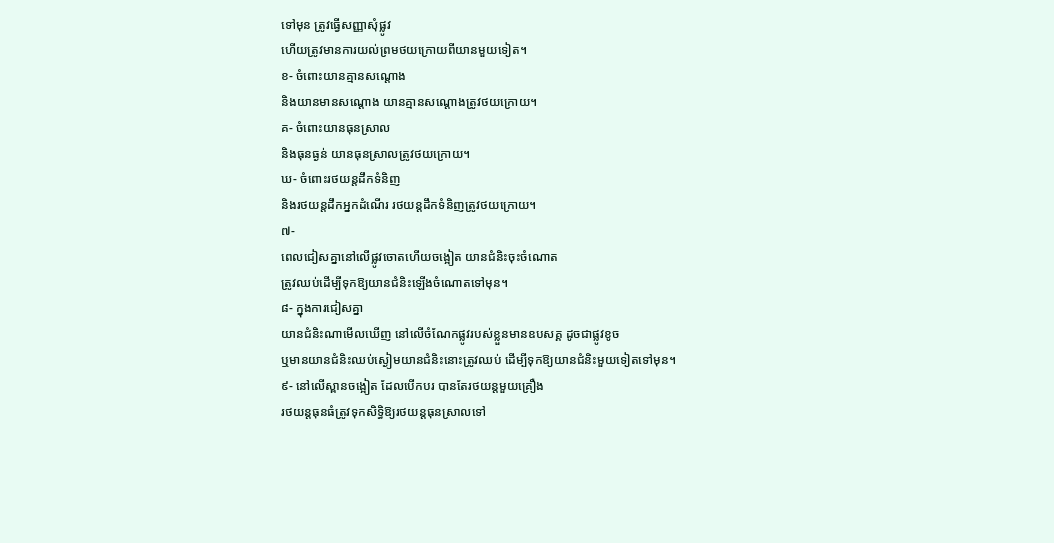ទៅមុន ត្រូវធ្វើសញ្ញាសុំផ្លូវ
ហើយត្រូវមានការយល់ព្រមថយក្រោយពីយានមួយទៀត។
ខ- ចំពោះយានគ្មានសណ្ដោង
និងយានមានសណ្ដោង យានគ្មានសណ្ដោងត្រូវថយក្រោយ។
គ- ចំពោះយានធុនស្រាល
និងធុនធ្ងន់ យានធុនស្រាលត្រូវថយក្រោយ។
ឃ- ចំពោះរថយន្តដឹកទំនិញ
និងរថយន្តដឹកអ្នកដំណើរ រថយន្តដឹកទំនិញត្រូវថយក្រោយ។
៧-
ពេលជៀសគ្នានៅលើផ្លូវចោតហើយចង្អៀត យានជំនិះចុះចំណោត
ត្រូវឈប់ដើម្បីទុកឱ្យយានជំនិះឡើងចំណោតទៅមុន។
៨- ក្នុងការជៀសគ្នា
យានជំនិះណាមើលឃើញ នៅលើចំណែកផ្លូវរបស់ខ្លួនមានឧបសគ្គ ដូចជាផ្លូវខូច
ឬមានយានជំនិះឈប់ស្ងៀមយានជំនិះនោះត្រូវឈប់ ដើម្បីទុកឱ្យយានជំនិះមួយទៀតទៅមុន។
៩- នៅលើស្ពានចង្អៀត ដែលបើកបរ បានតែរថយន្តមួយគ្រឿង
រថយន្តធុនធំត្រូវទុកសិទ្ធិឱ្យរថយន្តធុនស្រាលទៅ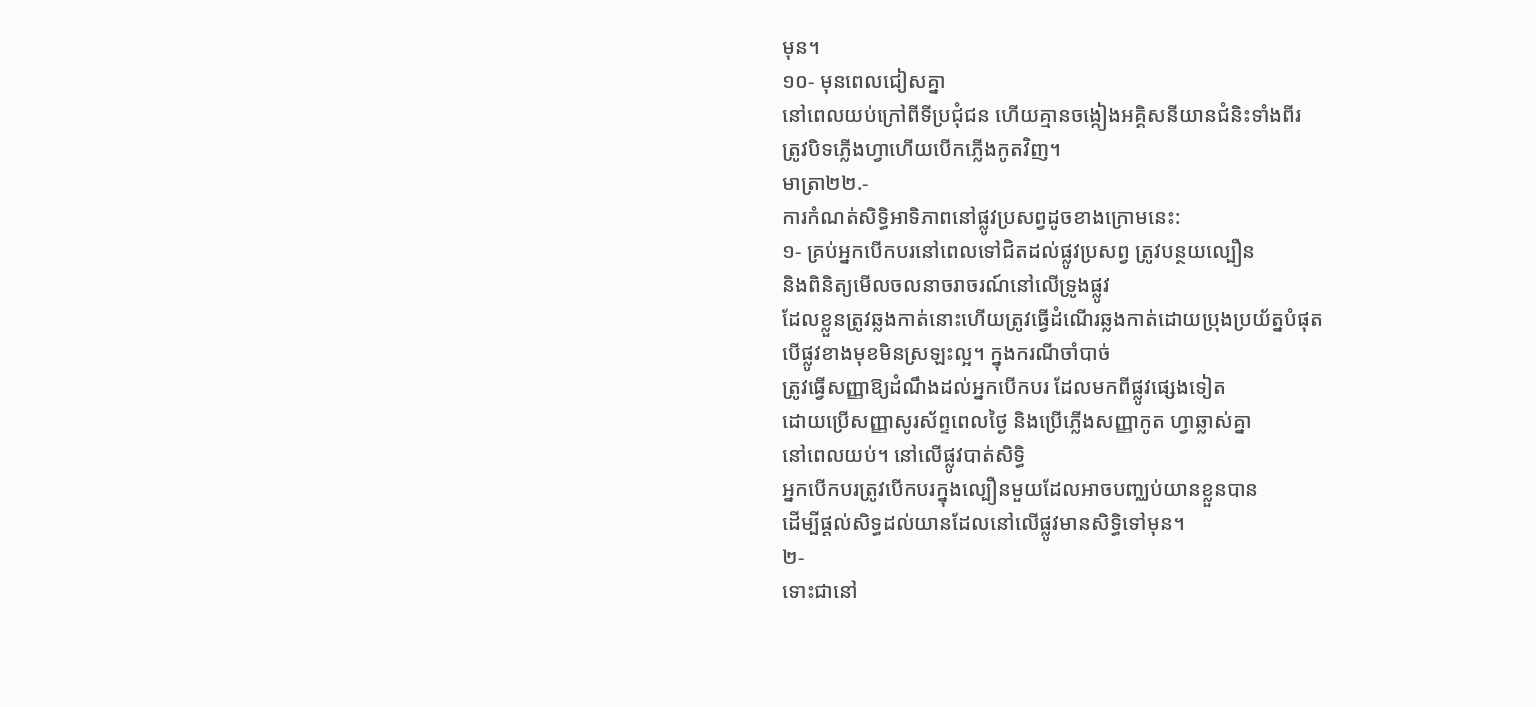មុន។
១០- មុនពេលជៀសគ្នា
នៅពេលយប់ក្រៅពីទីប្រជុំជន ហើយគ្មានចង្កៀងអគ្គិសនីយានជំនិះទាំងពីរ
ត្រូវបិទភ្លើងហ្វាហើយបើកភ្លើងកូតវិញ។
មាត្រា២២.-
ការកំណត់សិទ្ធិអាទិភាពនៅផ្លូវប្រសព្វដូចខាងក្រោមនេះ:
១- គ្រប់អ្នកបើកបរនៅពេលទៅជិតដល់ផ្លូវប្រសព្វ ត្រូវបន្ថយល្បឿន
និងពិនិត្យមើលចលនាចរាចរណ៍នៅលើទ្រូងផ្លូវ
ដែលខ្លួនត្រូវឆ្លងកាត់នោះហើយត្រូវធ្វើដំណើរឆ្លងកាត់ដោយប្រុងប្រយ័ត្នបំផុត
បើផ្លូវខាងមុខមិនស្រឡះល្អ។ ក្នុងករណីចាំបាច់
ត្រូវធ្វើសញ្ញាឱ្យដំណឹងដល់អ្នកបើកបរ ដែលមកពីផ្លូវផ្សេងទៀត
ដោយប្រើសញ្ញាសូរស័ព្ទពេលថ្ងៃ និងប្រើភ្លើងសញ្ញាកូត ហ្វាឆ្លាស់គ្នា
នៅពេលយប់។ នៅលើផ្លូវបាត់សិទ្ធិ
អ្នកបើកបរត្រូវបើកបរក្នុងល្បឿនមួយដែលអាចបញ្ឈប់យានខ្លួនបាន
ដើម្បីផ្ដល់សិទ្ធដល់យានដែលនៅលើផ្លូវមានសិទ្ធិទៅមុន។
២-
ទោះជានៅ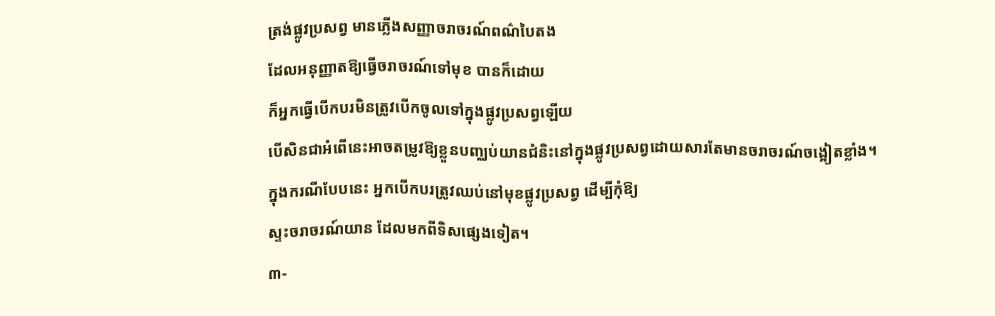ត្រង់ផ្លូវប្រសព្វ មានភ្លើងសញ្ញាចរាចរណ៍ពណ៌បៃតង
ដែលអនុញ្ញាតឱ្យធ្វើចរាចរណ៍ទៅមុខ បានក៏ដោយ
ក៏អ្នកធ្វើបើកបរមិនត្រូវបើកចូលទៅក្នុងផ្លូវប្រសព្វឡើយ
បើសិនជាអំពើនេះអាចតម្រូវឱ្យខ្លួនបញ្ឈប់យានជំនិះនៅក្នុងផ្លូវប្រសព្វដោយសារតែមានចរាចរណ៍ចង្អៀតខ្លាំង។
ក្នុងករណីបែបនេះ អ្នកបើកបរត្រូវឈប់នៅមុខផ្លូវប្រសព្វ ដើម្បីកុំឱ្យ
ស្ទះចរាចរណ៍យាន ដែលមកពីទិសផ្សេងទៀត។
៣-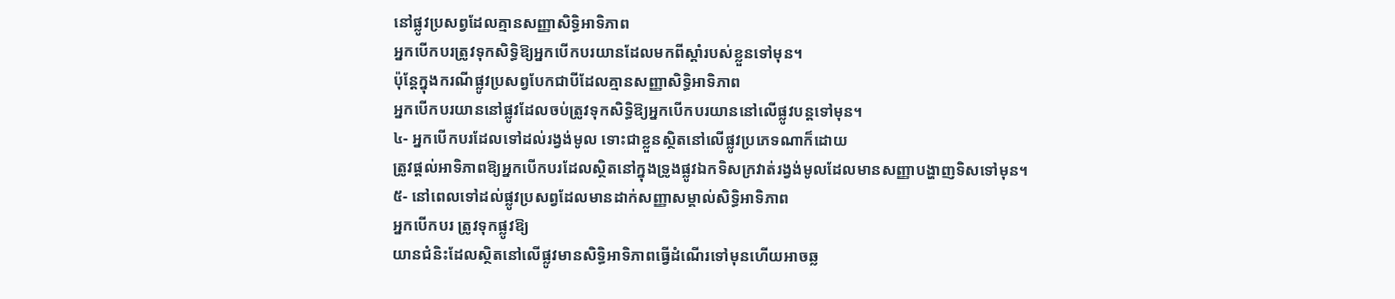នៅផ្លូវប្រសព្វដែលគ្មានសញ្ញាសិទ្ធិអាទិភាព
អ្នកបើកបរត្រូវទុកសិទ្ធិឱ្យអ្នកបើកបរយានដែលមកពីស្ដាំរបស់ខ្លួនទៅមុន។
ប៉ុន្តែក្នុងករណីផ្លូវប្រសព្វបែកជាបីដែលគ្មានសញ្ញាសិទ្ធិអាទិភាព
អ្នកបើកបរយាននៅផ្លូវដែលចប់ត្រូវទុកសិទ្ធិឱ្យអ្នកបើកបរយាននៅលើផ្លូវបន្តទៅមុន។
៤- អ្នកបើកបរដែលទៅដល់រង្វង់មូល ទោះជាខ្លួនស្ថិតនៅលើផ្លូវប្រភេទណាក៏ដោយ
ត្រូវផ្ដល់អាទិភាពឱ្យអ្នកបើកបរដែលស្ថិតនៅក្នុងទ្រូងផ្លូវឯកទិសក្រវាត់រង្វង់មូលដែលមានសញ្ញាបង្ហាញទិសទៅមុន។
៥- នៅពេលទៅដល់ផ្លូវប្រសព្វដែលមានដាក់សញ្ញាសម្គាល់សិទ្ធិអាទិភាព
អ្នកបើកបរ ត្រូវទុកផ្លូវឱ្យ
យានជំនិះដែលស្ថិតនៅលើផ្លូវមានសិទ្ធិអាទិភាពធ្វើដំណើរទៅមុនហើយអាចឆ្ល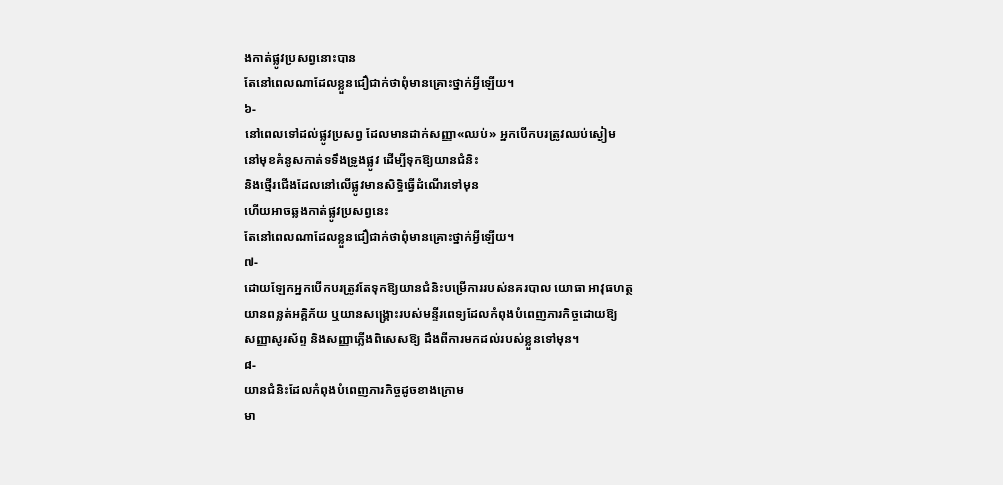ងកាត់ផ្លូវប្រសព្វនោះបាន
តែនៅពេលណាដែលខ្លួនជឿជាក់ថាពុំមានគ្រោះថ្នាក់អ្វីឡើយ។
៦-
នៅពេលទៅដល់ផ្លូវប្រសព្វ ដែលមានដាក់សញ្ញា«ឈប់» អ្នកបើកបរត្រូវឈប់ស្ងៀម
នៅមុខគំនូសកាត់ទទឹងទ្រូងផ្លូវ ដើម្បីទុកឱ្យយានជំនិះ
និងថ្មើរជើងដែលនៅលើផ្លូវមានសិទ្ធិធ្វើដំណើរទៅមុន
ហើយអាចឆ្លងកាត់ផ្លូវប្រសព្វនេះ
តែនៅពេលណាដែលខ្លួនជឿជាក់ថាពុំមានគ្រោះថ្នាក់អ្វីឡើយ។
៧-
ដោយឡែកអ្នកបើកបរត្រូវតែទុកឱ្យយានជំនិះបម្រើការរបស់នគរបាល យោធា អាវុធហត្ថ
យានពន្លត់អគ្គិភ័យ ឬយានសង្គ្រោះរបស់មន្ទីរពេទ្យដែលកំពុងបំពេញភារកិច្ចដោយឱ្យ
សញ្ញាសូរស័ព្ទ និងសញ្ញាភ្លើងពិសេសឱ្យ ដឹងពីការមកដល់របស់ខ្លួនទៅមុន។
៨-
យានជំនិះដែលកំពុងបំពេញភារកិច្ចដូចខាងក្រោម
មា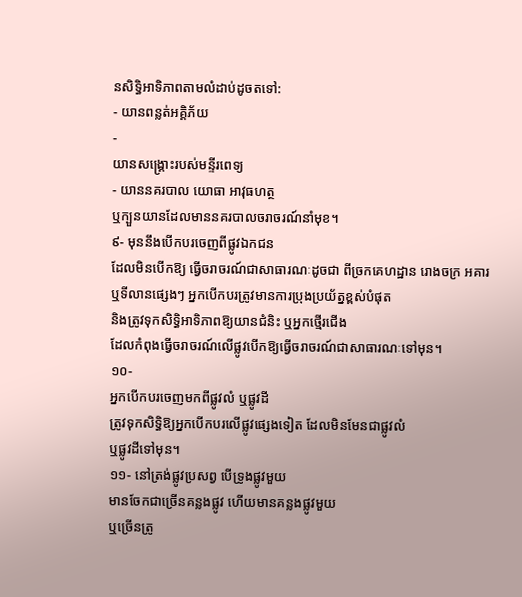នសិទ្ធិអាទិភាពតាមលំដាប់ដូចតទៅ:
- យានពន្លត់អគ្គិភ័យ
-
យានសង្គ្រោះរបស់មន្ទីរពេទ្យ
- យាននគរបាល យោធា អាវុធហត្ថ
ឬក្បួនយានដែលមាននគរបាលចរាចរណ៍នាំមុខ។
៩- មុននឹងបើកបរចេញពីផ្លូវឯកជន
ដែលមិនបើកឱ្យ ធ្វើចរាចរណ៍ជាសាធារណៈដូចជា ពីច្រកគេហដ្ឋាន រោងចក្រ អគារ
ឬទីលានផ្សេងៗ អ្នកបើកបរត្រូវមានការប្រុងប្រយ័ត្នខ្ពស់បំផុត
និងត្រូវទុកសិទ្ធិអាទិភាពឱ្យយានជំនិះ ឬអ្នកថ្មើរជើង
ដែលកំពុងធ្វើចរាចរណ៍លើផ្លូវបើកឱ្យធ្វើចរាចរណ៍ជាសាធារណៈទៅមុន។
១០-
អ្នកបើកបរចេញមកពីផ្លូវលំ ឬផ្លូវដី
ត្រូវទុកសិទ្ធិឱ្យអ្នកបើកបរលើផ្លូវផ្សេងទៀត ដែលមិនមែនជាផ្លូវលំ
ឬផ្លូវដីទៅមុន។
១១- នៅត្រង់ផ្លូវប្រសព្វ បើទ្រូងផ្លូវមួយ
មានចែកជាច្រើនគន្លងផ្លូវ ហើយមានគន្លងផ្លូវមួយ
ឬច្រើនត្រូ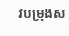វបម្រុងស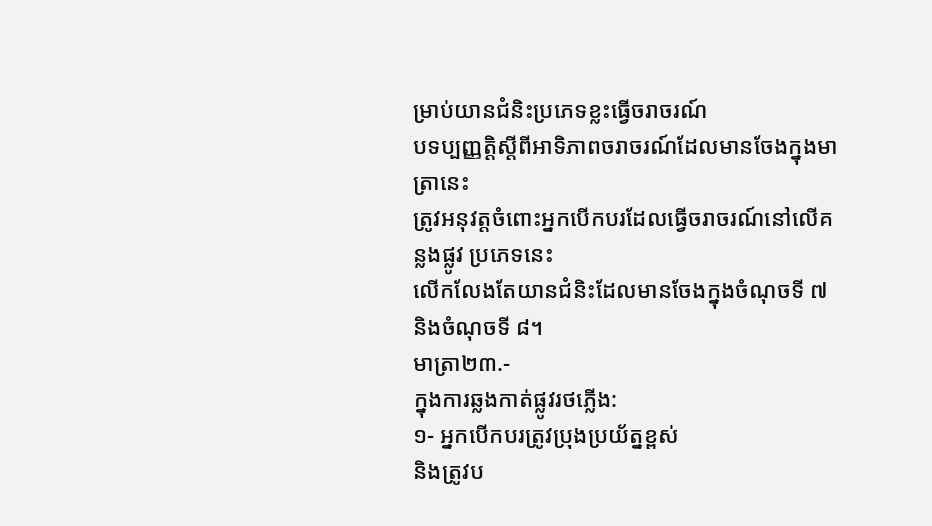ម្រាប់យានជំនិះប្រភេទខ្លះធ្វើចរាចរណ៍
បទប្បញ្ញត្តិស្តីពីអាទិភាពចរាចរណ៍ដែលមានចែងក្នុងមាត្រានេះ
ត្រូវអនុវត្តចំពោះអ្នកបើកបរដែលធ្វើចរាចរណ៍នៅលើគន្លងផ្លូវ ប្រភេទនេះ
លើកលែងតែយានជំនិះដែលមានចែងក្នុងចំណុចទី ៧ និងចំណុចទី ៨។
មាត្រា២៣.-
ក្នុងការឆ្លងកាត់ផ្លូវរថភ្លើង:
១- អ្នកបើកបរត្រូវប្រុងប្រយ័ត្នខ្ពស់
និងត្រូវប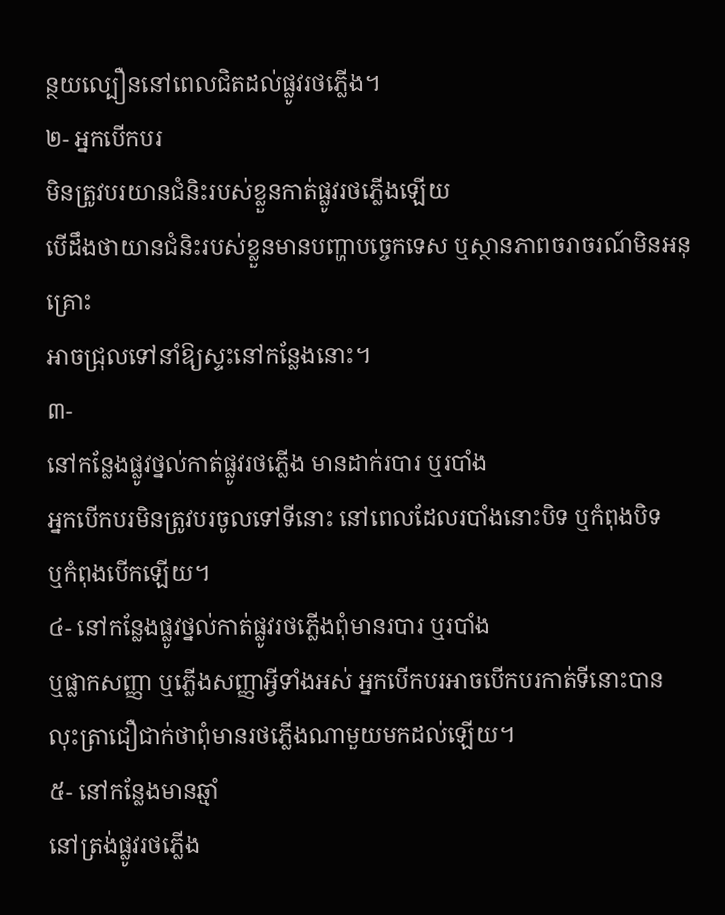ន្ថយល្បឿននៅពេលជិតដល់ផ្លូវរថភ្លើង។
២- អ្នកបើកបរ
មិនត្រូវបរយានជំនិះរបស់ខ្លួនកាត់ផ្លូវរថភ្លើងឡើយ
បើដឹងថាយានជំនិះរបស់ខ្លួនមានបញ្ហាបច្ចេកទេស ឬស្ថានភាពចរាចរណ៍មិនអនុគ្រោះ
អាចជ្រុលទៅនាំឱ្យស្ទះនៅកន្លែងនោះ។
៣-
នៅកន្លែងផ្លូវថ្នល់កាត់ផ្លូវរថភ្លើង មានដាក់របារ ឬរបាំង
អ្នកបើកបរមិនត្រូវបរចូលទៅទីនោះ នៅពេលដែលរបាំងនោះបិទ ឬកំពុងបិទ
ឬកំពុងបើកឡើយ។
៤- នៅកន្លែងផ្លូវថ្នល់កាត់ផ្លូវរថភ្លើងពុំមានរបារ ឬរបាំង
ឬផ្លាកសញ្ញា ឬភ្លើងសញ្ញាអ្វីទាំងអស់ អ្នកបើកបរអាចបើកបរកាត់ទីនោះបាន
លុះត្រាជឿជាក់ថាពុំមានរថភ្លើងណាមួយមកដល់ឡើយ។
៥- នៅកន្លែងមានឆ្មាំ
នៅត្រង់ផ្លូវរថភ្លើង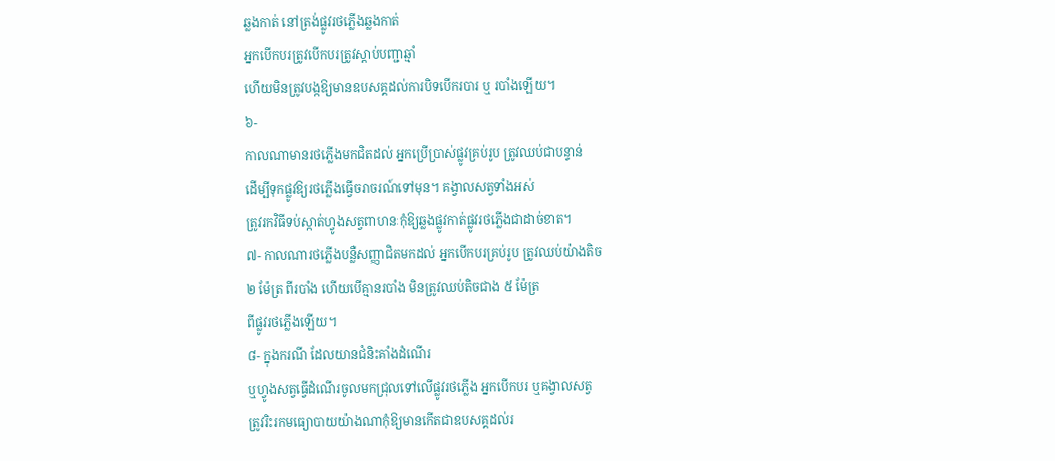ឆ្លងកាត់ នៅត្រង់ផ្លូវរថភ្លើងឆ្លងកាត់
អ្នកបើកបរត្រូវបើកបរត្រូវស្ដាប់បញ្ជាឆ្មាំ
ហើយមិនត្រូវបង្កឱ្យមានឧបសគ្គដល់ការបិទបើករបារ ឬ របាំងឡើយ។
៦-
កាលណាមានរថភ្លើងមកជិតដល់ អ្នកប្រើប្រាស់ផ្លូវគ្រប់រូប ត្រូវឈប់ជាបន្ទាន់
ដើម្បីទុកផ្លូវឱ្យរថភ្លើងធ្វើចរាចរណ៍ទៅមុន។ គង្វាលសត្វទាំងអស់
ត្រូវរកវិធីទប់ស្កាត់ហ្វូងសត្វពាហនៈកុំឱ្យឆ្លងផ្លូវកាត់ផ្លូវរថភ្លើងជាដាច់ខាត។
៧- កាលណារថភ្លើងបន្លឺសញ្ញាជិតមកដល់ អ្នកបើកបរគ្រប់រូប ត្រូវឈប់យ៉ាងតិច
២ ម៉ែត្រ ពីរបាំង ហើយបើគ្មានរបាំង មិនត្រូវឈប់តិចជាង ៥ ម៉ែត្រ
ពីផ្លូវរថភ្លើងឡើយ។
៨- ក្នុងករណី ដែលយានជំនិះគាំងដំណើរ
ឬហ្វូងសត្វធ្វើដំណើរចូលមកជ្រុលទៅលើផ្លូវរថភ្លើង អ្នកបើកបរ ឬគង្វាលសត្វ
ត្រូវរិះរកមធ្យោបាយយ៉ាងណាកុំឱ្យមានកើតជាឧបសគ្គដល់រ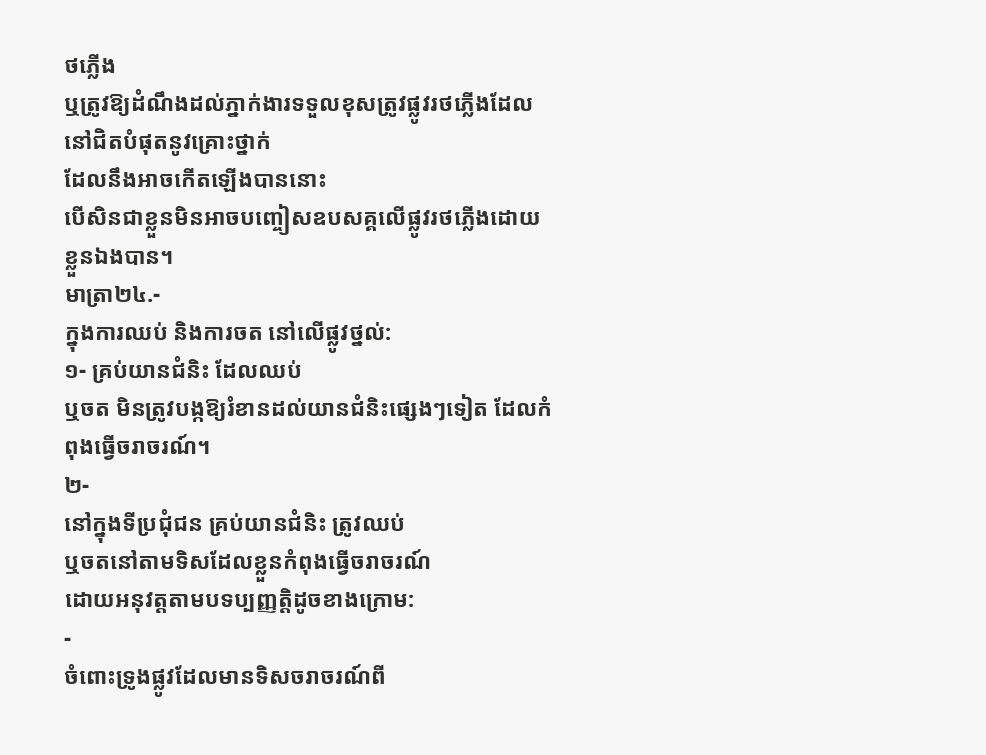ថភ្លើង
ឬត្រូវឱ្យដំណឹងដល់ភ្នាក់ងារទទួលខុសត្រូវផ្លូវរថភ្លើងដែលនៅជិតបំផុតនូវគ្រោះថ្នាក់
ដែលនឹងអាចកើតឡើងបាននោះ
បើសិនជាខ្លួនមិនអាចបញ្ចៀសឧបសគ្គលើផ្លូវរថភ្លើងដោយខ្លួនឯងបាន។
មាត្រា២៤.-
ក្នុងការឈប់ និងការចត នៅលើផ្លូវថ្នល់:
១- គ្រប់យានជំនិះ ដែលឈប់
ឬចត មិនត្រូវបង្កឱ្យរំខានដល់យានជំនិះផេ្សងៗទៀត ដែលកំពុងធ្វើចរាចរណ៍។
២-
នៅក្នុងទីប្រជុំជន គ្រប់យានជំនិះ ត្រូវឈប់
ឬចតនៅតាមទិសដែលខ្លួនកំពុងធ្វើចរាចរណ៍
ដោយអនុវត្តតាមបទប្បញ្ញត្តិដូចខាងក្រោម:
-
ចំពោះទ្រូងផ្លូវដែលមានទិសចរាចរណ៍ពី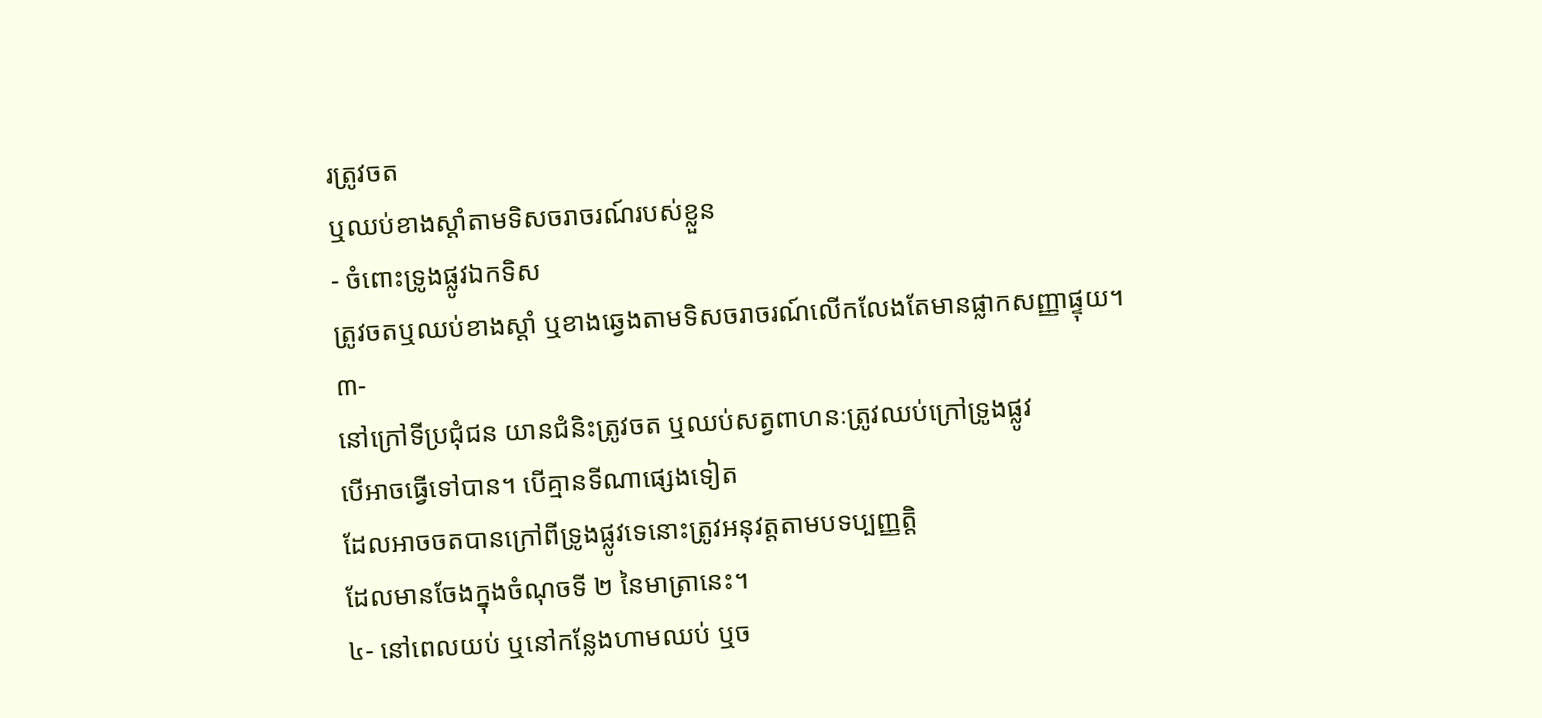រត្រូវចត
ឬឈប់ខាងស្ដាំតាមទិសចរាចរណ៍របស់ខ្លួន
- ចំពោះទ្រូងផ្លូវឯកទិស
ត្រូវចតឬឈប់ខាងស្ដាំ ឬខាងឆ្វេងតាមទិសចរាចរណ៍លើកលែងតែមានផ្លាកសញ្ញាផ្ទុយ។
៣-
នៅក្រៅទីប្រជុំជន យានជំនិះត្រូវចត ឬឈប់សត្វពាហនៈត្រូវឈប់ក្រៅទ្រូងផ្លូវ
បើអាចធ្វើទៅបាន។ បើគ្មានទីណាផ្សេងទៀត
ដែលអាចចតបានក្រៅពីទ្រូងផ្លូវទេនោះត្រូវអនុវត្តតាមបទប្បញ្ញត្តិ
ដែលមានចែងក្នុងចំណុចទី ២ នៃមាត្រានេះ។
៤- នៅពេលយប់ ឬនៅកន្លែងហាមឈប់ ឬច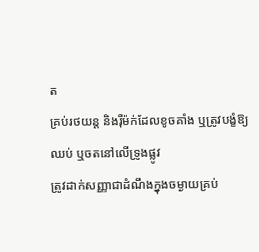ត
គ្រប់រថយន្ត និងរ៉ឺម៉ក់ដែលខូចគាំង ឬត្រូវបង្ខំឱ្យឈប់ ឬចតនៅលើទ្រូងផ្លូវ
ត្រូវដាក់សញ្ញាជាដំណឹងក្នុងចម្ងាយគ្រប់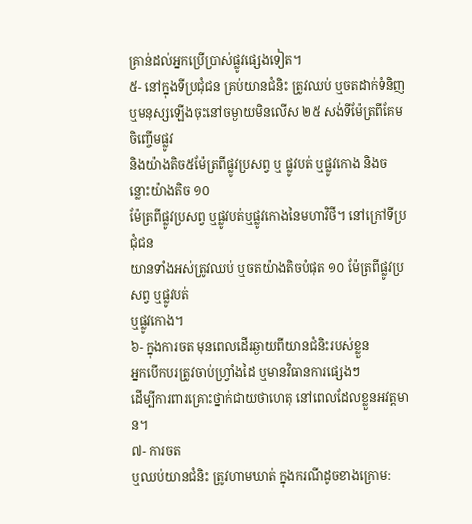គ្រាន់ដល់អ្នកប្រើប្រាស់ផ្លូវផ្សេងទៀត។
៥- នៅក្នុងទីប្រជុំជន គ្រប់យានជំនិះ ត្រូវឈប់ ឬចតដាក់ទំនិញ
ឬមនុស្សឡើងចុះនៅចម្ងាយមិនលើស ២៥ សង់ទីម៉ែត្រពីគែមចិញ្ចើមផ្លូវ
និងយ៉ាងតិច៥ម៉ែត្រពីផ្លូវប្រសព្វ ឬ ផ្លូវបត់ ឬផ្លូវកោង និងចន្លោះយ៉ាងតិច ១០
ម៉ែត្រពីផ្លូវប្រសព្វ ឬផ្លូវបត់ឬផ្លូវកោងនៃមហាវិថី។ នៅក្រៅទីប្រជុំជន
យានទាំងអស់ត្រូវឈប់ ឬចតយ៉ាងតិចបំផុត ១០ ម៉ែត្រពីផ្លូវប្រសព្វ ឬផ្លូវបត់
ឬផ្លូវកោង។
៦- ក្នុងការចត មុនពេលដើរឆ្ងាយពីយានជំនិះរបស់ខ្លួន
អ្នកបើកបរត្រូវចាប់ហ្រ្វាំងដៃ ឬមានវិធានការផ្សេងៗ
ដើម្បីការពារគ្រោះថ្នាក់ជាយថាហេតុ នៅពេលដែលខ្លួនអវត្តមាន។
៧- ការចត
ឬឈប់យានជំនិះ ត្រូវហាមឃាត់ ក្នុងករណីដូចខាងក្រោម: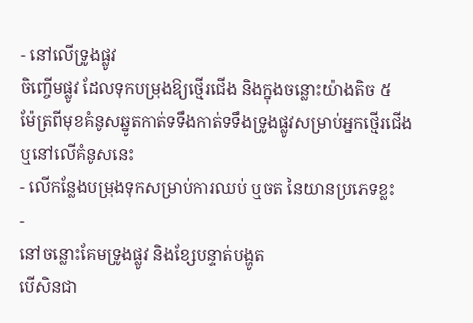- នៅលើទ្រូងផ្លូវ
ចិញ្ចើមផ្លូវ ដែលទុកបម្រុងឱ្យថ្មើរជើង និងក្នុងចន្លោះយ៉ាងតិច ៥
ម៉ែត្រពីមុខគំនូសឆ្នូតកាត់ទទឹងកាត់ទទឹងទ្រូងផ្លូវសម្រាប់អ្នកថ្មើរជើង
ឬនៅលើគំនូសនេះ
- លើកន្លែងបម្រុងទុកសម្រាប់ការឈប់ ឬចត នៃយានប្រភេទខ្លះ
-
នៅចន្លោះគែមទ្រូងផ្លូវ និងខ្សែបន្ទាត់បង្ហូត
បើសិនជា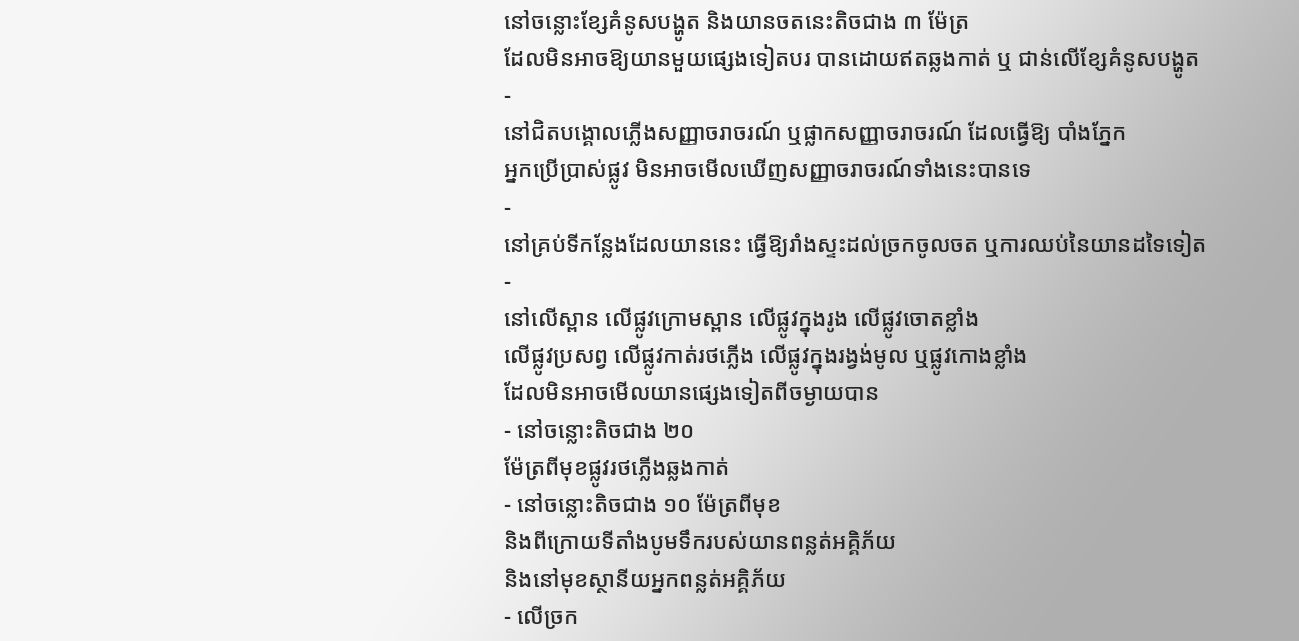នៅចន្លោះខ្សែគំនូសបង្ហូត និងយានចតនេះតិចជាង ៣ ម៉ែត្រ
ដែលមិនអាចឱ្យយានមួយផ្សេងទៀតបរ បានដោយឥតឆ្លងកាត់ ឬ ជាន់លើខ្សែគំនូសបង្ហូត
-
នៅជិតបង្គោលភ្លើងសញ្ញាចរាចរណ៍ ឬផ្លាកសញ្ញាចរាចរណ៍ ដែលធ្វើឱ្យ បាំងភ្នែក
អ្នកប្រើប្រាស់ផ្លូវ មិនអាចមើលឃើញសញ្ញាចរាចរណ៍ទាំងនេះបានទេ
-
នៅគ្រប់ទីកន្លែងដែលយាននេះ ធ្វើឱ្យរាំងស្ទះដល់ច្រកចូលចត ឬការឈប់នៃយានដទៃទៀត
-
នៅលើស្ពាន លើផ្លូវក្រោមស្ពាន លើផ្លូវក្នុងរូង លើផ្លូវចោតខ្លាំង
លើផ្លូវប្រសព្វ លើផ្លូវកាត់រថភ្លើង លើផ្លូវក្នុងរង្វង់មូល ឬផ្លូវកោងខ្លាំង
ដែលមិនអាចមើលយានផ្សេងទៀតពីចម្ងាយបាន
- នៅចន្លោះតិចជាង ២០
ម៉ែត្រពីមុខផ្លូវរថភ្លើងឆ្លងកាត់
- នៅចន្លោះតិចជាង ១០ ម៉ែត្រពីមុខ
និងពីក្រោយទីតាំងបូមទឹករបស់យានពន្លត់អគ្គិភ័យ
និងនៅមុខស្ថានីយអ្នកពន្លត់អគ្គិភ័យ
- លើច្រក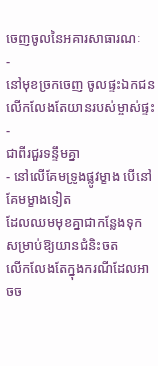ចេញចូលនៃអគារសាធារណៈ
-
នៅមុខច្រកចេញ ចូលផ្ទះឯកជន លើកលែងតែយានរបស់ម្ចាស់ផ្ទះ
-
ជាពីរជួរទន្ទឹមគ្នា
- នៅលើគែមទ្រូងផ្លូវម្ខាង បើនៅគែមម្ខាងទៀត
ដែលឈមមុខគ្នាជាកន្លែងទុក សម្រាប់ឱ្យយានជំនិះចត
លើកលែងតែក្នុងករណីដែលអាចច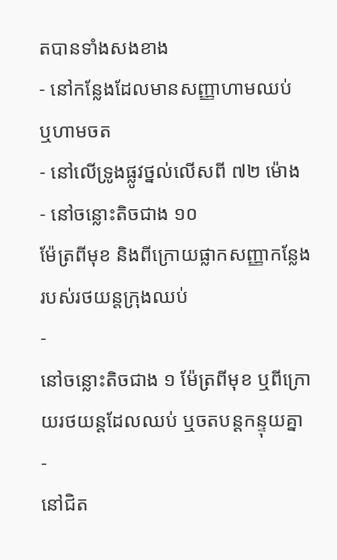តបានទាំងសងខាង
- នៅកន្លែងដែលមានសញ្ញាហាមឈប់
ឬហាមចត
- នៅលើទ្រូងផ្លូវថ្នល់លើសពី ៧២ ម៉ោង
- នៅចន្លោះតិចជាង ១០
ម៉ែត្រពីមុខ និងពីក្រោយផ្លាកសញ្ញាកន្លែងរបស់រថយន្តក្រុងឈប់
-
នៅចន្លោះតិចជាង ១ ម៉ែត្រពីមុខ ឬពីក្រោយរថយន្តដែលឈប់ ឬចតបន្តកន្ទុយគ្នា
-
នៅជិត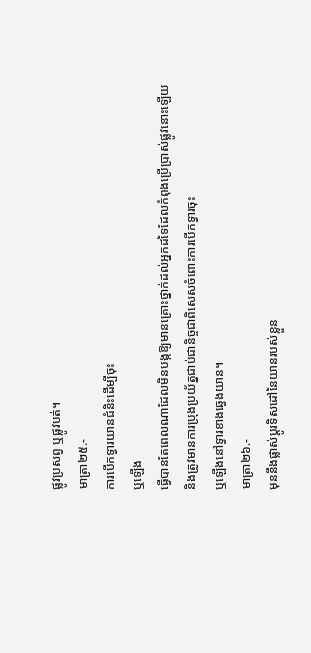ផ្លូវប្រសព្វ ឬផ្លូវបត់។
មាត្រា២៥.-
ការបើកទ្វារយានជំនិះដើម្បីចុះ
ឬឡើង
ធ្វើបានតែពេលណាដែលមិនបង្កឱ្យមានគ្រោះថ្នាក់ដល់អ្នកដទៃដែលកំពុងប្រើប្រាស់ផ្លូវនោះឡើយ
និងត្រូវមានការប្រុងប្រយ័ត្នជាប់ជានិច្ចជាពិសេសចំពោះការបើកទ្វារចុះ
ឬឡើងនៅទ្វារខាងឆ្វេងយាន។
មាត្រា២៦.-
មុននឹងផ្លាស់ប្ដូរទិសដៅនៃយានរបស់ខ្លួន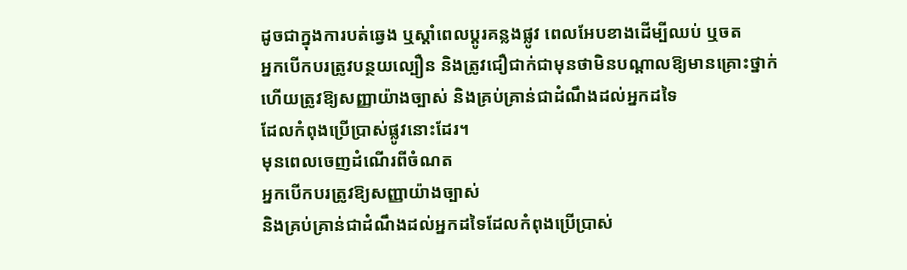ដូចជាក្នុងការបត់ឆ្វេង ឬស្ដាំពេលប្ដូរគន្លងផ្លូវ ពេលអែបខាងដើម្បីឈប់ ឬចត
អ្នកបើកបរត្រូវបន្ថយល្បឿន និងត្រូវជឿជាក់ជាមុនថាមិនបណ្ដាលឱ្យមានគ្រោះថ្នាក់
ហើយត្រូវឱ្យសញ្ញាយ៉ាងច្បាស់ និងគ្រប់គ្រាន់ជាដំណឹងដល់អ្នកដទៃ
ដែលកំពុងប្រើប្រាស់ផ្លូវនោះដែរ។
មុនពេលចេញដំណើរពីចំណត
អ្នកបើកបរត្រូវឱ្យសញ្ញាយ៉ាងច្បាស់
និងគ្រប់គ្រាន់ជាដំណឹងដល់អ្នកដទៃដែលកំពុងប្រើប្រាស់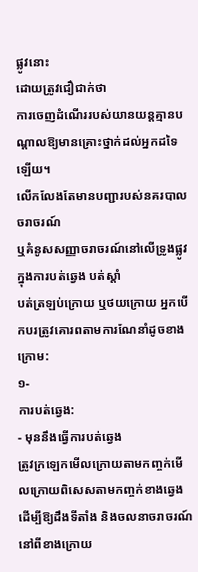ផ្លូវនោះ
ដោយត្រូវជឿជាក់ថា
ការចេញដំណើររបស់យានយន្តគ្មានបណ្ដាលឱ្យមានគ្រោះថ្នាក់ដល់អ្នកដទៃឡើយ។
លើកលែងតែមានបញ្ជារបស់នគរបាលចរាចរណ៍
ឬគំនូសសញ្ញាចរាចរណ៍នៅលើទ្រូងផ្លូវក្នុងការបត់ឆ្វេង បត់ស្ដាំ
បត់ត្រឡប់ក្រោយ ឬថយក្រោយ អ្នកបើកបរត្រូវគោរពតាមការណែនាំដូចខាងក្រោម:
១-
ការបត់ឆ្វេង:
- មុននឹងធ្វើការបត់ឆ្វេង
ត្រូវក្រឡេកមើលក្រោយតាមកញ្ចក់មើលក្រោយពិសេសតាមកញ្ចក់ខាងឆ្វេង
ដើម្បីឱ្យដឹងទីតាំង និងចលនាចរាចរណ៍នៅពីខាងក្រោយ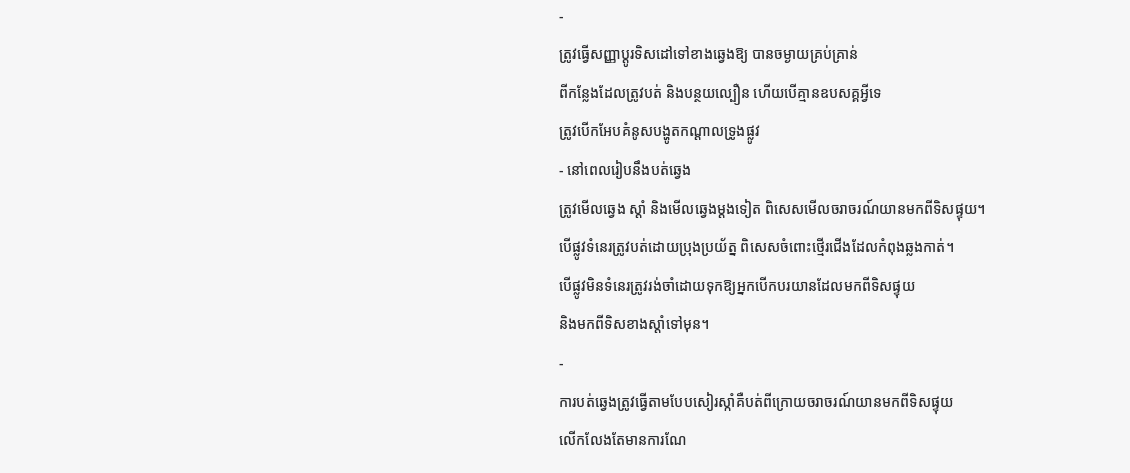-
ត្រូវធ្វើសញ្ញាប្ដូរទិសដៅទៅខាងឆ្វេងឱ្យ បានចម្ងាយគ្រប់គ្រាន់
ពីកន្លែងដែលត្រូវបត់ និងបន្ថយល្បឿន ហើយបើគ្មានឧបសគ្គអ្វីទេ
ត្រូវបើកអែបគំនូសបង្ហូតកណ្ដាលទ្រូងផ្លូវ
- នៅពេលរៀបនឹងបត់ឆ្វេង
ត្រូវមើលឆ្វេង ស្ដាំ និងមើលឆ្វេងម្ដងទៀត ពិសេសមើលចរាចរណ៍យានមកពីទិសផ្ទុយ។
បើផ្លូវទំនេរត្រូវបត់ដោយប្រុងប្រយ័ត្ន ពិសេសចំពោះថ្មើរជើងដែលកំពុងឆ្លងកាត់។
បើផ្លូវមិនទំនេរត្រូវរង់ចាំដោយទុកឱ្យអ្នកបើកបរយានដែលមកពីទិសផ្ទុយ
និងមកពីទិសខាងស្ដាំទៅមុន។
-
ការបត់ឆ្វេងត្រូវធ្វើតាមបែបសៀរស្កាំគឺបត់ពីក្រោយចរាចរណ៍យានមកពីទិសផ្ទុយ
លើកលែងតែមានការណែ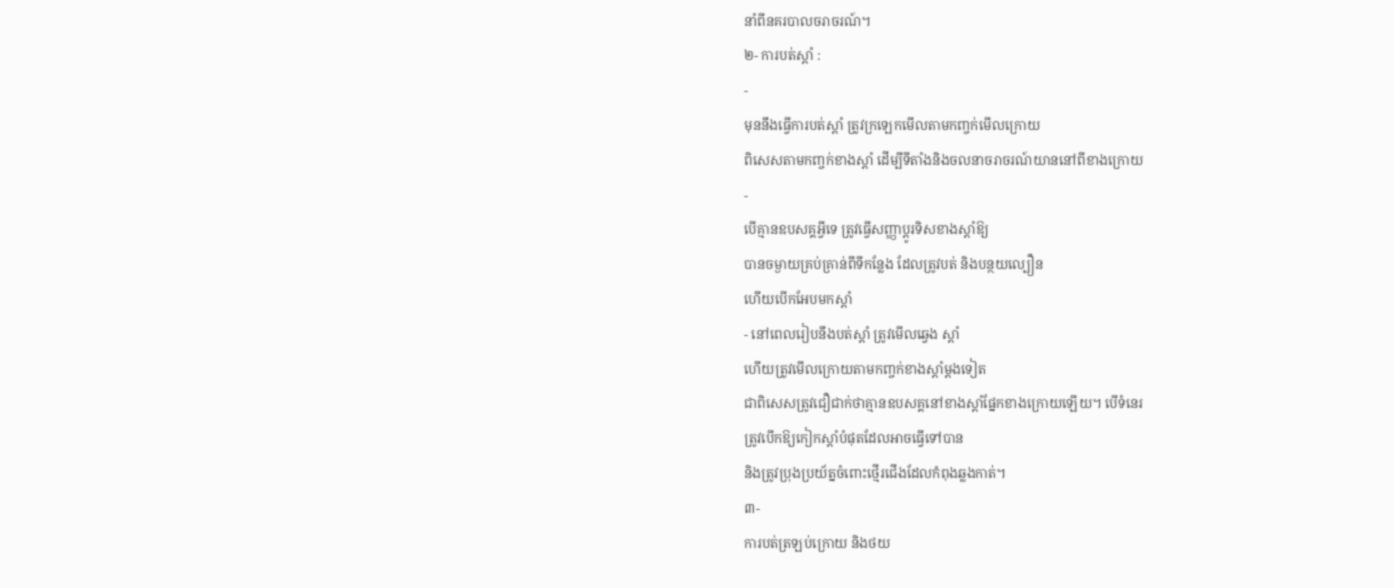នាំពីនគរបាលចរាចរណ៍។
២- ការបត់ស្ដាំ :
-
មុននឹងធ្វើការបត់ស្ដាំ ត្រូវក្រឡេកមើលតាមកញ្ចក់មើលក្រោយ
ពិសេសតាមកញ្ចក់ខាងស្ដាំ ដើម្បីទីតាំងនិងចលនាចរាចរណ៍យាននៅពីខាងក្រោយ
-
បើគ្មានឧបសគ្គអ្វីទេ ត្រូវធ្វើសញ្ញាប្ដូរទិសខាងស្ដាំឱ្យ
បានចម្ងាយគ្រប់គ្រាន់ពីទីកន្លែង ដែលត្រូវបត់ និងបន្ថយល្បឿន
ហើយបើកអែបមកស្ដាំ
- នៅពេលរៀបនឹងបត់ស្ដាំ ត្រូវមើលឆ្វេង ស្ដាំ
ហើយត្រូវមើលក្រោយតាមកញ្ចក់ខាងស្ដាំម្ដងទៀត
ជាពិសេសត្រូវជឿជាក់ថាគ្មានឧបសគ្គនៅខាងស្ដាំផ្នែកខាងក្រោយឡើយ។ បើទំនេរ
ត្រូវបើកឱ្យកៀកស្ដាំបំផុតដែលអាចធ្វើទៅបាន
និងត្រូវប្រុងប្រយ័ត្នចំពោះថ្មើរជើងដែលកំពុងឆ្លងកាត់។
៣-
ការបត់ត្រឡប់ក្រោយ និងថយ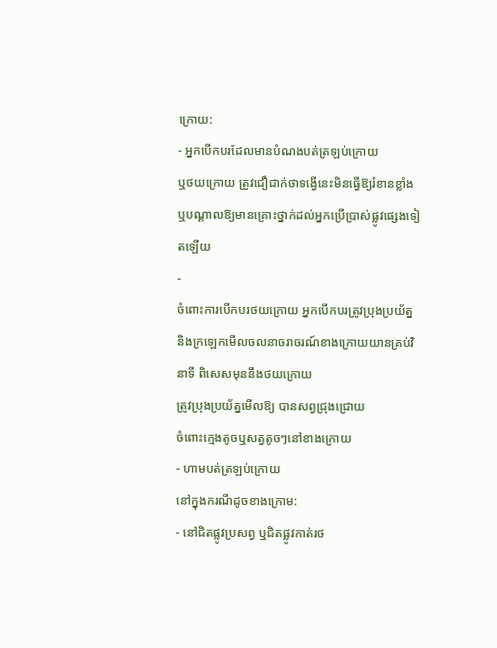ក្រោយ:
- អ្នកបើកបរដែលមានបំណងបត់ត្រឡប់ក្រោយ
ឬថយក្រោយ ត្រូវជឿជាក់ថាទង្វើនេះមិនធ្វើឱ្យរំខានខ្លាំង
ឬបណ្ដាលឱ្យមានគ្រោះថ្នាក់ដល់អ្នកប្រើប្រាស់ផ្លូវផ្សេងទៀតឡើយ
-
ចំពោះការបើកបរថយក្រោយ អ្នកបើកបរត្រូវប្រុងប្រយ័ត្ន
និងក្រឡេកមើលចលនាចរាចរណ៍ខាងក្រោយយានគ្រប់វិនាទី ពិសេសមុននឹងថយក្រោយ
ត្រូវប្រុងប្រយ័ត្នមើលឱ្យ បានសព្វជ្រុងជ្រោយ
ចំពោះក្មេងតូចឬសត្វតូចៗនៅខាងក្រោយ
- ហាមបត់ត្រឡប់ក្រោយ
នៅក្នុងករណីដូចខាងក្រោម:
- នៅជិតផ្លូវប្រសព្វ ឬជិតផ្លូវកាត់រថ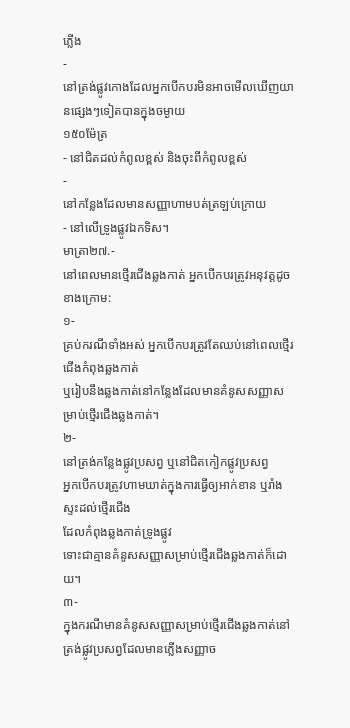ភ្លើង
-
នៅត្រង់ផ្លូវកោងដែលអ្នកបើកបរមិនអាចមើលឃើញយានផ្សេងៗទៀតបានក្នុងចម្ងាយ
១៥០ម៉ែត្រ
- នៅជិតដល់កំពូលខ្ពស់ និងចុះពីកំពូលខ្ពស់
-
នៅកន្លែងដែលមានសញ្ញាហាមបត់ត្រឡប់ក្រោយ
- នៅលើទ្រូងផ្លូវឯកទិស។
មាត្រា២៧.-
នៅពេលមានថ្មើរជើងឆ្លងកាត់ អ្នកបើកបរត្រូវអនុវត្តដូចខាងក្រោម:
១-
គ្រប់ករណីទាំងអស់ អ្នកបើកបរត្រូវតែឈប់នៅពេលថ្មើរជើងកំពុងឆ្លងកាត់
ឬរៀបនឹងឆ្លងកាត់នៅកន្លែងដែលមានគំនូសសញ្ញាសម្រាប់ថ្មើរជើងឆ្លងកាត់។
២-
នៅត្រង់កន្លែងផ្លូវប្រសព្វ ឬនៅជិតកៀកផ្លូវប្រសព្វ
អ្នកបើកបរត្រូវហាមឃាត់ក្នុងការធ្វើឲ្យអាក់ខាន ឬរាំងស្ទះដល់ថ្មើរជើង
ដែលកំពុងឆ្លងកាត់ទ្រូងផ្លូវ
ទោះជាគ្មានគំនូសសញ្ញាសម្រាប់ថ្មើរជើងឆ្លងកាត់ក៏ដោយ។
៣-
ក្នុងករណីមានគំនូសសញ្ញាសម្រាប់ថ្មើរជើងឆ្លងកាត់នៅត្រង់ផ្លូវប្រសព្វដែលមានភ្លើងសញ្ញាច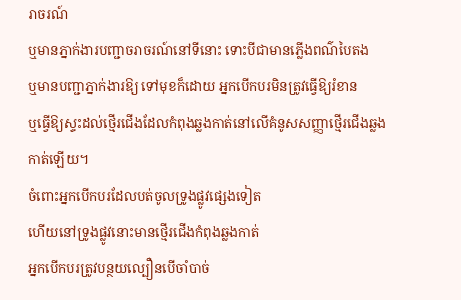រាចរណ៍
ឬមានភ្នាក់ងារបញ្ជាចរាចរណ៍នៅទីនោះ ទោះបីជាមានភ្លើងពណ៌បៃតង
ឬមានបញ្ជាភ្នាក់ងារឱ្យ ទៅមុខក៏ដោយ អ្នកបើកបរមិនត្រូវធ្វើឱ្យរំខាន
ឬធ្វើឱ្យស្ទះដល់ថ្មើរជើងដែលកំពុងឆ្លងកាត់នៅលើគំនូសសញ្ញាថ្មើរជើងឆ្លងកាត់ឡើយ។
ចំពោះអ្នកបើកបរដែលបត់ចូលទ្រូងផ្លូវផ្សេងទៀត
ហើយនៅទ្រូងផ្លូវនោះមានថ្មើរជើងកំពុងឆ្លងកាត់
អ្នកបើកបរត្រូវបន្ថយល្បឿនបើចាំបាច់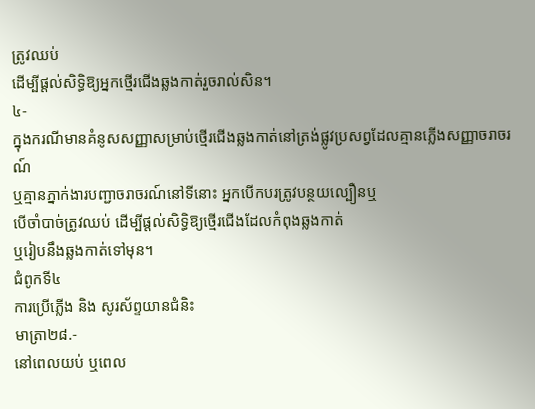ត្រូវឈប់
ដើម្បីផ្ដល់សិទ្ធិឱ្យអ្នកថ្មើរជើងឆ្លងកាត់រួចរាល់សិន។
៤-
ក្នុងករណីមានគំនូសសញ្ញាសម្រាប់ថ្មើរជើងឆ្លងកាត់នៅត្រង់ផ្លូវប្រសព្វដែលគ្មានភ្លើងសញ្ញាចរាចរណ៍
ឬគ្មានភ្នាក់ងារបញ្ជាចរាចរណ៍នៅទីនោះ អ្នកបើកបរត្រូវបន្ថយល្បឿនឬ
បើចាំបាច់ត្រូវឈប់ ដើម្បីផ្ដល់សិទ្ធិឱ្យថ្មើរជើងដែលកំពុងឆ្លងកាត់
ឬរៀបនឹងឆ្លងកាត់ទៅមុន។
ជំពូកទី៤
ការប្រើភ្លើង និង សូរស័ព្ទយានជំនិះ
មាត្រា២៨.-
នៅពេលយប់ ឬពេល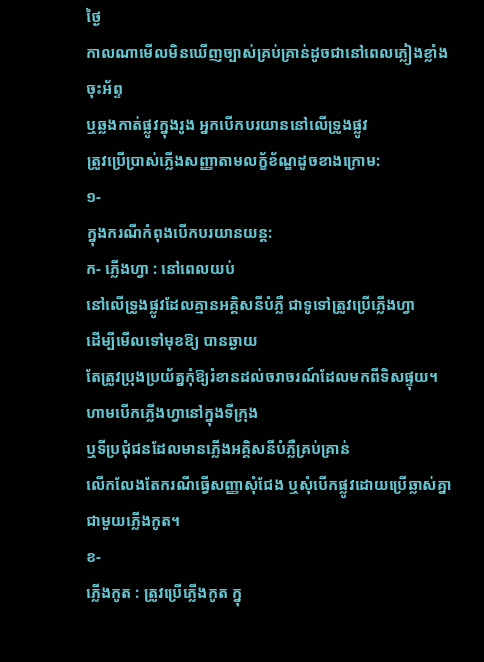ថ្ងៃ
កាលណាមើលមិនឃើញច្បាស់គ្រប់គ្រាន់ដូចជានៅពេលភ្លៀងខ្លាំង ចុះអ័ព្ទ
ឬឆ្លងកាត់ផ្លូវក្នុងរូង អ្នកបើកបរយាននៅលើទ្រូងផ្លូវ
ត្រូវប្រើប្រាស់ភ្លើងសញ្ញាតាមលក្ខ័ខ័ណ្ឌដូចខាងក្រោម:
១-
ក្នុងករណីកំពុងបើកបរយានយន្ត:
ក- ភ្លើងហ្វា : នៅពេលយប់
នៅលើទ្រូងផ្លូវដែលគ្មានអគ្គិសនីបំភ្លឺ ជាទូទៅត្រូវប្រើភ្លើងហ្វា
ដើម្បីមើលទៅមុខឱ្យ បានឆ្ងាយ
តែត្រូវប្រុងប្រយ័ត្នកុំឱ្យរំខានដល់ចរាចរណ៍ដែលមកពីទិសផ្ទុយ។
ហាមបើកភ្លើងហ្វានៅក្នុងទីក្រុង
ឬទីប្រជុំជនដែលមានភ្លើងអគ្គិសនីបំភ្លឺគ្រប់គ្រាន់
លើកលែងតែករណីធ្វើសញ្ញាសុំជែង ឬសុំបើកផ្លូវដោយប្រើឆ្លាស់គ្នាជាមួយភ្លើងកូត។
ខ-
ភ្លើងកូត : ត្រូវប្រើភ្លើងកូត ក្នុ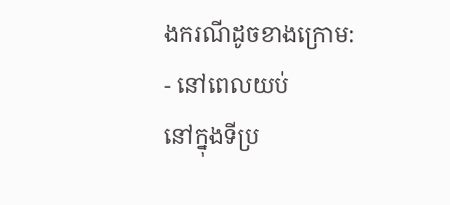ងករណីដូចខាងក្រោម:
- នៅពេលយប់
នៅក្នុងទីប្រ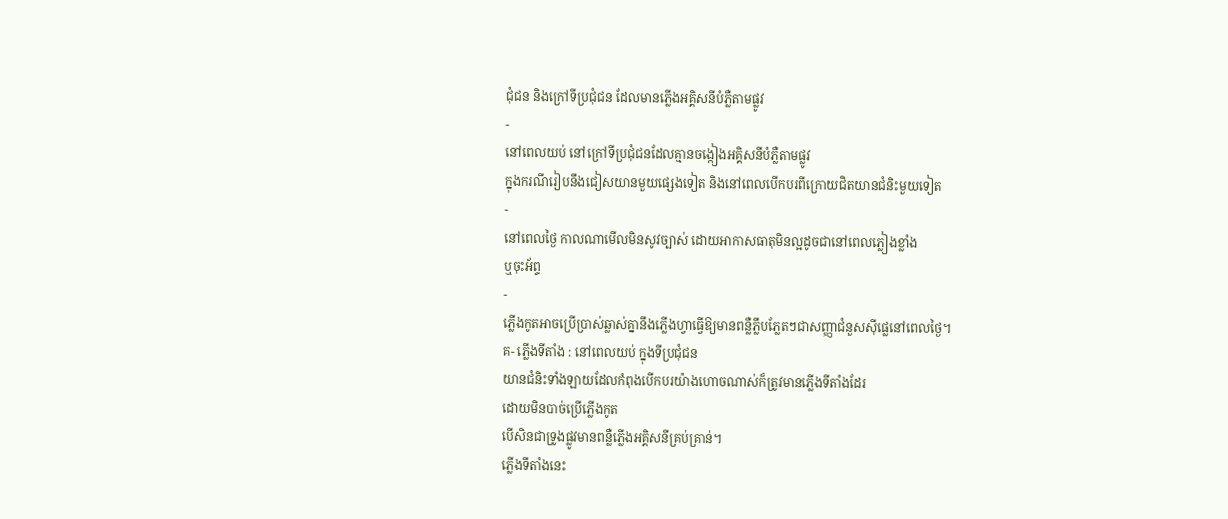ជុំជន និងក្រៅទីប្រជុំជន ដែលមានភ្លើងអគ្គិសនីបំភ្លឺតាមផ្លូវ
-
នៅពេលយប់ នៅក្រៅទីប្រជុំជនដែលគ្មានចង្កៀងអគ្គិសនីបំភ្លឺតាមផ្លូវ
ក្នុងករណីរៀបនឹងជៀសយានមួយផ្សេងទៀត និងនៅពេលបើកបរពីក្រោយជិតយានជំនិះមួយទៀត
-
នៅពេលថ្ងៃ កាលណាមើលមិនសូវច្បាស់ ដោយអាកាសធាតុមិនល្អដូចជានៅពេលភ្លៀងខ្លាំង
ឬចុះអ័ព្ទ
-
ភ្លើងកូតអាចប្រើប្រាស់ឆ្លាស់គ្នានឹងភ្លើងហ្វាធ្វើឱ្យមានពន្លឺភ្លឹបភ្លែតៗជាសញ្ញាជំនួសស៊ីផ្លេនៅពេលថ្ងៃ។
គ- ភ្លើងទីតាំង : នៅពេលយប់ ក្នុងទីប្រជុំជន
យានជំនិះទាំងឡាយដែលកំពុងបើកបរយ៉ាងហោចណាស់ក៏ត្រូវមានភ្លើងទីតាំងដែរ
ដោយមិនបាច់ប្រើភ្លើងកូត
បើសិនជាទ្រូងផ្លូវមានពន្លឺភ្លើងអគ្គិសនីគ្រប់គ្រាន់។
ភ្លើងទីតាំងនេះ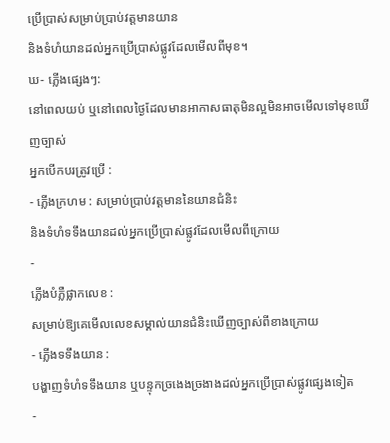ប្រើប្រាស់សម្រាប់ប្រាប់វត្តមានយាន
និងទំហំយានដល់អ្នកប្រើប្រាស់ផ្លូវដែលមើលពីមុខ។
ឃ- ភ្លើងផ្សេងៗ:
នៅពេលយប់ ឬនៅពេលថ្ងៃដែលមានអាកាសធាតុមិនល្អមិនអាចមើលទៅមុខឃើញច្បាស់
អ្នកបើកបរត្រូវប្រើ :
- ភ្លើងក្រហម : សម្រាប់ប្រាប់វត្តមាននៃយានជំនិះ
និងទំហំទទឹងយានដល់អ្នកប្រើប្រាស់ផ្លូវដែលមើលពីក្រោយ
-
ភ្លើងបំភ្លឺផ្លាកលេខ :
សម្រាប់ឱ្យគេមើលលេខសម្គាល់យានជំនិះឃើញច្បាស់ពីខាងក្រោយ
- ភ្លើងទទឹងយាន :
បង្ហាញទំហំទទឹងយាន ឬបន្ទុកច្រងេងច្រងាងដល់អ្នកប្រើប្រាស់ផ្លូវផ្សេងទៀត
-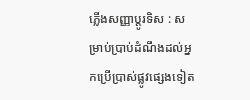ភ្លើងសញ្ញាប្ដូរទិស : សម្រាប់ប្រាប់ដំណឹងដល់អ្នកប្រើប្រាស់ផ្លូវផ្សេងទៀត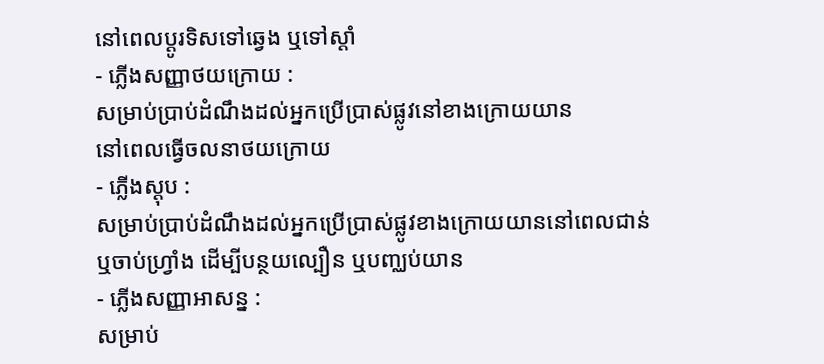នៅពេលប្ដូរទិសទៅឆ្វេង ឬទៅស្ដាំ
- ភ្លើងសញ្ញាថយក្រោយ :
សម្រាប់ប្រាប់ដំណឹងដល់អ្នកប្រើប្រាស់ផ្លូវនៅខាងក្រោយយាន
នៅពេលធ្វើចលនាថយក្រោយ
- ភ្លើងស្តុប :
សម្រាប់ប្រាប់ដំណឹងដល់អ្នកប្រើប្រាស់ផ្លូវខាងក្រោយយាននៅពេលជាន់
ឬចាប់ហ្រ្វាំង ដើម្បីបន្ថយល្បឿន ឬបញ្ឈប់យាន
- ភ្លើងសញ្ញាអាសន្ន :
សម្រាប់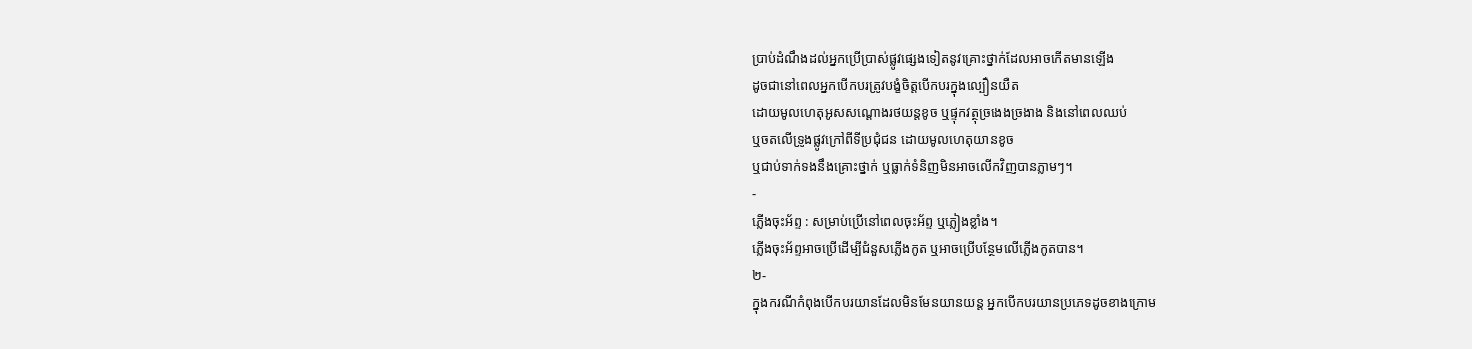ប្រាប់ដំណឹងដល់អ្នកប្រើប្រាស់ផ្លូវផ្សេងទៀតនូវគ្រោះថ្នាក់ដែលអាចកើតមានឡើង
ដូចជានៅពេលអ្នកបើកបរត្រូវបង្ខំចិត្តបើកបរក្នុងល្បឿនយឺត
ដោយមូលហេតុអូសសណ្ដោងរថយន្តខូច ឬផ្ទុកវត្ថុច្រងេងច្រងាង និងនៅពេលឈប់
ឬចតលើទ្រូងផ្លូវក្រៅពីទីប្រជុំជន ដោយមូលហេតុយានខូច
ឬជាប់ទាក់ទងនឹងគ្រោះថ្នាក់ ឬធ្លាក់ទំនិញមិនអាចលើកវិញបានភ្លាមៗ។
-
ភ្លើងចុះអ័ព្ទ : សម្រាប់ប្រើនៅពេលចុះអ័ព្ទ ឬភ្លៀងខ្លាំង។
ភ្លើងចុះអ័ព្ទអាចប្រើដើម្បីជំនួសភ្លើងកូត ឬអាចប្រើបន្ថែមលើភ្លើងកូតបាន។
២-
ក្នុងករណីកំពុងបើកបរយានដែលមិនមែនយានយន្ត អ្នកបើកបរយានប្រភេទដូចខាងក្រោម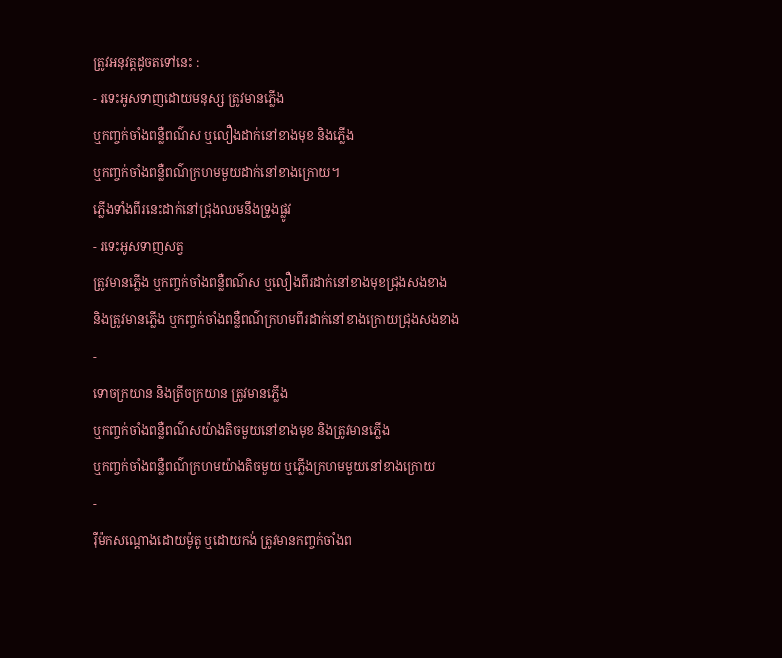ត្រូវអនុវត្តដូចតទៅនេះ :
- រទេះអូសទាញដោយមនុស្ស ត្រូវមានភ្លើង
ឬកញ្ចក់ចាំងពន្លឺពណ៌ស ឬលឿងដាក់នៅខាងមុខ និងភ្លើង
ឬកញ្ចក់ចាំងពន្លឺពណ៌ក្រហមមួយដាក់នៅខាងក្រោយ។
ភ្លើងទាំងពីរនេះដាក់នៅជ្រុងឈមនឹងទ្រូងផ្លូវ
- រទេះអូសទាញសត្វ
ត្រូវមានភ្លើង ឬកញ្ចក់ចាំងពន្លឺពណ៌ស ឬលឿងពីរដាក់នៅខាងមុខជ្រុងសងខាង
និងត្រូវមានភ្លើង ឬកញ្ចក់ចាំងពន្លឺពណ៌ក្រហមពីរដាក់នៅខាងក្រោយជ្រុងសងខាង
-
ទោចក្រយាន និងត្រីចក្រយាន ត្រូវមានភ្លើង
ឬកញ្ចក់ចាំងពន្លឺពណ៌សយ៉ាងតិចមួយនៅខាងមុខ និងត្រូវមានភ្លើង
ឬកញ្ចក់ចាំងពន្លឺពណ៌ក្រហមយ៉ាងតិចមួយ ឬភ្លើងក្រហមមួយនៅខាងក្រោយ
-
រ៉ឺម៉កសណ្ដោងដោយម៉ូតូ ឬដោយកង់ ត្រូវមានកញ្ចក់ចាំងព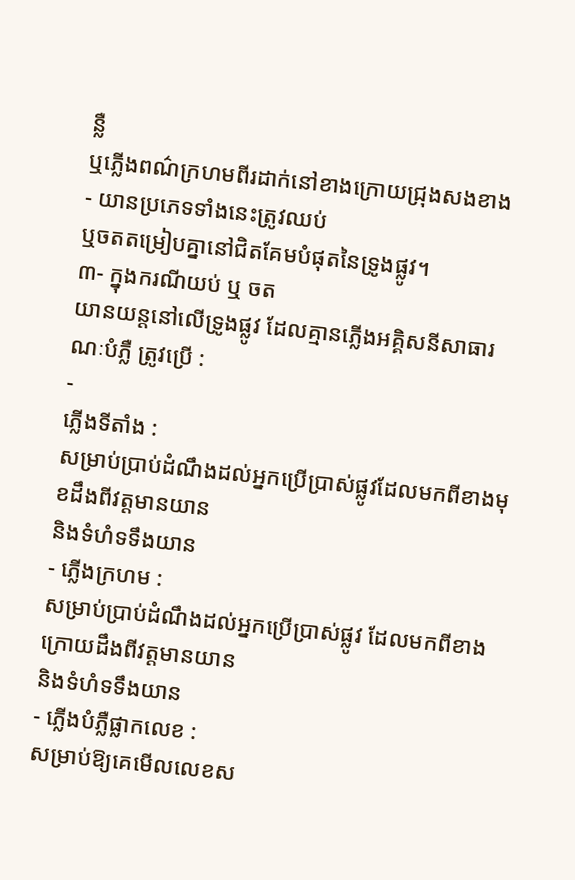ន្លឺ
ឬភ្លើងពណ៌ក្រហមពីរដាក់នៅខាងក្រោយជ្រុងសងខាង
- យានប្រភេទទាំងនេះត្រូវឈប់
ឬចតតម្រៀបគ្នានៅជិតគែមបំផុតនៃទ្រូងផ្លូវ។
៣- ក្នុងករណីយប់ ឬ ចត
យានយន្តនៅលើទ្រូងផ្លូវ ដែលគ្មានភ្លើងអគ្គិសនីសាធារណៈបំភ្លឺ ត្រូវប្រើ :
-
ភ្លើងទីតាំង :
សម្រាប់ប្រាប់ដំណឹងដល់អ្នកប្រើប្រាស់ផ្លូវដែលមកពីខាងមុខដឹងពីវត្តមានយាន
និងទំហំទទឹងយាន
- ភ្លើងក្រហម :
សម្រាប់ប្រាប់ដំណឹងដល់អ្នកប្រើប្រាស់ផ្លូវ ដែលមកពីខាងក្រោយដឹងពីវត្តមានយាន
និងទំហំទទឹងយាន
- ភ្លើងបំភ្លឺផ្លាកលេខ :
សម្រាប់ឱ្យគេមើលលេខស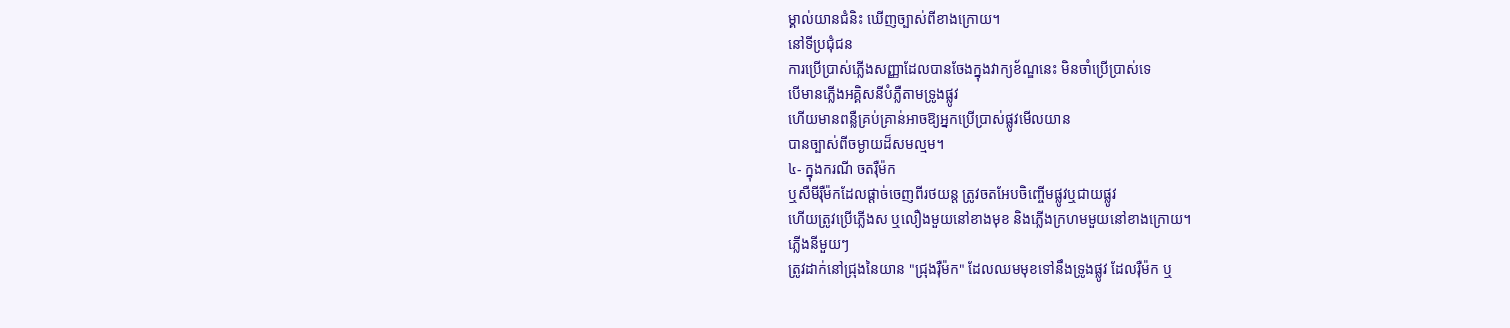ម្គាល់យានជំនិះ ឃើញច្បាស់ពីខាងក្រោយ។
នៅទីប្រជុំជន
ការប្រើប្រាស់ភ្លើងសញ្ញាដែលបានចែងក្នុងវាក្យខ័ណ្ឌនេះ មិនចាំប្រើប្រាស់ទេ
បើមានភ្លើងអគ្គិសនីបំភ្លឺតាមទ្រូងផ្លូវ
ហើយមានពន្លឺគ្រប់គ្រាន់អាចឱ្យអ្នកប្រើប្រាស់ផ្លូវមើលយាន
បានច្បាស់ពីចម្ងាយដ៏សមល្មម។
៤- ក្នុងករណី ចតរ៉ឺម៉ក
ឬសឺមីរ៉ឺម៉កដែលផ្ដាច់ចេញពីរថយន្ត ត្រូវចតអែបចិញ្ចើមផ្លូវឬជាយផ្លូវ
ហើយត្រូវប្រើភ្លើងស ឬលឿងមួយនៅខាងមុខ និងភ្លើងក្រហមមួយនៅខាងក្រោយ។
ភ្លើងនីមួយៗ
ត្រូវដាក់នៅជ្រុងនៃយាន "ជ្រុងរ៉ឺម៉ក" ដែលឈមមុខទៅនឹងទ្រូងផ្លូវ ដែលរ៉ឺម៉ក ឬ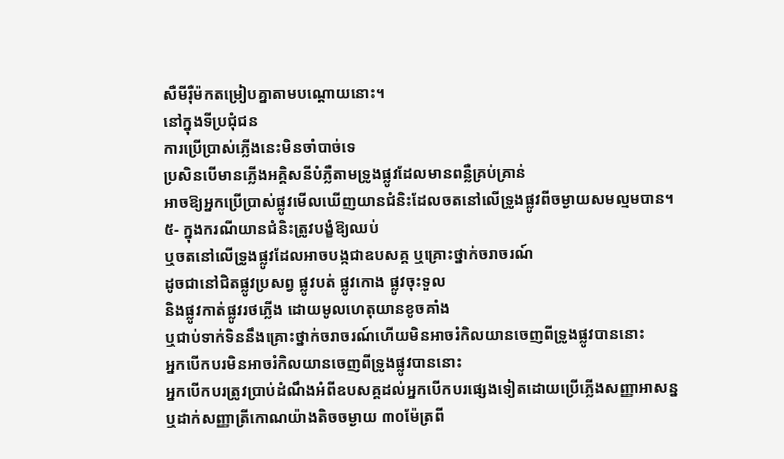សឺមីរ៉ឺម៉កតម្រៀបគ្នាតាមបណ្ដោយនោះ។
នៅក្នុងទីប្រជុំជន
ការប្រើប្រាស់ភ្លើងនេះមិនចាំបាច់ទេ
ប្រសិនបើមានភ្លើងអគ្គិសនីបំភ្លឺតាមទ្រូងផ្លូវដែលមានពន្លឺគ្រប់គ្រាន់
អាចឱ្យអ្នកប្រើប្រាស់ផ្លូវមើលឃើញយានជំនិះដែលចតនៅលើទ្រូងផ្លូវពីចម្ងាយសមល្មមបាន។
៥- ក្នុងករណីយានជំនិះត្រូវបង្ខំឱ្យឈប់
ឬចតនៅលើទ្រូងផ្លូវដែលអាចបង្កជាឧបសគ្គ ឬគ្រោះថ្នាក់ចរាចរណ៍
ដូចជានៅជិតផ្លូវប្រសព្វ ផ្លូវបត់ ផ្លូវកោង ផ្លូវចុះទួល
និងផ្លូវកាត់ផ្លូវរថភ្លើង ដោយមូលហេតុយានខូចគាំង
ឬជាប់ទាក់ទិននឹងគ្រោះថ្នាក់ចរាចរណ៍ហើយមិនអាចរំកិលយានចេញពីទ្រូងផ្លូវបាននោះ
អ្នកបើកបរមិនអាចរំកិលយានចេញពីទ្រូងផ្លូវបាននោះ
អ្នកបើកបរត្រូវប្រាប់ដំណឹងអំពីឧបសគ្គដល់អ្នកបើកបរផ្សេងទៀតដោយប្រើភ្លើងសញ្ញាអាសន្ន
ឬដាក់សញ្ញាត្រីកោណយ៉ាងតិចចម្ងាយ ៣០ម៉ែត្រពី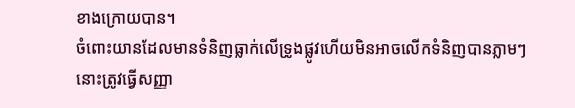ខាងក្រោយបាន។
ចំពោះយានដែលមានទំនិញធ្លាក់លើទ្រូងផ្លូវហើយមិនអាចលើកទំនិញបានភ្លាមៗនោះត្រូវធ្វើសញ្ញា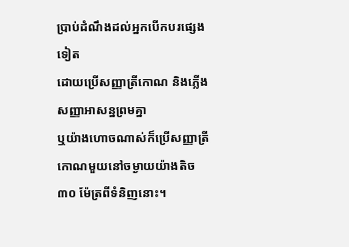ប្រាប់ដំណឹងដល់អ្នកបើកបរផ្សេងទៀត
ដោយប្រើសញ្ញាត្រីកោណ និងភ្លើងសញ្ញាអាសន្នព្រមគ្នា
ឬយ៉ាងហោចណាស់ក៏ប្រើសញ្ញាត្រីកោណមួយនៅចម្ងាយយ៉ាងតិច ៣០ ម៉ែត្រពីទំនិញនោះ។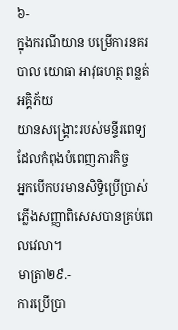៦-
ក្នុងករណីយាន បម្រើការនគរបាល យោធា អាវុធហត្ថ ពន្លត់អគ្គិភ័យ
យានសង្គ្រោះរបស់មន្ទីរពេទ្យដែលកំពុងបំពេញភារកិច្ច
អ្នកបើកបរមានសិទ្ធិប្រើប្រាស់ភ្លើងសញ្ញាពិសេសបានគ្រប់ពេលវេលា។
មាត្រា២៩.-
ការប្រើប្រា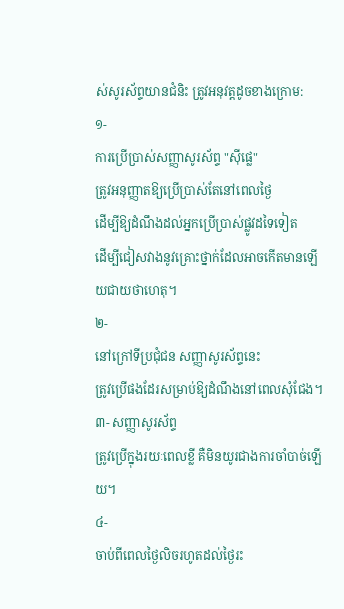ស់សូរស័ព្ទយានជំនិះ ត្រូវអនុវត្តដូចខាងក្រោម:
១-
ការប្រើប្រាស់សញ្ញាសូរស័ព្ទ "ស៊ីផ្លេ"
ត្រូវអនុញ្ញាតឱ្យប្រើប្រាស់តែនៅពេលថ្ងៃ
ដើម្បីឱ្យដំណឹងដល់អ្នកប្រើប្រាស់ផ្លូវដទៃទៀត
ដើម្បីជៀសវាងនូវគ្រោះថ្នាក់ដែលអាចកើតមានឡើយជាយថាហេតុ។
២-
នៅក្រៅទីប្រជុំជន សញ្ញាសូរស័ព្ទនេះ
ត្រូវប្រើផងដែរសម្រាប់ឱ្យដំណឹងនៅពេលសុំជែង។
៣- សញ្ញាសូរស័ព្ទ
ត្រូវប្រើក្នុងរយៈពេលខ្លី គឺមិនយូរជាងការចាំបាច់ឡើយ។
៤-
ចាប់ពីពេលថ្ងៃលិចរហូតដល់ថ្ងៃរះ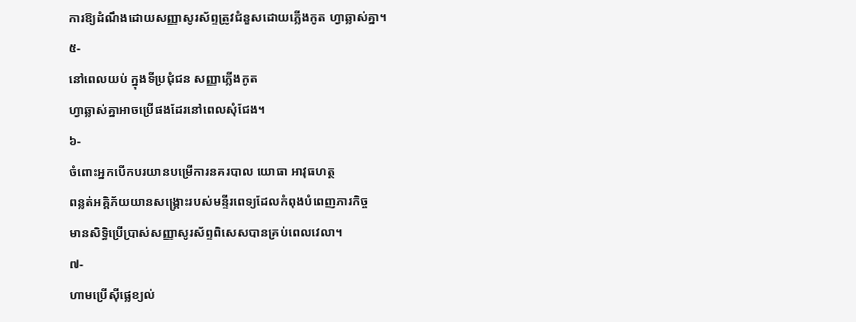ការឱ្យដំណឹងដោយសញ្ញាសូរស័ព្ទត្រូវជំនួសដោយភ្លើងកូត ហ្វាឆ្លាស់គ្នា។
៥-
នៅពេលយប់ ក្នុងទីប្រជុំជន សញ្ញាភ្លើងកូត
ហ្វាឆ្លាស់គ្នាអាចប្រើផងដែរនៅពេលសុំជែង។
៦-
ចំពោះអ្នកបើកបរយានបម្រើការនគរបាល យោធា អាវុធហត្ថ
ពន្លត់អគ្គិភ័យយានសង្គ្រោះរបស់មន្ទីរពេទ្យដែលកំពុងបំពេញភារកិច្ច
មានសិទ្ធិប្រើប្រាស់សញ្ញាសូរស័ព្ទពិសេសបានគ្រប់ពេលវេលា។
៧-
ហាមប្រើស៊ីផ្លេខ្យល់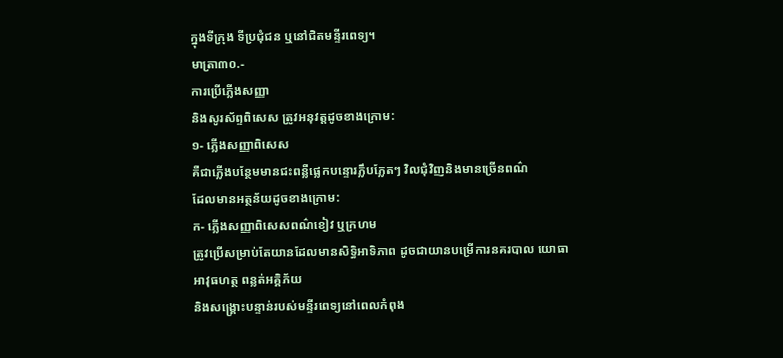ក្នុងទីក្រុង ទីប្រជុំជន ឬនៅជិតមន្ទីរពេទ្យ។
មាត្រា៣០.-
ការប្រើភ្លើងសញ្ញា
និងសូរស័ព្ទពិសេស ត្រូវអនុវត្តដូចខាងក្រោម:
១- ភ្លើងសញ្ញាពិសេស
គឺជាភ្លើងបន្ថែមមានជះពន្លឺផ្លេកបន្ទោរភ្លឹបភ្លែតៗ វិលជុំវិញនិងមានច្រើនពណ៌
ដែលមានអត្ថន័យដូចខាងក្រោម:
ក- ភ្លើងសញ្ញាពិសេសពណ៌ខៀវ ឬក្រហម
ត្រូវប្រើសម្រាប់តែយានដែលមានសិទ្ធិអាទិភាព ដូចជាយានបម្រើការនគរបាល យោធា
អាវុធហត្ថ ពន្លត់អគ្គិភ័យ
និងសង្គ្រោះបន្ទាន់របស់មន្ទីរពេទ្យនៅពេលកំពុង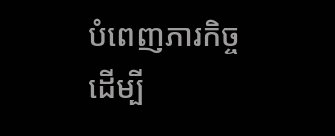បំពេញភារកិច្ច
ដើម្បី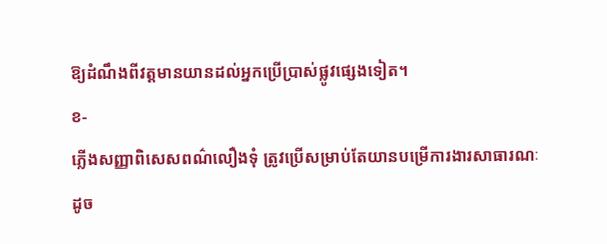ឱ្យដំណឹងពីវត្តមានយានដល់អ្នកប្រើប្រាស់ផ្លូវផ្សេងទៀត។
ខ-
ភ្លើងសញ្ញាពិសេសពណ៌លឿងទុំ ត្រូវប្រើសម្រាប់តែយានបម្រើការងារសាធារណៈ
ដូច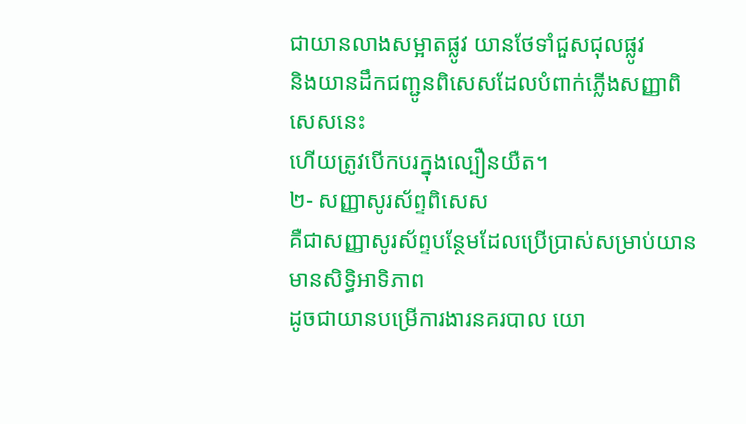ជាយានលាងសម្អាតផ្លូវ យានថែទាំជួសជុលផ្លូវ
និងយានដឹកជញ្ជូនពិសេសដែលបំពាក់ភ្លើងសញ្ញាពិសេសនេះ
ហើយត្រូវបើកបរក្នុងល្បឿនយឺត។
២- សញ្ញាសូរស័ព្ទពិសេស
គឺជាសញ្ញាសូរស័ព្ទបន្ថែមដែលប្រើប្រាស់សម្រាប់យានមានសិទ្ធិអាទិភាព
ដូចជាយានបម្រើការងារនគរបាល យោ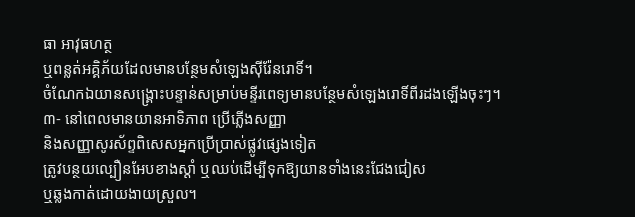ធា អាវុធហត្ថ
ឬពន្លត់អគ្គិភ័យដែលមានបន្ថែមសំឡេងស៊ីរ៉ែនរោទិ៍។
ចំណែកឯយានសង្គ្រោះបន្ទាន់សម្រាប់មន្ទីរពេទ្យមានបន្ថែមសំឡេងរោទិ៍ពីរដងឡើងចុះៗ។
៣- នៅពេលមានយានអាទិភាព ប្រើភ្លើងសញ្ញា
និងសញ្ញាសូរស័ព្ទពិសេសអ្នកប្រើប្រាស់ផ្លូវផ្សេងទៀត
ត្រូវបន្ថយល្បឿនអែបខាងស្ដាំ ឬឈប់ដើម្បីទុកឱ្យយានទាំងនេះជែងជៀស
ឬឆ្លងកាត់ដោយងាយស្រួល។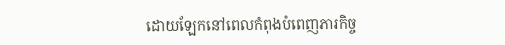ដោយឡែកនៅពេលកំពុងបំពេញភារកិច្ច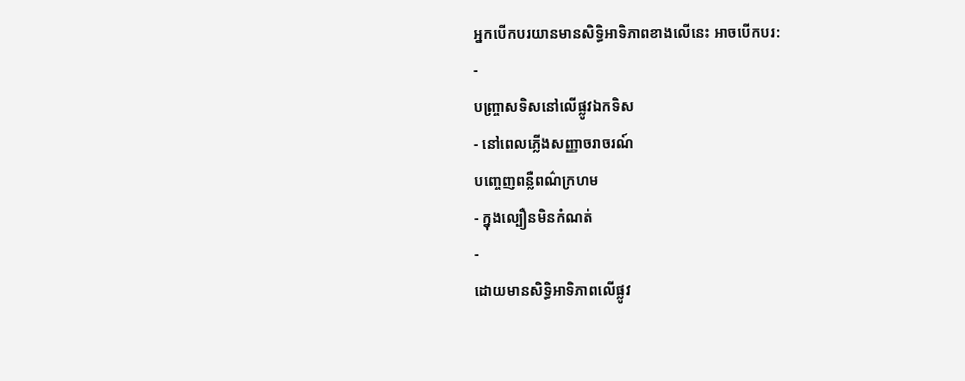អ្នកបើកបរយានមានសិទ្ធិអាទិភាពខាងលើនេះ អាចបើកបរ:
-
បញ្ច្រាសទិសនៅលើផ្លូវឯកទិស
- នៅពេលភ្លើងសញ្ញាចរាចរណ៍
បញ្ចេញពន្លឺពណ៌ក្រហម
- ក្នុងល្បឿនមិនកំណត់
-
ដោយមានសិទ្ធិអាទិភាពលើផ្លូវ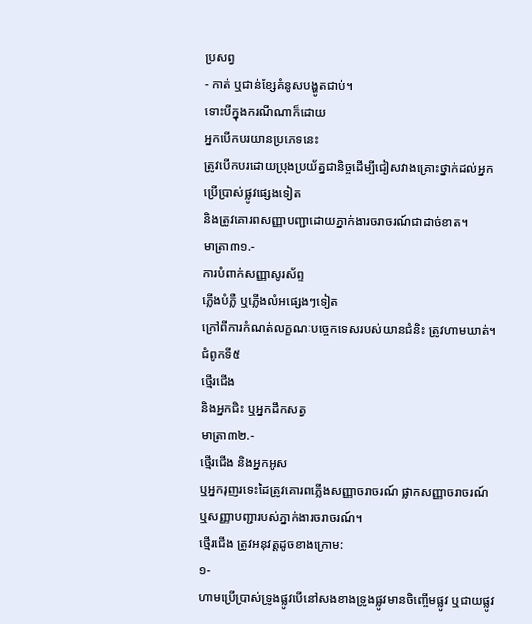ប្រសព្វ
- កាត់ ឬជាន់ខ្សែគំនូសបង្ហូតជាប់។
ទោះបីក្នុងករណីណាក៏ដោយ
អ្នកបើកបរយានប្រភេទនេះ
ត្រូវបើកបរដោយប្រុងប្រយ័ត្នជានិច្ចដើម្បីជៀសវាងគ្រោះថ្នាក់ដល់អ្នកប្រើប្រាស់ផ្លូវផ្សេងទៀត
និងត្រូវគោរពសញ្ញាបញ្ជាដោយភ្នាក់ងារចរាចរណ៍ជាដាច់ខាត។
មាត្រា៣១.-
ការបំពាក់សញ្ញាសូរស័ព្ទ
ភ្លើងបំភ្លឺ ឬភ្លើងលំអផ្សេងៗទៀត
ក្រៅពីការកំណត់លក្ខណៈបច្ចេកទេសរបស់យានជំនិះ ត្រូវហាមឃាត់។ ជំពូកទី៥
ថ្មើរជើង
និងអ្នកជិះ ឬអ្នកដឹកសត្វ
មាត្រា៣២.-
ថ្មើរជើង និងអ្នកអូស
ឬអ្នករុញរទេះដៃត្រូវគោរពភ្លើងសញ្ញាចរាចរណ៍ ផ្លាកសញ្ញាចរាចរណ៍
ឬសញ្ញាបញ្ជារបស់ភ្នាក់ងារចរាចរណ៍។
ថ្មើរជើង ត្រូវអនុវត្តដូចខាងក្រោម:
១-
ហាមប្រើប្រាស់ទ្រូងផ្លូវបើនៅសងខាងទ្រូងផ្លូវមានចិញ្ចើមផ្លូវ ឬជាយផ្លូវ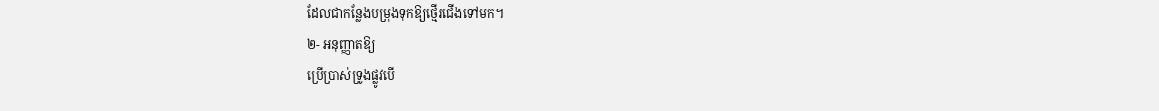ដែលជាកន្លែងបម្រុងទុកឱ្យថ្មើរជើងទៅមក។
២- អនុញ្ញាតឱ្យ
ប្រើប្រាស់ទ្រូងផ្លូវបើ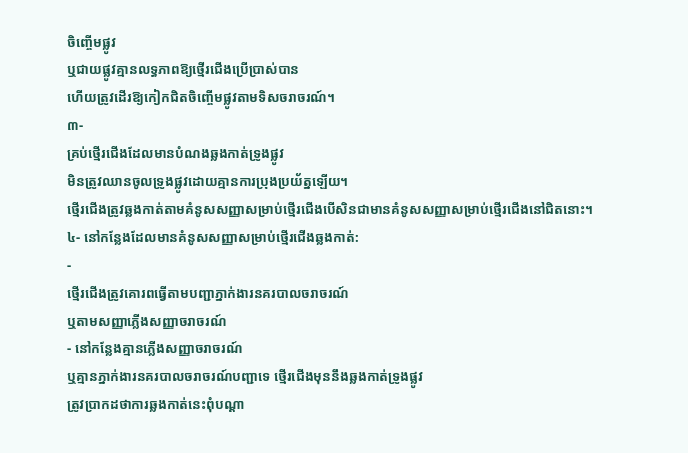ចិញ្ចើមផ្លូវ
ឬជាយផ្លូវគ្មានលទ្ធភាពឱ្យថ្មើរជើងប្រើប្រាស់បាន
ហើយត្រូវដើរឱ្យកៀកជិតចិញ្ចើមផ្លូវតាមទិសចរាចរណ៍។
៣-
គ្រប់ថ្មើរជើងដែលមានបំណងឆ្លងកាត់ទ្រូងផ្លូវ
មិនត្រូវឈានចូលទ្រូងផ្លូវដោយគ្មានការប្រុងប្រយ័ត្នឡើយ។
ថ្មើរជើងត្រូវឆ្លងកាត់តាមគំនូសសញ្ញាសម្រាប់ថ្មើរជើងបើសិនជាមានគំនូសសញ្ញាសម្រាប់ថ្មើរជើងនៅជិតនោះ។
៤- នៅកន្លែងដែលមានគំនូសសញ្ញាសម្រាប់ថ្មើរជើងឆ្លងកាត់:
-
ថ្មើរជើងត្រូវគោរពធ្វើតាមបញ្ជាភ្នាក់ងារនគរបាលចរាចរណ៍
ឬតាមសញ្ញាភ្លើងសញ្ញាចរាចរណ៍
- នៅកន្លែងគ្មានភ្លើងសញ្ញាចរាចរណ៍
ឬគ្មានភ្នាក់ងារនគរបាលចរាចរណ៍បញ្ជាទេ ថ្មើរជើងមុននឹងឆ្លងកាត់ទ្រូងផ្លូវ
ត្រូវប្រាកដថាការឆ្លងកាត់នេះពុំបណ្ដា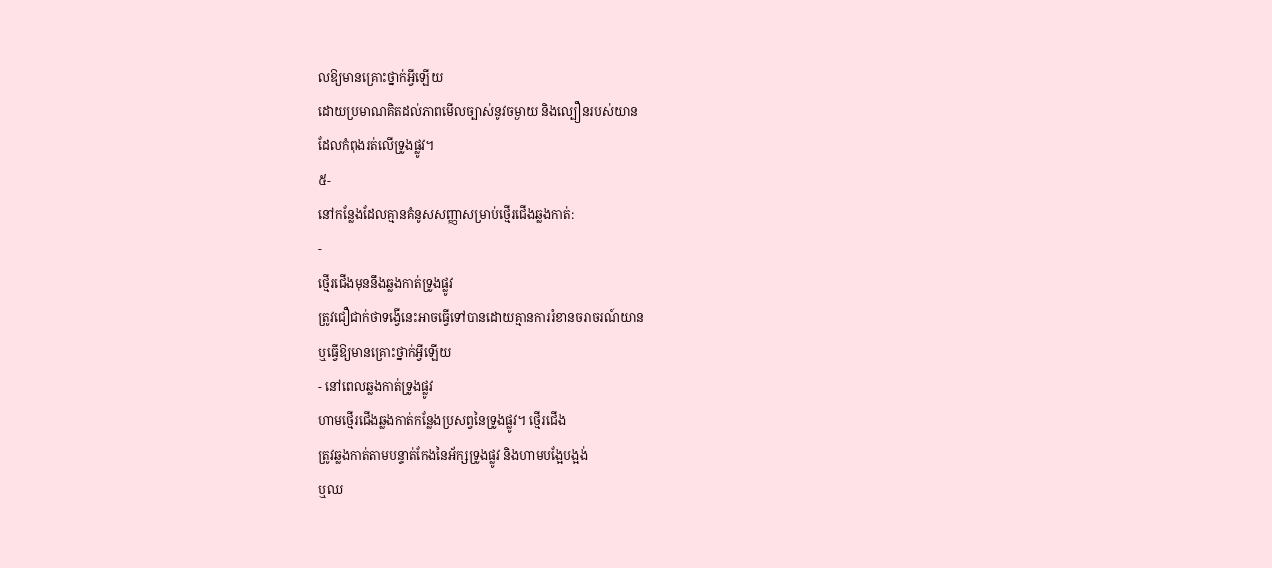លឱ្យមានគ្រោះថ្នាក់អ្វីឡើយ
ដោយប្រមាណគិតដល់ភាពមើលច្បាស់នូវចម្ងាយ និងល្បឿនរបស់យាន
ដែលកំពុងរត់លើទ្រូងផ្លូវ។
៥-
នៅកន្លែងដែលគ្មានគំនូសសញ្ញាសម្រាប់ថ្មើរជើងឆ្លងកាត់:
-
ថ្មើរជើងមុននឹងឆ្លងកាត់ទ្រូងផ្លូវ
ត្រូវជឿជាក់ថាទង្វើនេះអាចធ្វើទៅបានដោយគ្មានការរំខានចរាចរណ៍យាន
ឬធ្វើឱ្យមានគ្រោះថ្នាក់អ្វីឡើយ
- នៅពេលឆ្លងកាត់ទ្រូងផ្លូវ
ហាមថ្មើរជើងឆ្លងកាត់កន្លែងប្រសព្វនៃទ្រូងផ្លូវ។ ថ្មើរជើង
ត្រូវឆ្លងកាត់តាមបន្ទាត់កែងនៃអ័ក្សទ្រូងផ្លូវ និងហាមបង្អែបង្អង់
ឬឈ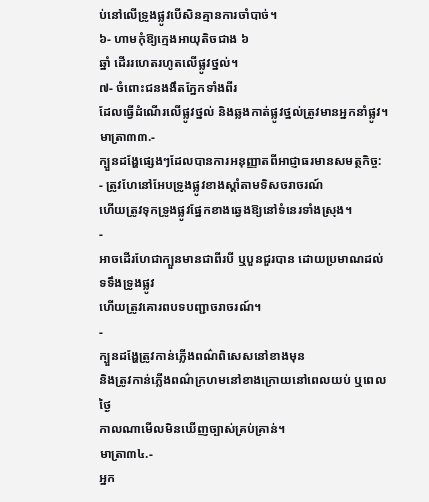ប់នៅលើទ្រូងផ្លូវបើសិនគ្មានការចាំបាច់។
៦- ហាមកុំឱ្យក្មេងអាយុតិចជាង ៦
ឆ្នាំ ដើររហេតរហូតលើផ្លូវថ្នល់។
៧- ចំពោះជនងងឹតភ្នែកទាំងពីរ
ដែលធ្វើដំណើរលើផ្លូវថ្នល់ និងឆ្លងកាត់ផ្លូវថ្នល់ត្រូវមានអ្នកនាំផ្លូវ។
មាត្រា៣៣.-
ក្បួនដង្ហែផ្សេងៗដែលបានការអនុញ្ញាតពីអាជ្ញាធរមានសមត្ថកិច្ច:
- ត្រូវហែនៅអែបទ្រូងផ្លូវខាងស្ដាំតាមទិសចរាចរណ៍
ហើយត្រូវទុកទ្រូងផ្លូវផ្នែកខាងឆ្វេងឱ្យនៅទំនេរទាំងស្រុង។
-
អាចដើរហែជាក្បួនមានជាពីរបី ឬបួនជួរបាន ដោយប្រមាណដល់ទទឹងទ្រូងផ្លូវ
ហើយត្រូវគោរពបទបញ្ជាចរាចរណ៍។
-
ក្បួនដង្ហែត្រូវកាន់ភ្លើងពណ៌ពិសេសនៅខាងមុន
និងត្រូវកាន់ភ្លើងពណ៌ក្រហមនៅខាងក្រោយនៅពេលយប់ ឬពេលថ្ងៃ
កាលណាមើលមិនឃើញច្បាស់គ្រប់គ្រាន់។
មាត្រា៣៤.-
អ្នក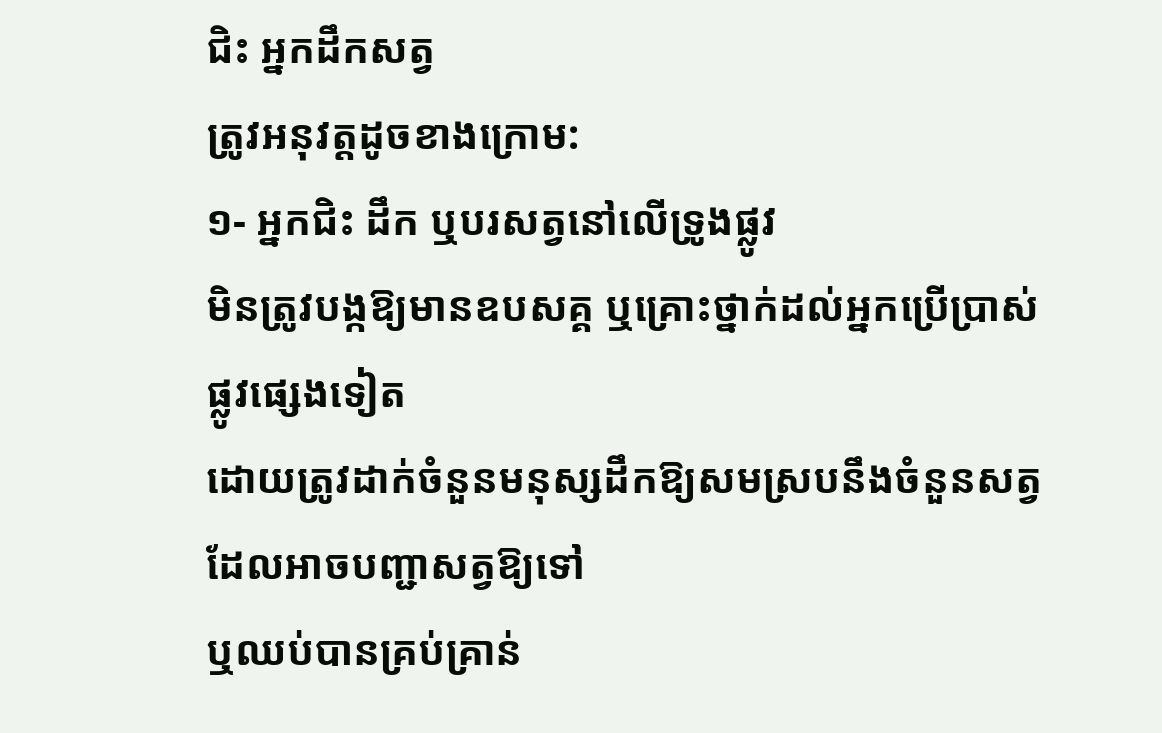ជិះ អ្នកដឹកសត្វ
ត្រូវអនុវត្តដូចខាងក្រោម:
១- អ្នកជិះ ដឹក ឬបរសត្វនៅលើទ្រូងផ្លូវ
មិនត្រូវបង្កឱ្យមានឧបសគ្គ ឬគ្រោះថ្នាក់ដល់អ្នកប្រើប្រាស់ផ្លូវផ្សេងទៀត
ដោយត្រូវដាក់ចំនួនមនុស្សដឹកឱ្យសមស្របនឹងចំនួនសត្វដែលអាចបញ្ជាសត្វឱ្យទៅ
ឬឈប់បានគ្រប់គ្រាន់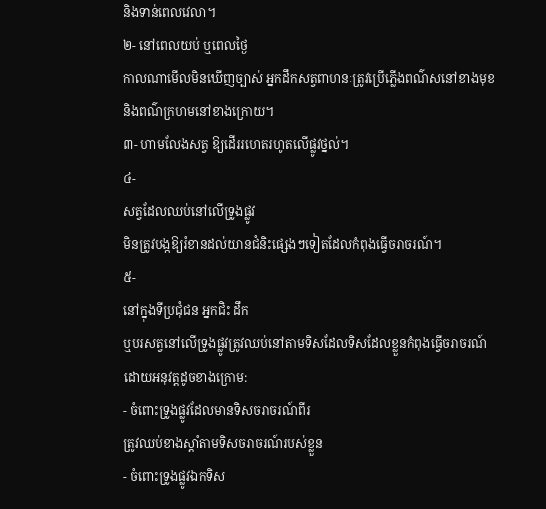និងទាន់ពេលវេលា។
២- នៅពេលយប់ ឬពេលថ្ងៃ
កាលណាមើលមិនឃើញច្បាស់ អ្នកដឹកសត្វពាហនៈត្រូវប្រើភ្លើងពណ៌សនៅខាងមុខ
និងពណ៌ក្រហមនៅខាងក្រោយ។
៣- ហាមលែងសត្វ ឱ្យដើររហេតរហូតលើផ្លូវថ្នល់។
៤-
សត្វដែលឈប់នៅលើទ្រូងផ្លូវ
មិនត្រូវបង្កឱ្យរំខានដល់យានជំនិះផ្សេងៗទៀតដែលកំពុងធ្វើចរាចរណ៍។
៥-
នៅក្នុងទីប្រជុំជន អ្នកជិះ ដឹក
ឬបរសត្វនៅលើទ្រូងផ្លូវត្រូវឈប់នៅតាមទិសដែលទិសដែលខ្លួនកំពុងធ្វើចរាចរណ៍
ដោយអនុវត្តដូចខាងក្រោម:
- ចំពោះទ្រូងផ្លូវដែលមានទិសចរាចរណ៍ពីរ
ត្រូវឈប់ខាងស្ដាំតាមទិសចរាចរណ៍របស់ខ្លួន
- ចំពោះទ្រូងផ្លូវឯកទិស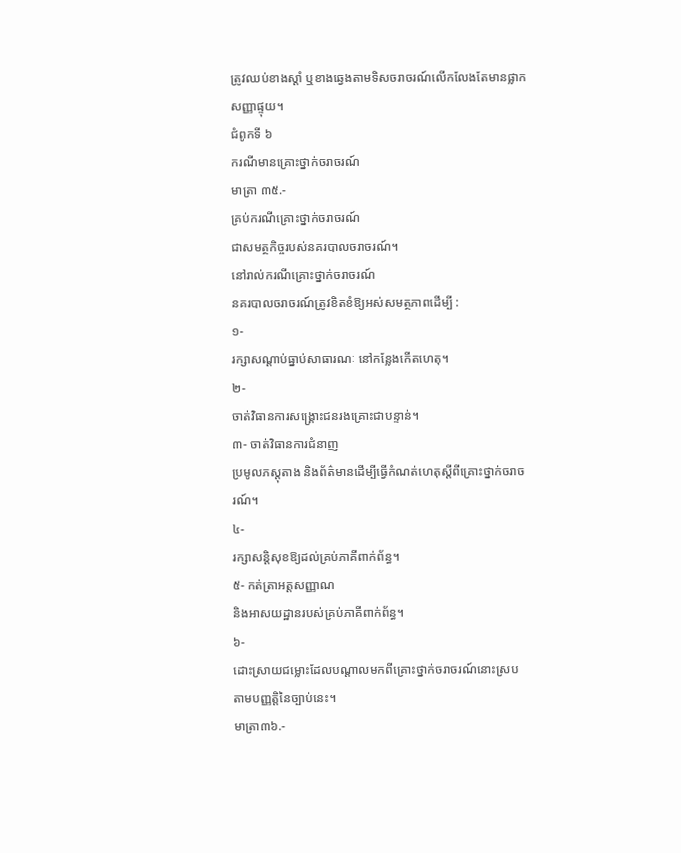ត្រូវឈប់ខាងស្ដាំ ឬខាងឆ្វេងតាមទិសចរាចរណ៍លើកលែងតែមានផ្លាកសញ្ញាផ្ទុយ។
ជំពូកទី ៦
ករណីមានគ្រោះថ្នាក់ចរាចរណ៍
មាត្រា ៣៥.-
គ្រប់ករណីគ្រោះថ្នាក់ចរាចរណ៍
ជាសមត្ថកិច្ចរបស់នគរបាលចរាចរណ៍។
នៅរាល់ករណីគ្រោះថ្នាក់ចរាចរណ៍
នគរបាលចរាចរណ៍ត្រូវខិតខំឱ្យអស់សមត្ថភាពដើម្បី :
១-
រក្សាសណ្ដាប់ធ្នាប់សាធារណៈ នៅកន្លែងកើតហេតុ។
២-
ចាត់វិធានការសង្គ្រោះជនរងគ្រោះជាបន្ទាន់។
៣- ចាត់វិធានការជំនាញ
ប្រមូលភស្តុតាង និងព័ត៌មានដើម្បីធ្វើកំណត់ហេតុស្ដីពីគ្រោះថ្នាក់ចរាចរណ៍។
៤-
រក្សាសន្តិសុខឱ្យដល់គ្រប់ភាគីពាក់ព័ន្ធ។
៥- កត់ត្រាអត្តសញ្ញាណ
និងអាសយដ្ឋានរបស់គ្រប់ភាគីពាក់ព័ន្ធ។
៦-
ដោះស្រាយជម្លោះដែលបណ្ដាលមកពីគ្រោះថ្នាក់ចរាចរណ៍នោះស្របតាមបញ្ញត្តិនៃច្បាប់នេះ។
មាត្រា៣៦.-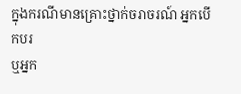ក្នុងករណីមានគ្រោះថ្នាក់ចរាចរណ៍ អ្នកបើកបរ
ឬអ្នក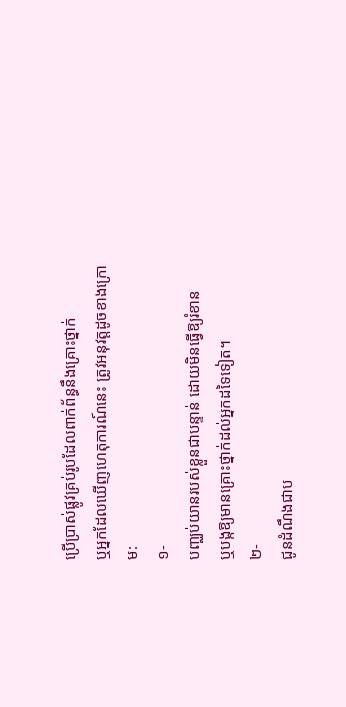ប្រើប្រាស់ផ្លូវគ្រប់រូបដែលពាក់ព័ន្ធនឹងគ្រោះថ្នាក់
ឬអ្នកដែលឃើញហេតុការណ៍នេះ ត្រូវអនុវត្តដូចខាងក្រោម:
១-
បញ្ឈប់យានរបស់ខ្លួនជាបន្ទាន់ ដោយមិនធ្វើឱ្យរំខាន
ឬបង្កឱ្យមានគ្រោះថ្នាក់ដល់អ្នកដទៃទៀត។
២-
ជូនដំណឹងជាប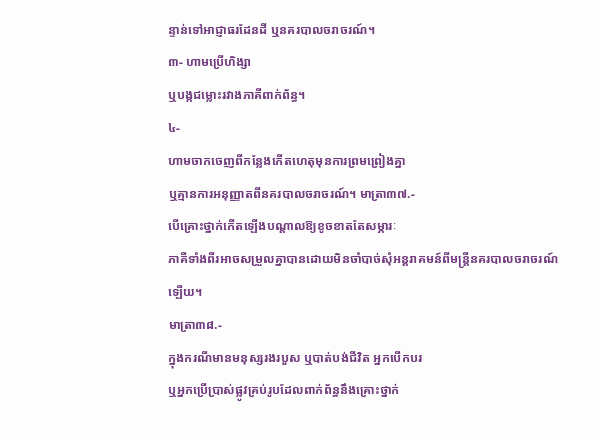ន្ទាន់ទៅអាជ្ញាធរដែនដី ឬនគរបាលចរាចរណ៍។
៣- ហាមប្រើហិង្សា
ឬបង្កជម្លោះរវាងភាគីពាក់ព័ន្ធ។
៤-
ហាមចាកចេញពីកន្លែងកើតហេតុមុនការព្រមព្រៀងគ្នា
ឬគ្មានការអនុញ្ញាតពីនគរបាលចរាចរណ៍។ មាត្រា៣៧.-
បើគ្រោះថ្នាក់កើតឡើងបណ្ដាលឱ្យខូចខាតតែសម្ភារៈ
ភាគីទាំងពីរអាចសម្រួលគ្នាបានដោយមិនចាំបាច់សុំអន្តរាគមន៍ពីមន្ត្រីនគរបាលចរាចរណ៍ឡើយ។
មាត្រា៣៨.-
ក្នុងករណីមានមនុស្សរងរបួស ឬបាត់បង់ជីវិត អ្នកបើកបរ
ឬអ្នកប្រើប្រាស់ផ្លូវគ្រប់រូបដែលពាក់ព័ន្ធនឹងគ្រោះថ្នាក់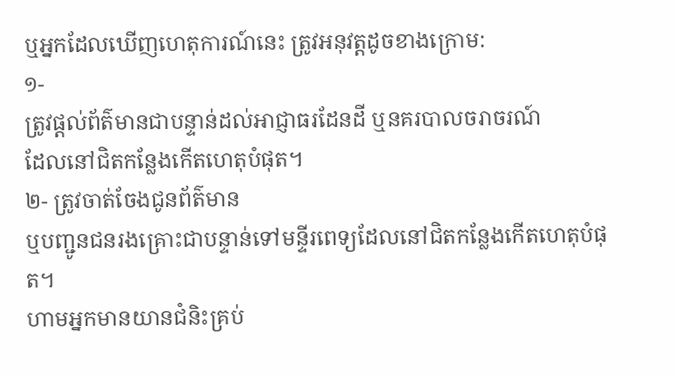ឬអ្នកដែលឃើញហេតុការណ៍នេះ ត្រូវអនុវត្តដូចខាងក្រោម:
១-
ត្រូវផ្ដល់ព័ត៌មានជាបន្ទាន់ដល់អាជ្ញាធរដែនដី ឬនគរបាលចរាចរណ៍
ដែលនៅជិតកន្លែងកើតហេតុបំផុត។
២- ត្រូវចាត់ចែងជូនព័ត៌មាន
ឬបញ្ជូនជនរងគ្រោះជាបន្ទាន់ទៅមន្ទីរពេទ្យដែលនៅជិតកន្លែងកើតហេតុបំផុត។
ហាមអ្នកមានយានជំនិះគ្រប់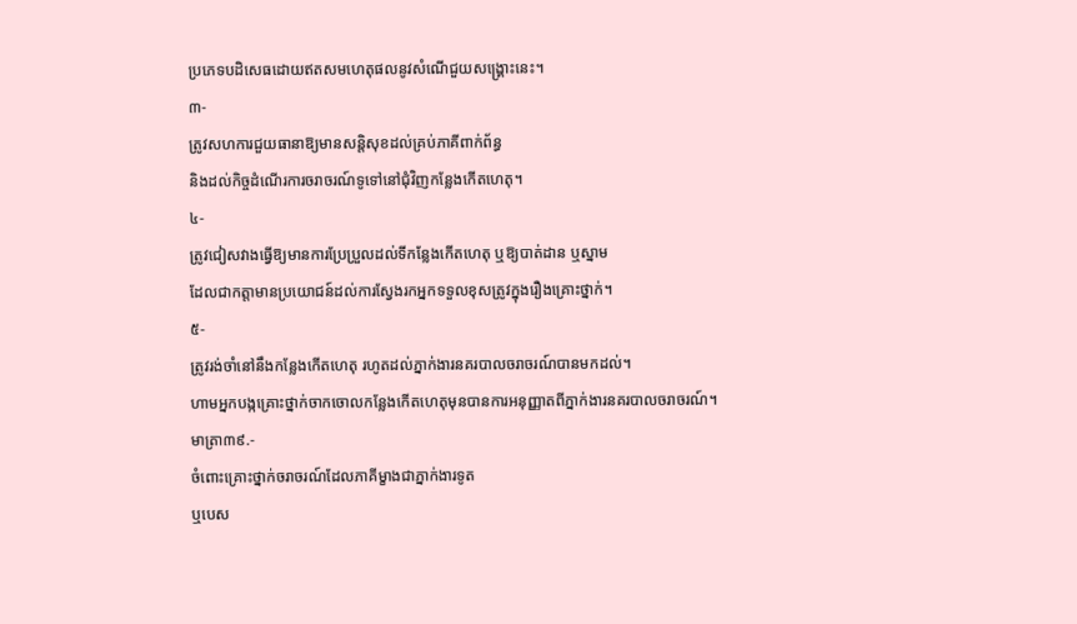ប្រភេទបដិសេធដោយឥតសមហេតុផលនូវសំណើជួយសង្គ្រោះនេះ។
៣-
ត្រូវសហការជួយធានាឱ្យមានសន្តិសុខដល់គ្រប់ភាគីពាក់ព័ន្ធ
និងដល់កិច្ចដំណើរការចរាចរណ៍ទូទៅនៅជុំវិញកន្លែងកើតហេតុ។
៤-
ត្រូវជៀសវាងធ្វើឱ្យមានការប្រែប្រួលដល់ទីកន្លែងកើតហេតុ ឬឱ្យបាត់ដាន ឬស្នាម
ដែលជាកត្តាមានប្រយោជន៍ដល់ការស្វែងរកអ្នកទទួលខុសត្រូវក្នុងរឿងគ្រោះថ្នាក់។
៥-
ត្រូវរង់ចាំនៅនឹងកន្លែងកើតហេតុ រហូតដល់ភ្នាក់ងារនគរបាលចរាចរណ៍បានមកដល់។
ហាមអ្នកបង្កគ្រោះថ្នាក់ចាកចោលកន្លែងកើតហេតុមុនបានការអនុញ្ញាតពីភ្នាក់ងារនគរបាលចរាចរណ៍។
មាត្រា៣៩.-
ចំពោះគ្រោះថ្នាក់ចរាចរណ៍ដែលភាគីម្ខាងជាភ្នាក់ងារទូត
ឬបេស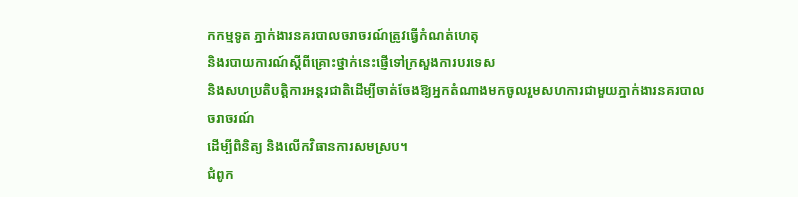កកម្មទូត ភ្នាក់ងារនគរបាលចរាចរណ៍ត្រូវធ្វើកំណត់ហេតុ
និងរបាយការណ៍ស្ដីពីគ្រោះថ្នាក់នេះផ្ញើទៅក្រសួងការបរទេស
និងសហប្រតិបត្តិការអន្តរជាតិដើម្បីចាត់ចែងឱ្យអ្នកតំណាងមកចូលរួមសហការជាមួយភ្នាក់ងារនគរបាលចរាចរណ៍
ដើម្បីពិនិត្យ និងលើកវិធានការសមស្រប។
ជំពូក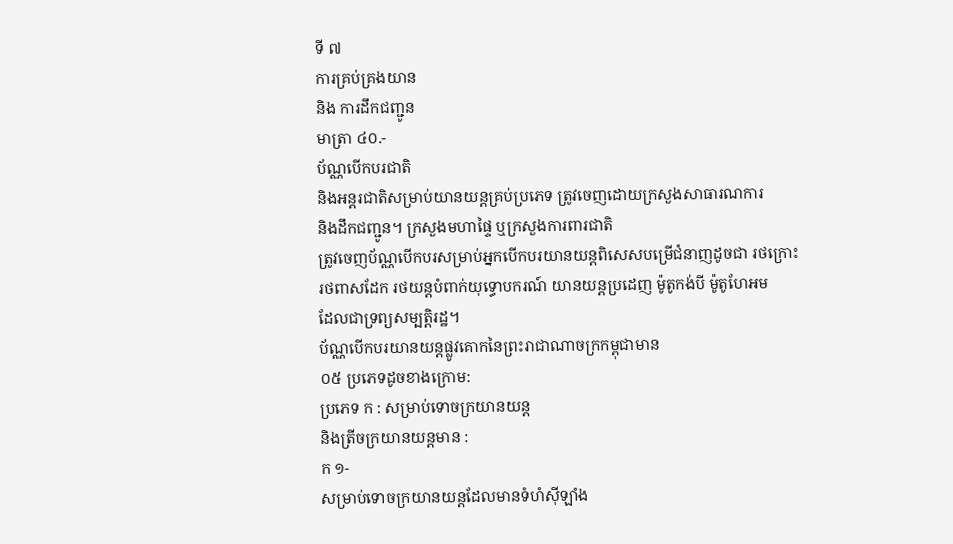ទី ៧
ការគ្រប់គ្រងយាន
និង ការដឹកជញ្ជូន
មាត្រា ៤០.-
ប័ណ្ណបើកបរជាតិ
និងអន្តរជាតិសម្រាប់យានយន្តគ្រប់ប្រភេទ ត្រូវចេញដោយក្រសួងសាធារណការ
និងដឹកជញ្ជូន។ ក្រសួងមហាផ្ទៃ ឬក្រសួងការពារជាតិ
ត្រូវចេញប័ណ្ណបើកបរសម្រាប់អ្នកបើកបរយានយន្តពិសេសបម្រើជំនាញដូចជា រថក្រោះ
រថពាសដែក រថយន្តបំពាក់យុទ្ធោបករណ៍ យានយន្តប្រដេញ ម៉ូតូកង់បី ម៉ូតូហែអម
ដែលជាទ្រព្យសម្បត្តិរដ្ឋ។
ប័ណ្ណបើកបរយានយន្តផ្លូវគោកនៃព្រះរាជាណាចក្រកម្ពុជាមាន
០៥ ប្រភេទដូចខាងក្រោម:
ប្រភេទ ក : សម្រាប់ទោចក្រយានយន្ត
និងត្រីចក្រយានយន្តមាន :
ក ១-
សម្រាប់ទោចក្រយានយន្តដែលមានទំហំស៊ីឡាំង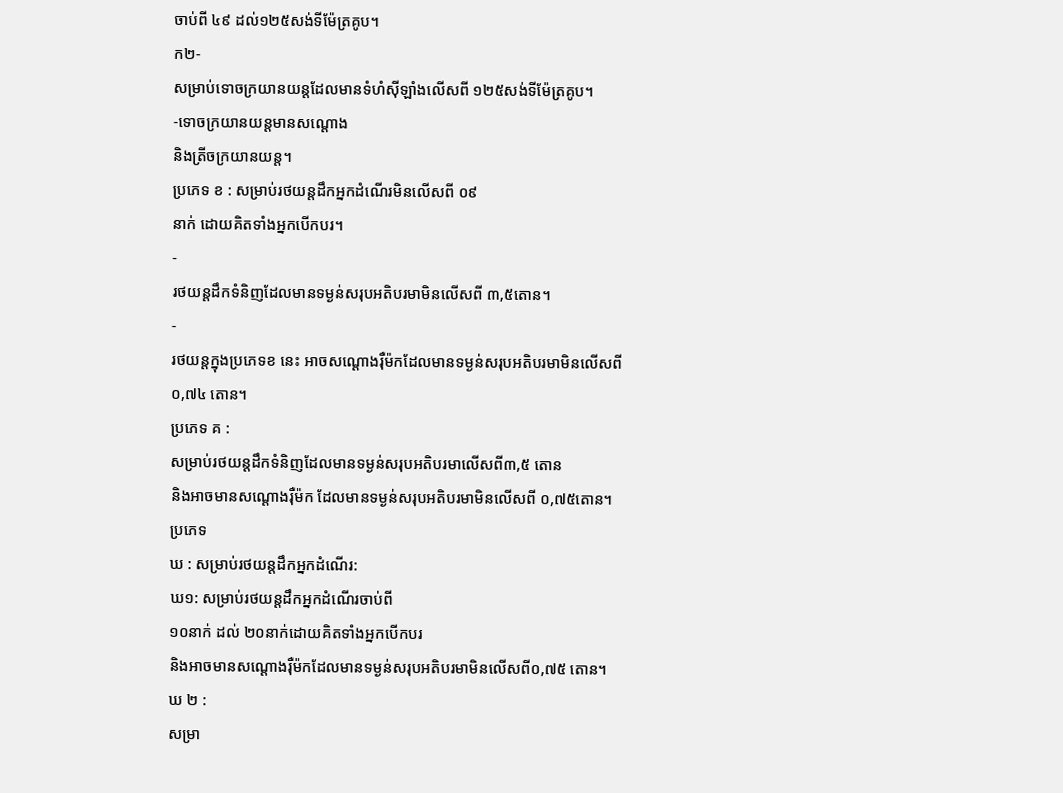ចាប់ពី ៤៩ ដល់១២៥សង់ទីម៉ែត្រគូប។
ក២-
សម្រាប់ទោចក្រយានយន្តដែលមានទំហំស៊ីឡាំងលើសពី ១២៥សង់ទីម៉ែត្រគូប។
-ទោចក្រយានយន្តមានសណ្ដោង
និងត្រីចក្រយានយន្ត។
ប្រភេទ ខ : សម្រាប់រថយន្តដឹកអ្នកដំណើរមិនលើសពី ០៩
នាក់ ដោយគិតទាំងអ្នកបើកបរ។
-
រថយន្តដឹកទំនិញដែលមានទម្ងន់សរុបអតិបរមាមិនលើសពី ៣,៥តោន។
-
រថយន្តក្នុងប្រភេទខ នេះ អាចសណ្ដោងរ៉ឺម៉កដែលមានទម្ងន់សរុបអតិបរមាមិនលើសពី
០,៧៤ តោន។
ប្រភេទ គ :
សម្រាប់រថយន្តដឹកទំនិញដែលមានទម្ងន់សរុបអតិបរមាលើសពី៣,៥ តោន
និងអាចមានសណ្ដោងរ៉ឺម៉ក ដែលមានទម្ងន់សរុបអតិបរមាមិនលើសពី ០,៧៥តោន។
ប្រភេទ
ឃ : សម្រាប់រថយន្តដឹកអ្នកដំណើរ:
ឃ១: សម្រាប់រថយន្តដឹកអ្នកដំណើរចាប់ពី
១០នាក់ ដល់ ២០នាក់ដោយគិតទាំងអ្នកបើកបរ
និងអាចមានសណ្ដោងរ៉ឺម៉កដែលមានទម្ងន់សរុបអតិបរមាមិនលើសពី០,៧៥ តោន។
ឃ ២ :
សម្រា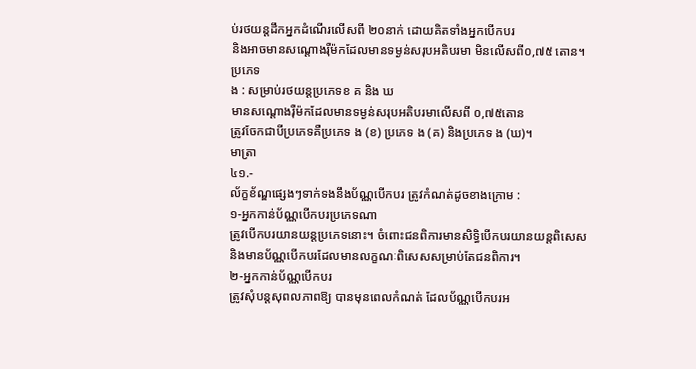ប់រថយន្តដឹកអ្នកដំណើរលើសពី ២០នាក់ ដោយគិតទាំងអ្នកបើកបរ
និងអាចមានសណ្ដោងរ៉ឺម៉កដែលមានទម្ងន់សរុបអតិបរមា មិនលើសពី០,៧៥ តោន។
ប្រភេទ
ង : សម្រាប់រថយន្តប្រភេទខ គ និង ឃ
មានសណ្ដោងរ៉ឺម៉កដែលមានទម្ងន់សរុបអតិបរមាលើសពី ០,៧៥តោន
ត្រូវចែកជាបីប្រភេទគឺប្រភេទ ង (ខ) ប្រភេទ ង (គ) និងប្រភេទ ង (ឃ)។
មាត្រា
៤១.-
ល័ក្ខខ័ណ្ឌផ្សេងៗទាក់ទងនឹងប័ណ្ណបើកបរ ត្រូវកំណត់ដូចខាងក្រោម :
១-អ្នកកាន់ប័ណ្ណបើកបរប្រភេទណា
ត្រូវបើកបរយានយន្តប្រភេទនោះ។ ចំពោះជនពិការមានសិទ្ធិបើកបរយានយន្តពិសេស
និងមានប័ណ្ណបើកបរដែលមានលក្ខណៈពិសេសសម្រាប់តែជនពិការ។
២-អ្នកកាន់ប័ណ្ណបើកបរ
ត្រូវសុំបន្តសុពលភាពឱ្យ បានមុនពេលកំណត់ ដែលប័ណ្ណបើកបរអ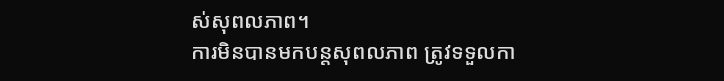ស់សុពលភាព។
ការមិនបានមកបន្តសុពលភាព ត្រូវទទួលកា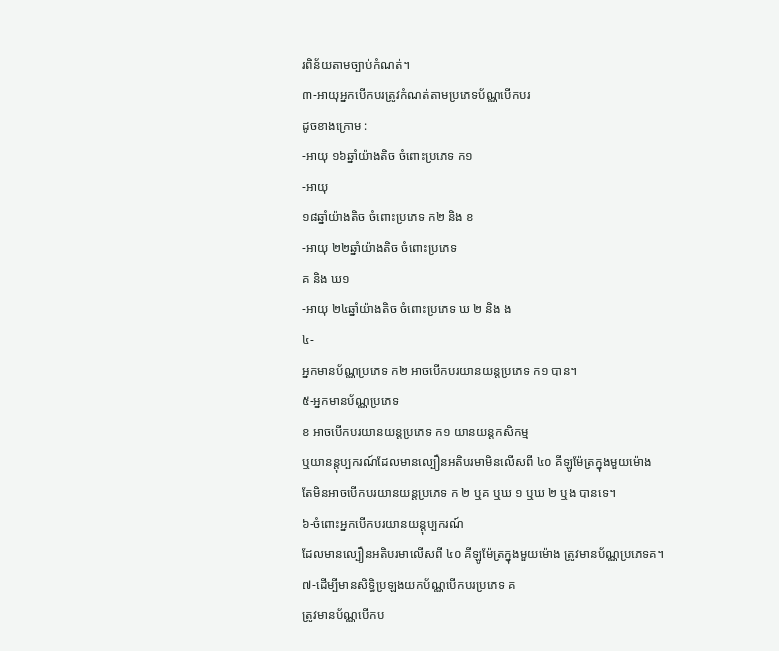រពិន័យតាមច្បាប់កំណត់។
៣-អាយុអ្នកបើកបរត្រូវកំណត់តាមប្រភេទប័ណ្ណបើកបរ
ដូចខាងក្រោម :
-អាយុ ១៦ឆ្នាំយ៉ាងតិច ចំពោះប្រភេទ ក១
-អាយុ
១៨ឆ្នាំយ៉ាងតិច ចំពោះប្រភេទ ក២ និង ខ
-អាយុ ២២ឆ្នាំយ៉ាងតិច ចំពោះប្រភេទ
គ និង ឃ១
-អាយុ ២៤ឆ្នាំយ៉ាងតិច ចំពោះប្រភេទ ឃ ២ និង ង
៤-
អ្នកមានប័ណ្ណប្រភេទ ក២ អាចបើកបរយានយន្តប្រភេទ ក១ បាន។
៥-អ្នកមានប័ណ្ណប្រភេទ
ខ អាចបើកបរយានយន្តប្រភេទ ក១ យានយន្តកសិកម្ម
ឬយានន្ដុប្បករណ៍ដែលមានល្បឿនអតិបរមាមិនលើសពី ៤០ គីឡូម៉ែត្រក្នុងមួយម៉ោង
តែមិនអាចបើកបរយានយន្តប្រភេទ ក ២ ឬគ ឬឃ ១ ឬឃ ២ ឬង បានទេ។
៦-ចំពោះអ្នកបើកបរយានយន្ដុប្បករណ៍
ដែលមានល្បឿនអតិបរមាលើសពី ៤០ គីឡូម៉ែត្រក្នុងមួយម៉ោង ត្រូវមានប័ណ្ណប្រភេទគ។
៧-ដើម្បីមានសិទ្ធិប្រឡងយកប័ណ្ណបើកបរប្រភេទ គ
ត្រូវមានប័ណ្ណបើកប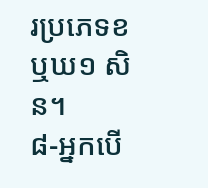រប្រភេទខ ឬឃ១ សិន។
៨-អ្នកបើ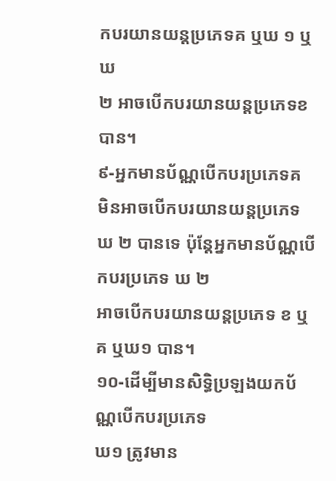កបរយានយន្តប្រភេទគ ឬឃ ១ ឬឃ
២ អាចបើកបរយានយន្តប្រភេទខបាន។
៩-អ្នកមានប័ណ្ណបើកបរប្រភេទគ
មិនអាចបើកបរយានយន្តប្រភេទ ឃ ២ បានទេ ប៉ុន្តែអ្នកមានប័ណ្ណបើកបរប្រភេទ ឃ ២
អាចបើកបរយានយន្តប្រភេទ ខ ឬគ ឬឃ១ បាន។
១០-ដើម្បីមានសិទ្ធិប្រឡងយកប័ណ្ណបើកបរប្រភេទ
ឃ១ ត្រូវមាន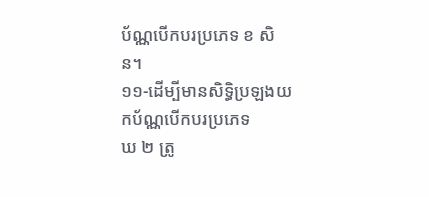ប័ណ្ណបើកបរប្រភេទ ខ សិន។
១១-ដើម្បីមានសិទ្ធិប្រឡងយកប័ណ្ណបើកបរប្រភេទ
ឃ ២ ត្រូ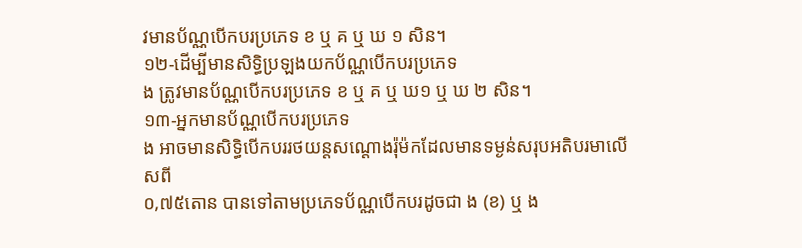វមានប័ណ្ណបើកបរប្រភេទ ខ ឬ គ ឬ ឃ ១ សិន។
១២-ដើម្បីមានសិទ្ធិប្រឡងយកប័ណ្ណបើកបរប្រភេទ
ង ត្រូវមានប័ណ្ណបើកបរប្រភេទ ខ ឬ គ ឬ ឃ១ ឬ ឃ ២ សិន។
១៣-អ្នកមានប័ណ្ណបើកបរប្រភេទ
ង អាចមានសិទ្ធិបើកបររថយន្តសណ្ដោងរ៉ុម៉កដែលមានទម្ងន់សរុបអតិបរមាលើសពី
០,៧៥តោន បានទៅតាមប្រភេទប័ណ្ណបើកបរដូចជា ង (ខ) ឬ ង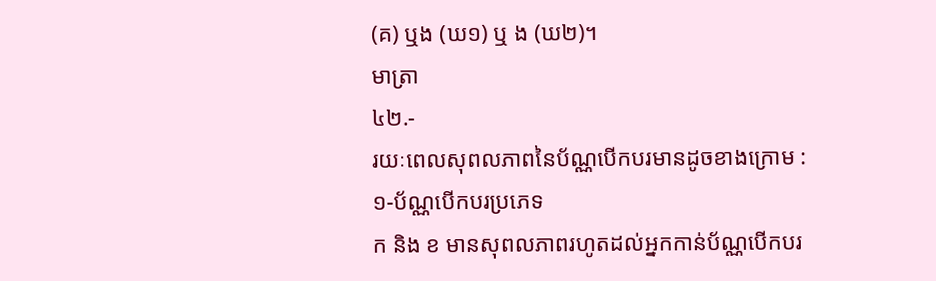(គ) ឬង (ឃ១) ឬ ង (ឃ២)។
មាត្រា
៤២.-
រយៈពេលសុពលភាពនៃប័ណ្ណបើកបរមានដូចខាងក្រោម :
១-ប័ណ្ណបើកបរប្រភេទ
ក និង ខ មានសុពលភាពរហូតដល់អ្នកកាន់ប័ណ្ណបើកបរ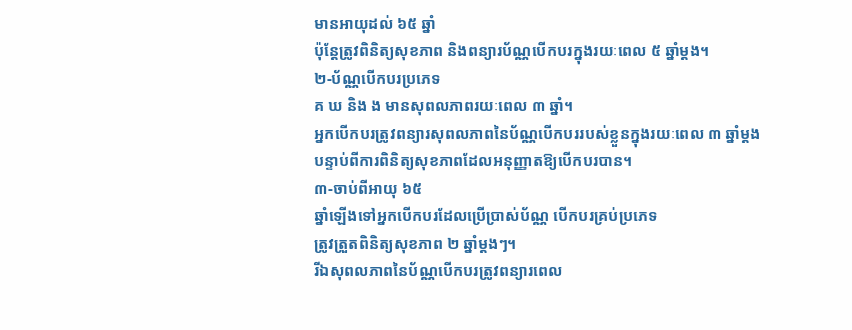មានអាយុដល់ ៦៥ ឆ្នាំ
ប៉ុន្តែត្រូវពិនិត្យសុខភាព និងពន្យារប័ណ្ណបើកបរក្នុងរយៈពេល ៥ ឆ្នាំម្ដង។
២-ប័ណ្ណបើកបរប្រភេទ
គ ឃ និង ង មានសុពលភាពរយៈពេល ៣ ឆ្នាំ។
អ្នកបើកបរត្រូវពន្យារសុពលភាពនៃប័ណ្ណបើកបររបស់ខ្លួនក្នុងរយៈពេល ៣ ឆ្នាំម្ដង
បន្ទាប់ពីការពិនិត្យសុខភាពដែលអនុញ្ញាតឱ្យបើកបរបាន។
៣-ចាប់ពីអាយុ ៦៥
ឆ្នាំឡើងទៅអ្នកបើកបរដែលប្រើប្រាស់ប័ណ្ណ បើកបរគ្រប់ប្រភេទ
ត្រូវត្រួតពិនិត្យសុខភាព ២ ឆ្នាំម្ដងៗ។
រីឯសុពលភាពនៃប័ណ្ណបើកបរត្រូវពន្យារពេល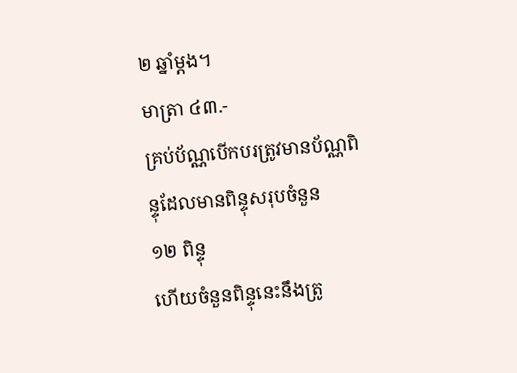២ ឆ្នាំម្ដង។
មាត្រា ៤៣.-
គ្រប់ប័ណ្ណបើកបរត្រូវមានប័ណ្ណពិន្ទុដែលមានពិន្ទុសរុបចំនួន
១២ ពិន្ទុ
ហើយចំនួនពិន្ទុនេះនឹងត្រូ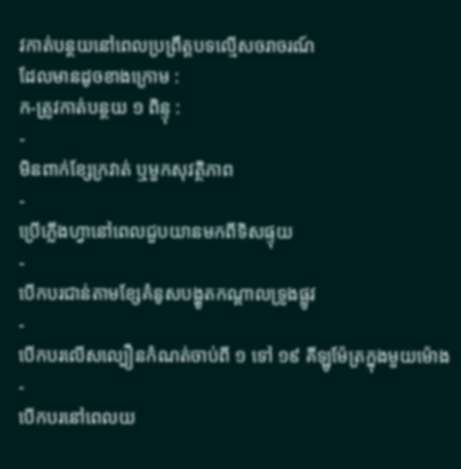វកាត់បន្ថយនៅពេលប្រព្រឹត្តបទល្មើសចរាចរណ៍
ដែលមានដូចខាងក្រោម :
ក-ត្រូវកាត់បន្ថយ ១ ពិន្ទុ :
-
មិនពាក់ខ្សែក្រវាត់ ឬមួកសុវត្ថិភាព
-
ប្រើភ្លើងហ្វានៅពេលជួបយានមកពីទិសផ្ទុយ
-
បើកបរជាន់តាមខ្សែគំនូសបង្ហូតកណ្ដាលទ្រូងផ្លូវ
-
បើកបរលើសល្បឿនកំណត់ចាប់ពី ១ ទៅ ១៩ គីឡូម៉ែត្រក្នុងមួយម៉ោង
-
បើកបរនៅពេលយ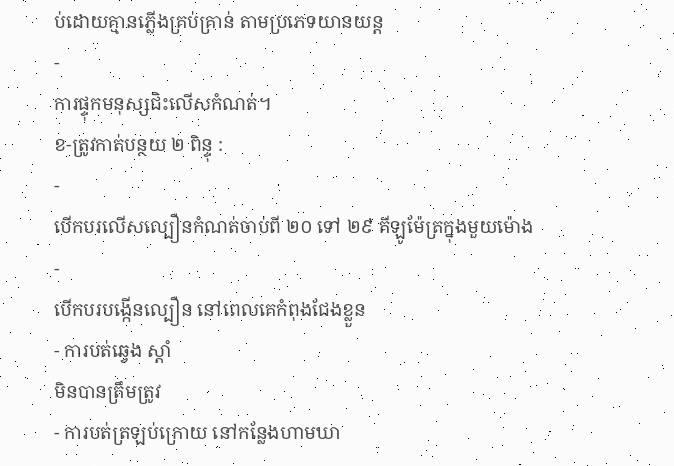ប់ដោយគ្មានភ្លើងគ្រប់គ្រាន់ តាមប្រភេទយានយន្ត
-
ការផ្ទុកមនុស្សជិះលើសកំណត់។
ខ-ត្រូវកាត់បន្ថយ ២ ពិន្ទុ :
-
បើកបរលើសល្បឿនកំណត់ចាប់ពី ២០ ទៅ ២៩ គីឡូម៉ែត្រក្នុងមួយម៉ោង
-
បើកបរបង្កើនល្បឿន នៅពេលគេកំពុងជែងខ្លួន
- ការបត់ឆ្វេង ស្ដាំ
មិនបានត្រឹមត្រូវ
- ការបត់ត្រឡប់ក្រោយ នៅកន្លែងហាមឃា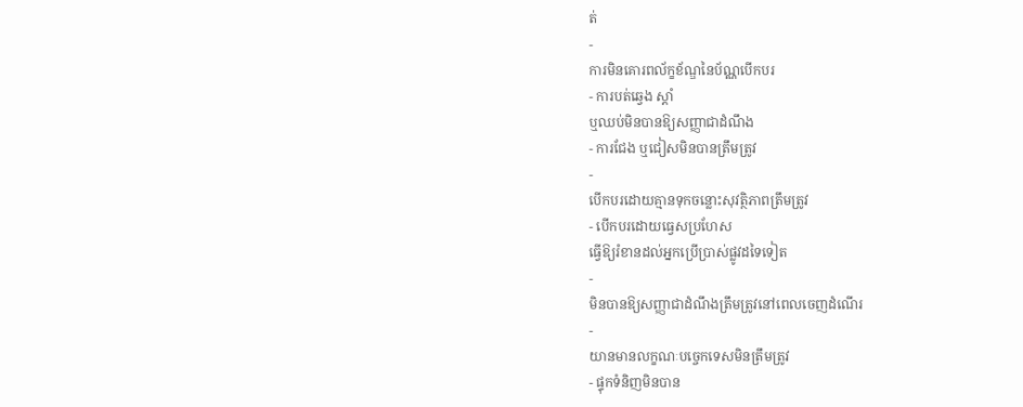ត់
-
ការមិនគោរពល័ក្ខខ័ណ្ឌនៃប័ណ្ណបើកបរ
- ការបត់ឆ្វេង ស្ដាំ
ឬឈប់មិនបានឱ្យសញ្ញាជាដំណឹង
- ការជែង ឬជៀសមិនបានត្រឹមត្រូវ
-
បើកបរដោយគ្មានទុកចន្លោះសុវត្ថិភាពត្រឹមត្រូវ
- បើកបរដោយធ្វេសប្រហែស
ធ្វើឱ្យរំខានដល់អ្នកប្រើប្រាស់ផ្លូវដទៃទៀត
-
មិនបានឱ្យសញ្ញាជាដំណឹងត្រឹមត្រូវនៅពេលចេញដំណើរ
-
យានមានលក្ខណៈបច្ចេកទេសមិនត្រឹមត្រូវ
- ផ្ទុកទំនិញមិនបាន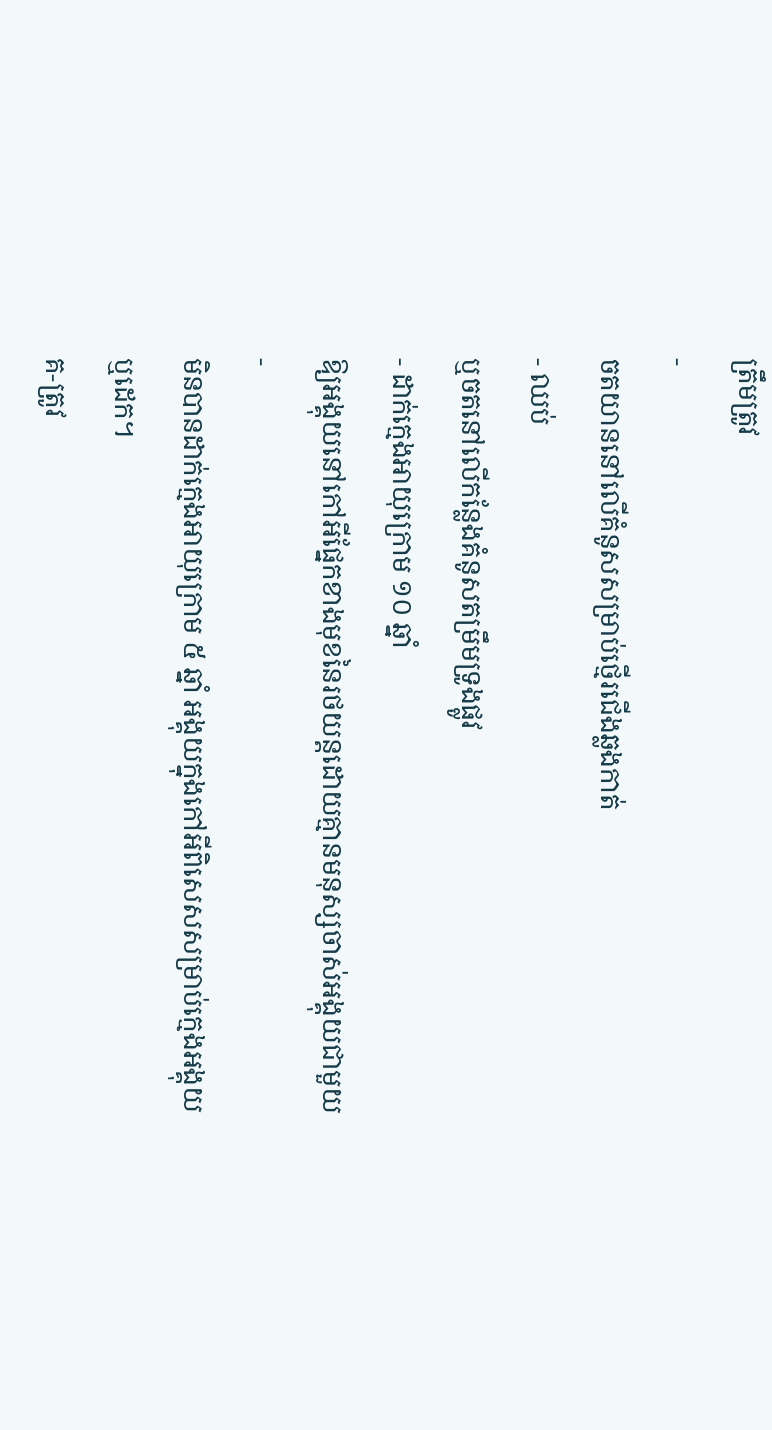ត្រឹមត្រូវ
-
ចតយាននៅលើគំនូសសម្រាប់ថ្មើរជើងឆ្លងកាត់
- ឈប់
ឬចតនៅលើកន្លែងគំនូសតម្រឹមទ្រូងផ្លូវ
- ដាក់ក្មេងអាយុក្រោម ១០ ឆ្នាំ
ឱ្យអង្គុយនៅកៅអីផ្នែកខាងមុខនៃរថយន្តដោយគ្មានមនុស្សចាស់អង្គុយជាមួយ
-
មិនបានដាក់ក្មេងអាយុក្រោម ៥ ឆ្នាំ អង្គុយក្នុងកៅអីពិសេសសម្រាប់ក្មេងអង្គុយ
ឬដេក។
គ-ត្រូវ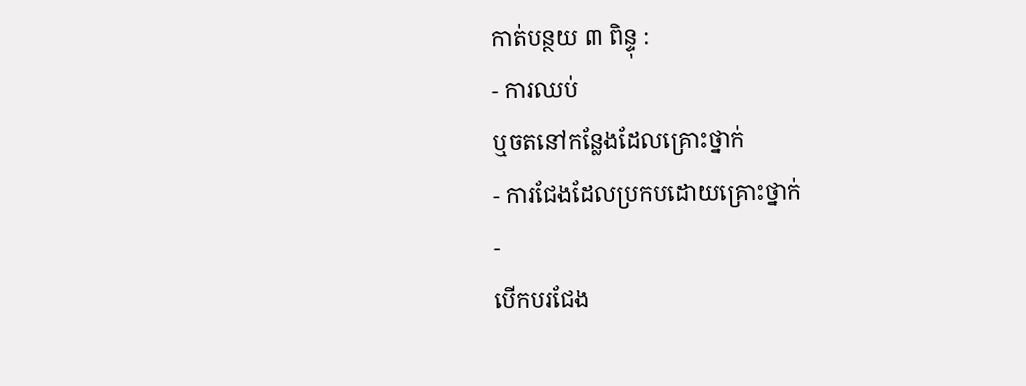កាត់បន្ថយ ៣ ពិន្ទុ :
- ការឈប់
ឬចតនៅកន្លែងដែលគ្រោះថ្នាក់
- ការជែងដែលប្រកបដោយគ្រោះថ្នាក់
-
បើកបរជែង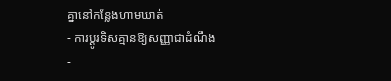គ្នានៅកន្លែងហាមឃាត់
- ការប្ដូរទិសគ្មានឱ្យសញ្ញាជាដំណឹង
-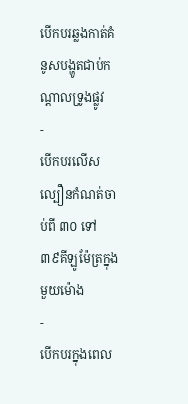បើកបរឆ្លងកាត់គំនូសបង្ហូតជាប់កណ្ដាលទ្រូងផ្លូវ
-
បើកបរលើសល្បឿនកំណត់ចាប់ពី ៣០ ទៅ ៣៩គីឡូម៉ែត្រក្នុងមួយម៉ោង
-
បើកបរក្នុងពេល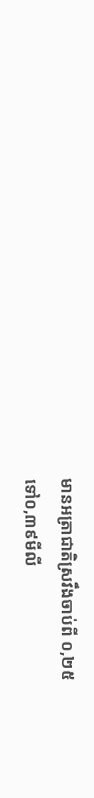មានអត្រាជាតិស្រវឹងចាប់ពី ០,២៥
ទៅ០,៣៩មីលី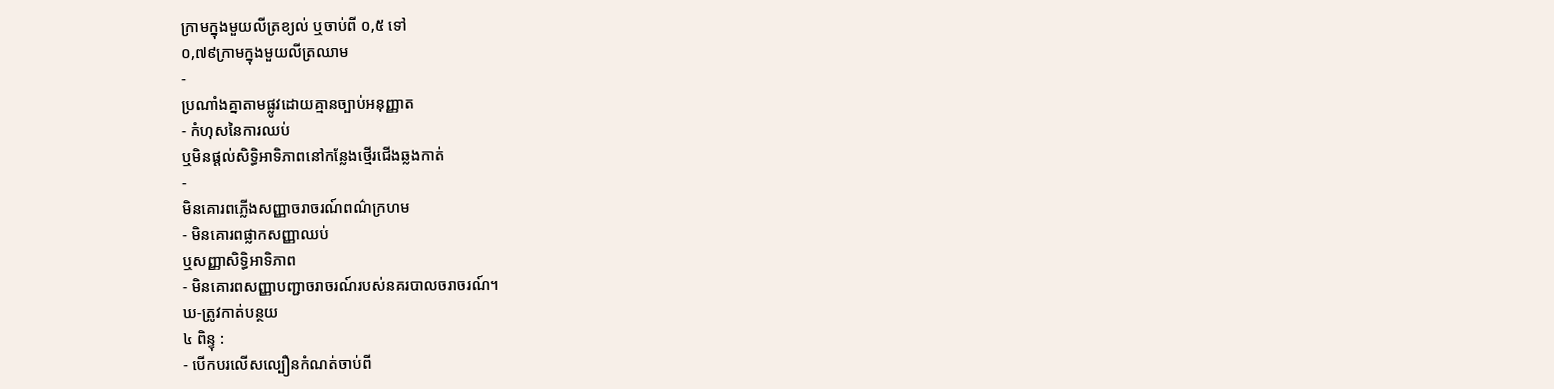ក្រាមក្នុងមួយលីត្រខ្យល់ ឬចាប់ពី ០,៥ ទៅ
០,៧៩ក្រាមក្នុងមួយលីត្រឈាម
-
ប្រណាំងគ្នាតាមផ្លូវដោយគ្មានច្បាប់អនុញ្ញាត
- កំហុសនៃការឈប់
ឬមិនផ្ដល់សិទ្ធិអាទិភាពនៅកន្លែងថ្មើរជើងឆ្លងកាត់
-
មិនគោរពភ្លើងសញ្ញាចរាចរណ៍ពណ៌ក្រហម
- មិនគោរពផ្លាកសញ្ញាឈប់
ឬសញ្ញាសិទ្ធិអាទិភាព
- មិនគោរពសញ្ញាបញ្ជាចរាចរណ៍របស់នគរបាលចរាចរណ៍។
ឃ-ត្រូវកាត់បន្ថយ
៤ ពិន្ទុ :
- បើកបរលើសល្បឿនកំណត់ចាប់ពី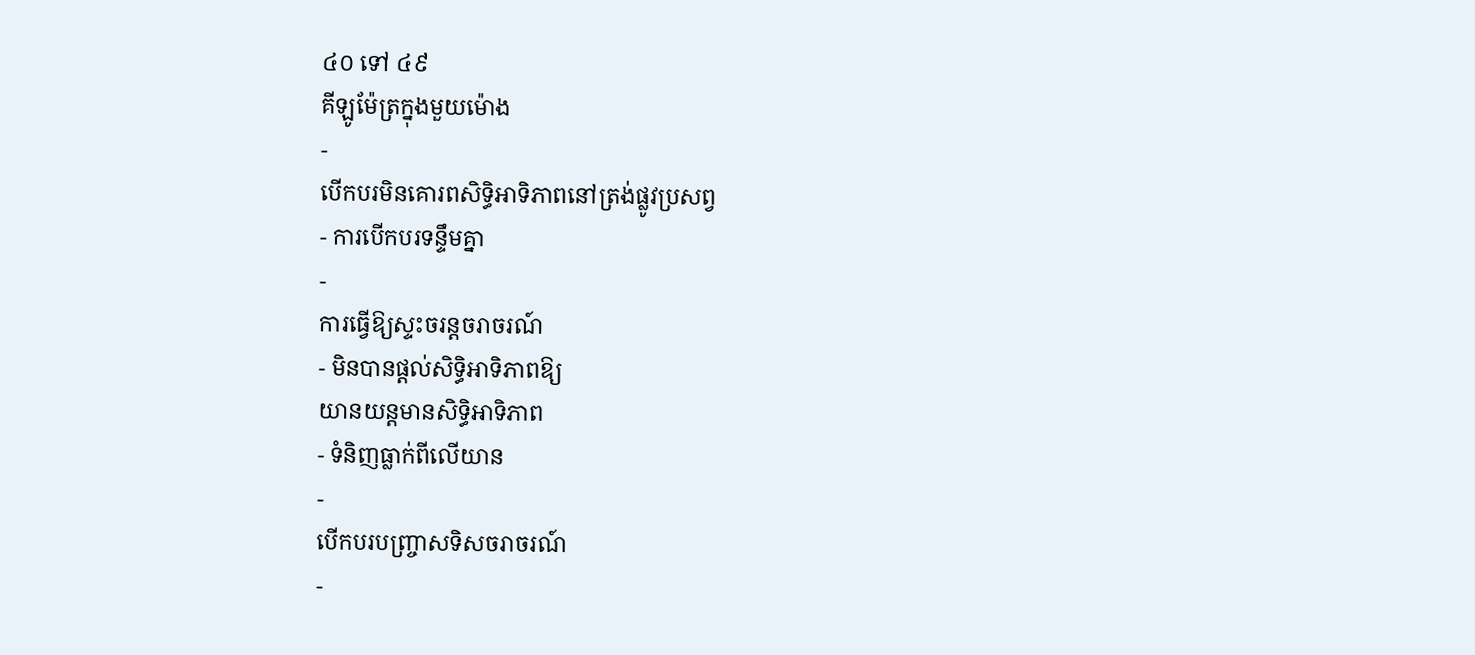៤០ ទៅ ៤៩
គីឡូម៉ែត្រក្នុងមួយម៉ោង
-
បើកបរមិនគោរពសិទ្ធិអាទិភាពនៅត្រង់ផ្លូវប្រសព្វ
- ការបើកបរទន្ទឹមគ្នា
-
ការធ្វើឱ្យស្ទះចរន្តចរាចរណ៍
- មិនបានផ្ដល់សិទ្ធិអាទិភាពឱ្យ
យានយន្តមានសិទ្ធិអាទិភាព
- ទំនិញធ្លាក់ពីលើយាន
-
បើកបរបញ្ច្រាសទិសចរាចរណ៍
-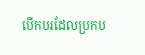បើកបរដែលប្រកប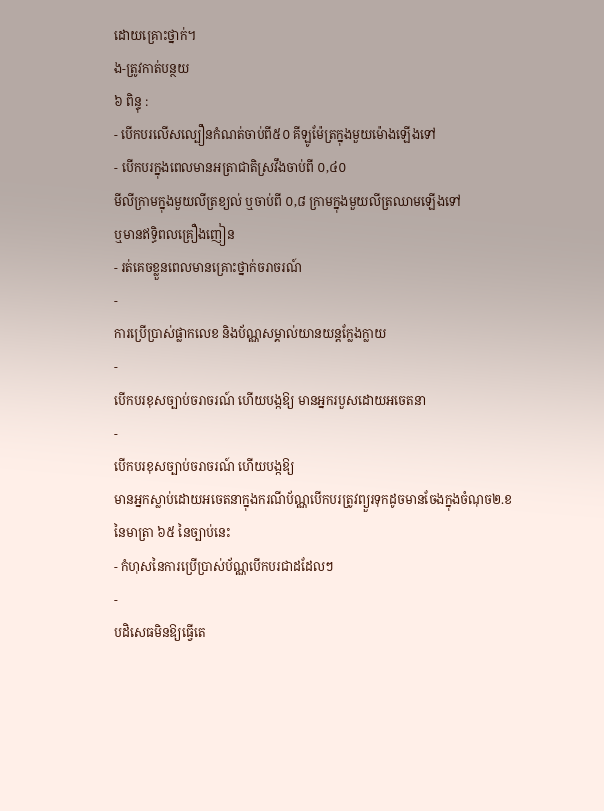ដោយគ្រោះថ្នាក់។
ង-ត្រូវកាត់បន្ថយ
៦ ពិន្ទុ :
- បើកបរលើសល្បឿនកំណត់ចាប់ពី៥០ គីឡូម៉ែត្រក្នុងមួយម៉ោងឡើងទៅ
- បើកបរក្នុងពេលមានអត្រាជាតិស្រវឹងចាប់ពី ០,៤០
មីលីក្រាមក្នុងមួយលីត្រខ្យល់ ឬចាប់ពី ០,៨ ក្រាមក្នុងមួយលីត្រឈាមឡើងទៅ
ឬមានឥទ្ធិពលគ្រឿងញៀន
- រត់គេចខ្លួនពេលមានគ្រោះថ្នាក់ចរាចរណ៍
-
ការប្រើប្រាស់ផ្លាកលេខ និងប័ណ្ណសម្គាល់យានយន្តក្លែងក្លាយ
-
បើកបរខុសច្បាប់ចរាចរណ៍ ហើយបង្កឱ្យ មានអ្នករបួសដោយអចេតនា
-
បើកបរខុសច្បាប់ចរាចរណ៍ ហើយបង្កឱ្យ
មានអ្នកស្លាប់ដោយអចេតនាក្នុងករណីប័ណ្ណបើកបរត្រូវព្យួរទុកដូចមានចែងក្នុងចំណុច២.ខ
នៃមាត្រា ៦៥ នៃច្បាប់នេះ
- កំហុសនៃការប្រើប្រាស់ប័ណ្ណបើកបរជាដដែលៗ
-
បដិសេធមិនឱ្យធ្វើតេ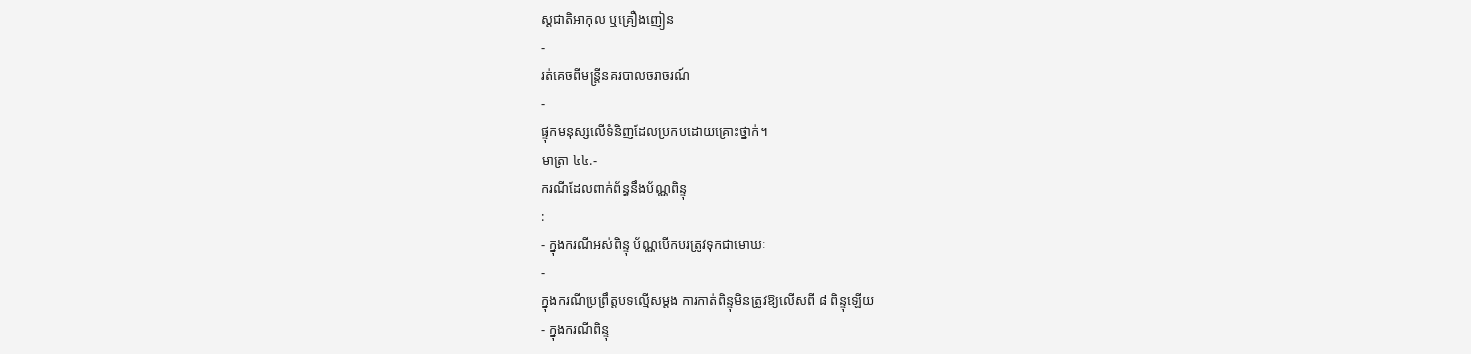ស្ដជាតិអាកុល ឬគ្រឿងញៀន
-
រត់គេចពីមន្ត្រីនគរបាលចរាចរណ៍
-
ផ្ទុកមនុស្សលើទំនិញដែលប្រកបដោយគ្រោះថ្នាក់។
មាត្រា ៤៤.-
ករណីដែលពាក់ព័ន្ធនឹងប័ណ្ណពិន្ទុ
:
- ក្នុងករណីអស់ពិន្ទុ ប័ណ្ណបើកបរត្រូវទុកជាមោឃៈ
-
ក្នុងករណីប្រព្រឹត្តបទល្មើសម្ដង ការកាត់ពិន្ទុមិនត្រូវឱ្យលើសពី ៨ ពិន្ទុឡើយ
- ក្នុងករណីពិន្ទុ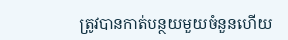ត្រូវបានកាត់បន្ថយមួយចំនួនហើយ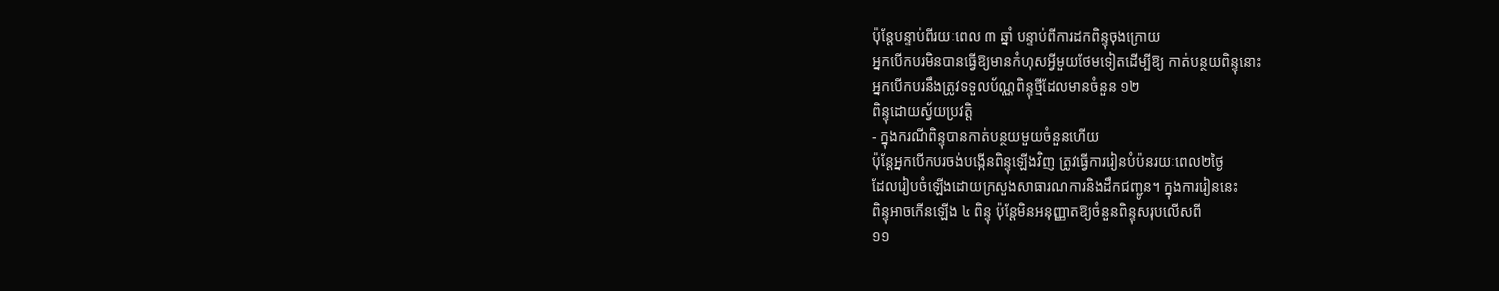ប៉ុន្តែបន្ទាប់ពីរយៈពេល ៣ ឆ្នាំ បន្ទាប់ពីការដកពិន្ទុចុងក្រោយ
អ្នកបើកបរមិនបានធ្វើឱ្យមានកំហុសអ្វីមួយថែមទៀតដើម្បីឱ្យ កាត់បន្ថយពិន្ទុនោះ
អ្នកបើកបរនឹងត្រូវទទួលប័ណ្ណពិន្ទុថ្មីដែលមានចំនួន ១២
ពិន្ទុដោយស្វ័យប្រវត្តិ
- ក្នុងករណីពិន្ទុបានកាត់បន្ថយមួយចំនួនហើយ
ប៉ុន្តែអ្នកបើកបរចង់បង្កើនពិន្ទុឡើងវិញ ត្រូវធ្វើការរៀនបំប៉នរយៈពេល២ថ្ងៃ
ដែលរៀបចំឡើងដោយក្រសួងសាធារណការនិងដឹកជញ្ជូន។ ក្នុងការរៀននេះ
ពិន្ទុអាចកើនឡើង ៤ ពិន្ទុ ប៉ុន្តែមិនអនុញ្ញាតឱ្យចំនួនពិន្ទុសរុបលើសពី
១១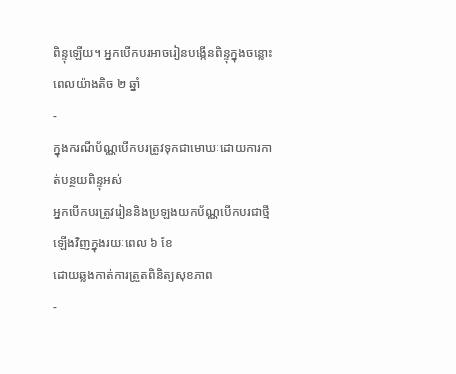ពិន្ទុឡើយ។ អ្នកបើកបរអាចរៀនបង្កើនពិន្ទុក្នុងចន្លោះពេលយ៉ាងតិច ២ ឆ្នាំ
-
ក្នុងករណីប័ណ្ណបើកបរត្រូវទុកជាមោឃៈដោយការកាត់បន្ថយពិន្ទុអស់
អ្នកបើកបរត្រូវរៀននិងប្រឡងយកប័ណ្ណបើកបរជាថ្មីឡើងវិញក្នុងរយៈពេល ៦ ខែ
ដោយឆ្លងកាត់ការត្រួតពិនិត្យសុខភាព
-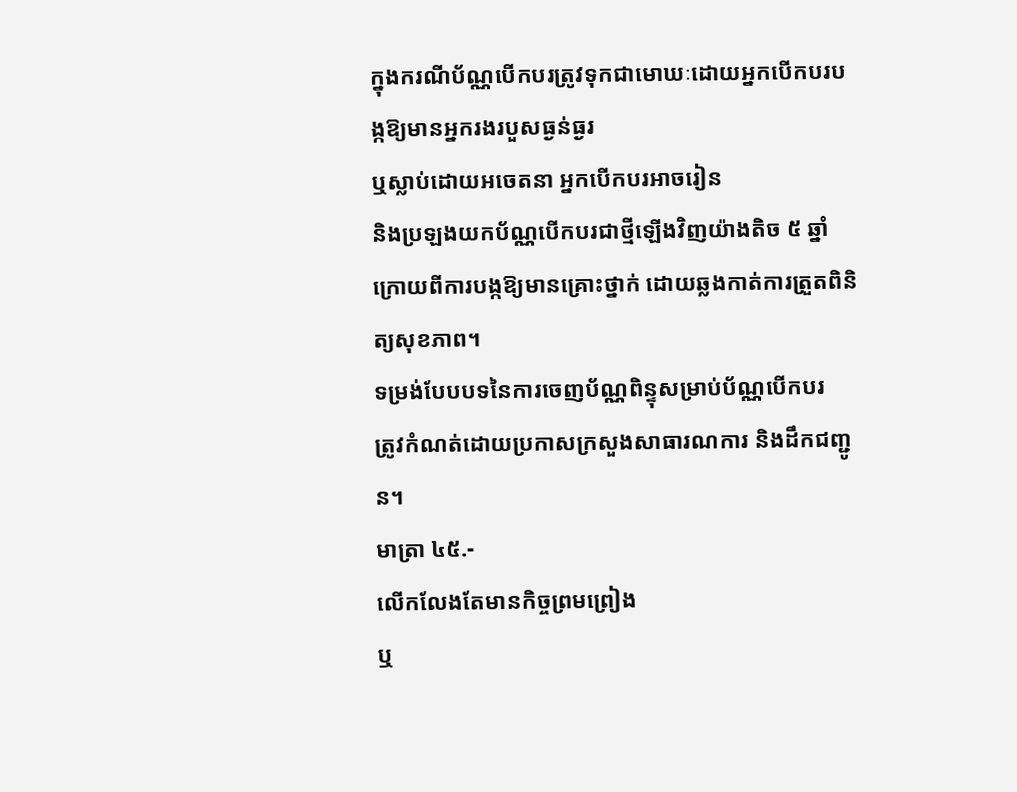ក្នុងករណីប័ណ្ណបើកបរត្រូវទុកជាមោឃៈដោយអ្នកបើកបរបង្កឱ្យមានអ្នករងរបួសធ្ងន់ធ្ងរ
ឬស្លាប់ដោយអចេតនា អ្នកបើកបរអាចរៀន
និងប្រឡងយកប័ណ្ណបើកបរជាថ្មីឡើងវិញយ៉ាងតិច ៥ ឆ្នាំ
ក្រោយពីការបង្កឱ្យមានគ្រោះថ្នាក់ ដោយឆ្លងកាត់ការត្រួតពិនិត្យសុខភាព។
ទម្រង់បែបបទនៃការចេញប័ណ្ណពិន្ទុសម្រាប់ប័ណ្ណបើកបរ
ត្រូវកំណត់ដោយប្រកាសក្រសួងសាធារណការ និងដឹកជញ្ជូន។
មាត្រា ៤៥.-
លើកលែងតែមានកិច្ចព្រមព្រៀង
ឬ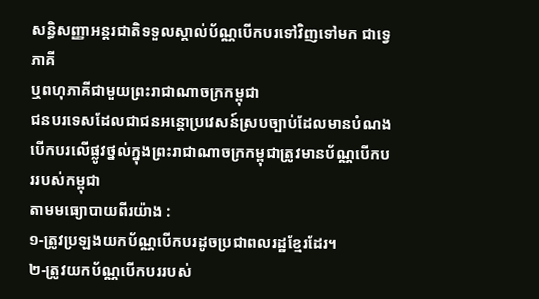សន្ធិសញ្ញាអន្តរជាតិទទួលស្គាល់ប័ណ្ណបើកបរទៅវិញទៅមក ជាទ្វេភាគី
ឬពហុភាគីជាមួយព្រះរាជាណាចក្រកម្ពុជា
ជនបរទេសដែលជាជនអន្ដោប្រវេសន៍ស្របច្បាប់ដែលមានបំណងបើកបរលើផ្លូវថ្នល់ក្នុងព្រះរាជាណាចក្រកម្ពុជាត្រូវមានប័ណ្ណបើកបររបស់កម្ពុជា
តាមមធ្យោបាយពីរយ៉ាង :
១-ត្រូវប្រឡងយកប័ណ្ណបើកបរដូចប្រជាពលរដ្ឋខ្មែរដែរ។
២-ត្រូវយកប័ណ្ណបើកបររបស់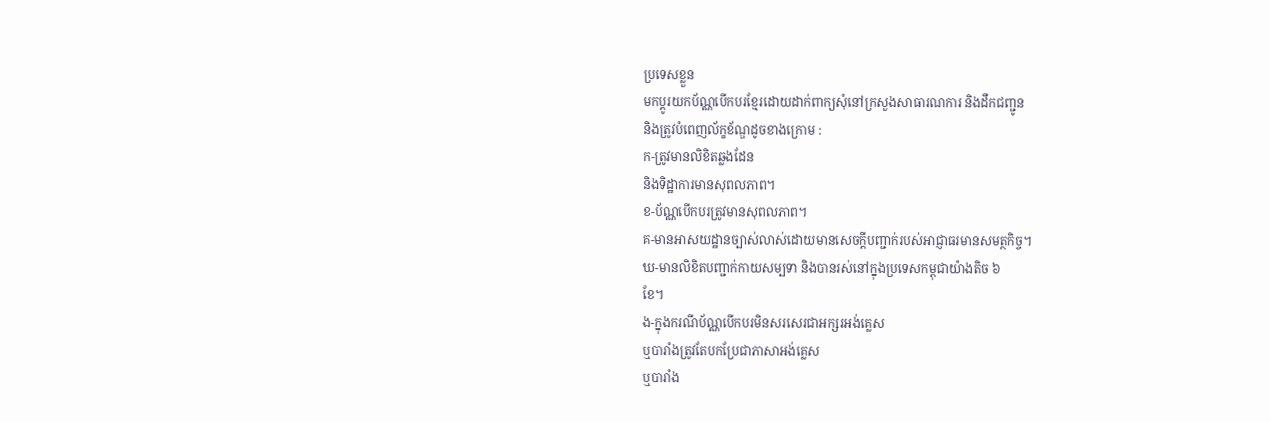ប្រទេសខ្លួន
មកប្ដូរយកប័ណ្ណបើកបរខ្មែរដោយដាក់ពាក្យសុំនៅក្រសួងសាធារណការ និងដឹកជញ្ជូន
និងត្រូវបំពេញល័ក្ខខ័ណ្ឌដូចខាងក្រោម :
ក-ត្រូវមានលិខិតឆ្លងដែន
និងទិដ្ឋាការមានសុពលភាព។
ខ-ប័ណ្ណបើកបរត្រូវមានសុពលភាព។
គ-មានអាសយដ្ឋានច្បាស់លាស់ដោយមានសេចក្ដីបញ្ជាក់របស់អាជ្ញាធរមានសមត្ថកិច្ច។
ឃ-មានលិខិតបញ្ជាក់កាយសម្បទា និងបានរស់នៅក្នុងប្រទេសកម្ពុជាយ៉ាងតិច ៦
ខែ។
ង-ក្នុងករណីប័ណ្ណបើកបរមិនសរសេរជាអក្សរអង់គ្លេស
ឬបារាំងត្រូវតែបកប្រែជាភាសាអង់គ្លេស
ឬបារាំង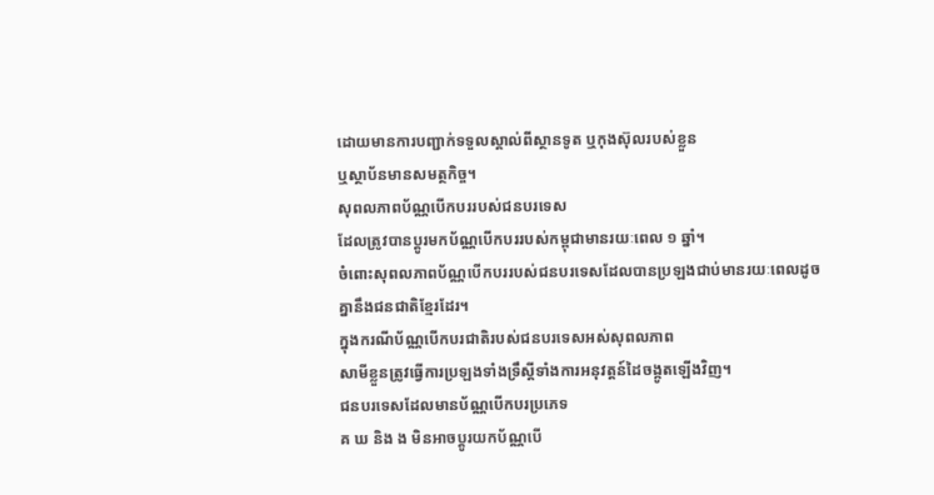ដោយមានការបញ្ជាក់ទទួលស្គាល់ពីស្ថានទូត ឬកុងស៊ុលរបស់ខ្លួន
ឬស្ថាប័នមានសមត្ថកិច្ច។
សុពលភាពប័ណ្ណបើកបររបស់ជនបរទេស
ដែលត្រូវបានប្ដូរមកប័ណ្ណបើកបររបស់កម្ពុជាមានរយៈពេល ១ ឆ្នាំ។
ចំពោះសុពលភាពប័ណ្ណបើកបររបស់ជនបរទេសដែលបានប្រឡងជាប់មានរយៈពេលដូចគ្នានឹងជនជាតិខ្មែរដែរ។
ក្នុងករណីប័ណ្ណបើកបរជាតិរបស់ជនបរទេសអស់សុពលភាព
សាមីខ្លួនត្រូវធ្វើការប្រឡងទាំងទ្រឹស្ដីទាំងការអនុវត្តន៍ដៃចង្កូតឡើងវិញ។
ជនបរទេសដែលមានប័ណ្ណបើកបរប្រភេទ
គ ឃ និង ង មិនអាចប្ដូរយកប័ណ្ណបើ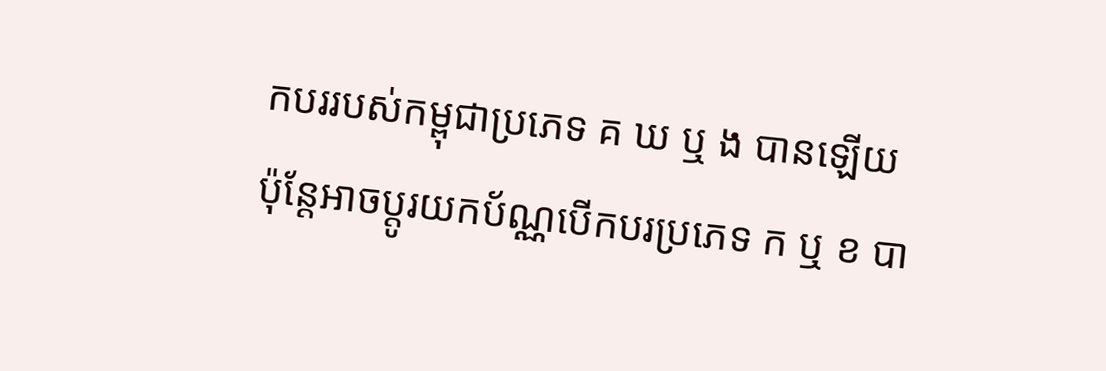កបររបស់កម្ពុជាប្រភេទ គ ឃ ឬ ង បានឡើយ
ប៉ុន្តែអាចប្ដូរយកប័ណ្ណបើកបរប្រភេទ ក ឬ ខ បា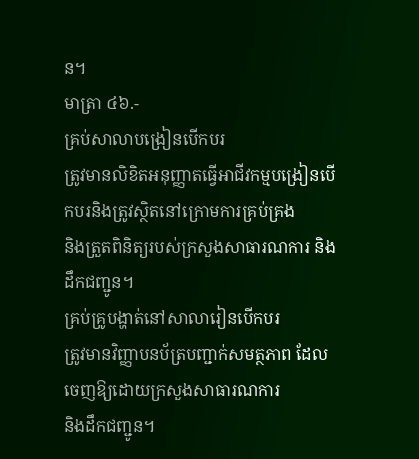ន។
មាត្រា ៤៦.-
គ្រប់សាលាបង្រៀនបើកបរ
ត្រូវមានលិខិតអនុញ្ញាតធ្វើអាជីវកម្មបង្រៀនបើកបរនិងត្រូវស្ថិតនៅក្រោមការគ្រប់គ្រង
និងត្រួតពិនិត្យរបស់ក្រសួងសាធារណការ និងដឹកជញ្ជូន។
គ្រប់គ្រូបង្ហាត់នៅសាលារៀនបើកបរ
ត្រូវមានវិញ្ញាបនប័ត្របញ្ជាក់សមត្ថភាព ដែលចេញឱ្យដោយក្រសួងសាធារណការ
និងដឹកជញ្ជូន។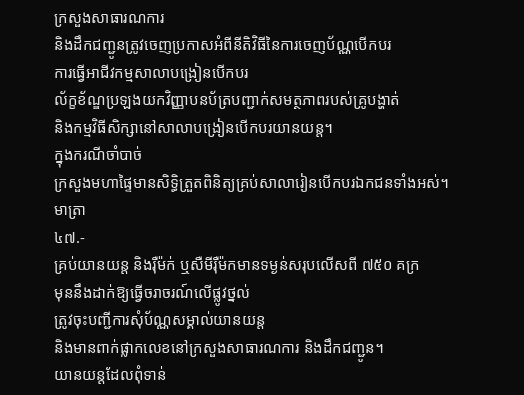ក្រសួងសាធារណការ
និងដឹកជញ្ជូនត្រូវចេញប្រកាសអំពីនីតិវិធីនៃការចេញប័ណ្ណបើកបរ
ការធ្វើអាជីវកម្មសាលាបង្រៀនបើកបរ
ល័ក្ខខ័ណ្ឌប្រឡងយកវិញ្ញាបនប័ត្របញ្ជាក់សមត្ថភាពរបស់គ្រូបង្ហាត់
និងកម្មវិធីសិក្សានៅសាលាបង្រៀនបើកបរយានយន្ត។
ក្នុងករណីចាំបាច់
ក្រសួងមហាផ្ទៃមានសិទ្ធិត្រួតពិនិត្យគ្រប់សាលារៀនបើកបរឯកជនទាំងអស់។
មាត្រា
៤៧.-
គ្រប់យានយន្ត និងរ៉ឺម៉ក់ ឬសឺមីរ៉ឺម៉កមានទម្ងន់សរុបលើសពី ៧៥០ គក្រ
មុននឹងដាក់ឱ្យធ្វើចរាចរណ៍លើផ្លូវថ្នល់
ត្រូវចុះបញ្ជីការសុំប័ណ្ណសម្គាល់យានយន្ត
និងមានពាក់ផ្លាកលេខនៅក្រសួងសាធារណការ និងដឹកជញ្ជូន។
យានយន្តដែលពុំទាន់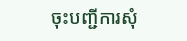ចុះបញ្ជីការសុំ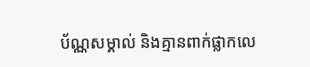ប័ណ្ណសម្គាល់ និងគ្មានពាក់ផ្លាកលេ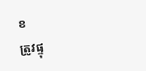ខ
ត្រូវផ្ទុ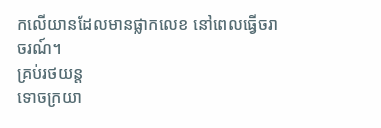កលើយានដែលមានផ្លាកលេខ នៅពេលធ្វើចរាចរណ៍។
គ្រប់រថយន្ត
ទោចក្រយា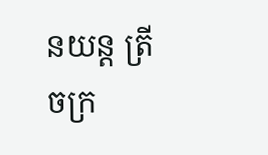នយន្ត ត្រីចក្រ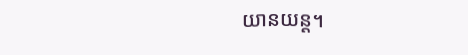យានយន្ត។